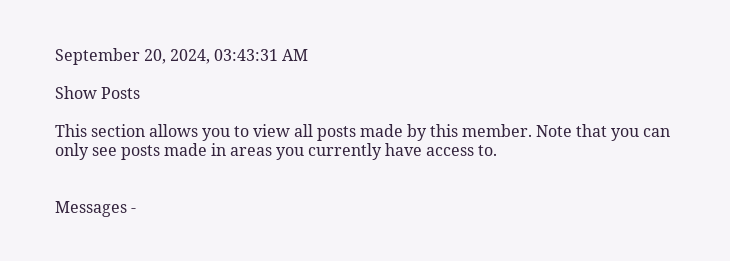September 20, 2024, 03:43:31 AM

Show Posts

This section allows you to view all posts made by this member. Note that you can only see posts made in areas you currently have access to.


Messages -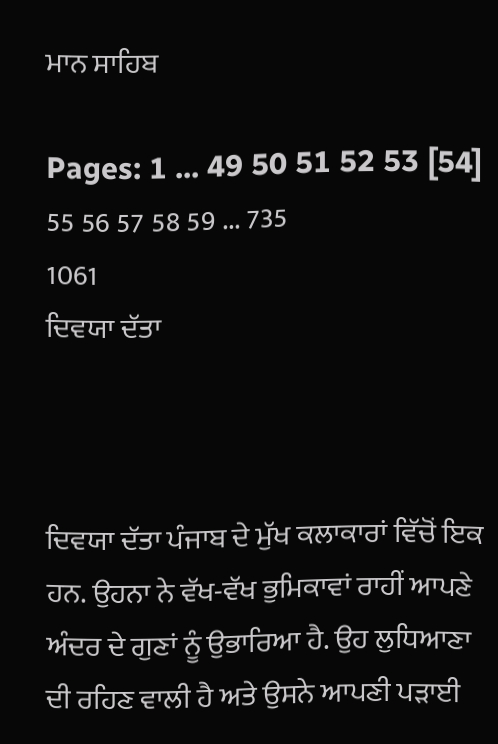ਮਾਨ ਸਾਹਿਬ

Pages: 1 ... 49 50 51 52 53 [54] 55 56 57 58 59 ... 735
1061
ਦਿਵਯਾ ਦੱਤਾ



ਦਿਵਯਾ ਦੱਤਾ ਪੰਜਾਬ ਦੇ ਮੁੱਖ ਕਲਾਕਾਰਾਂ ਵਿੱਚੋਂ ਇਕ ਹਨ. ਉਹਨਾ ਨੇ ਵੱਖ-ਵੱਖ ਭੁਮਿਕਾਵਾਂ ਰਾਹੀਂ ਆਪਣੇ ਅੰਦਰ ਦੇ ਗੁਣਾਂ ਨੂੰ ਉਭਾਰਿਆ ਹੈ. ਉਹ ਲੁਧਿਆਣਾ ਦੀ ਰਹਿਣ ਵਾਲੀ ਹੈ ਅਤੇ ਉਸਨੇ ਆਪਣੀ ਪੜਾਈ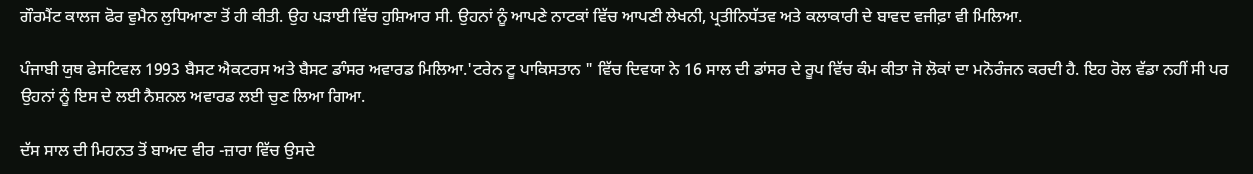ਗੌਰਮੈਂਟ ਕਾਲਜ ਫੋਰ ਵੁਮੈਨ ਲੁਧਿਆਣਾ ਤੋਂ ਹੀ ਕੀਤੀ. ਉਹ ਪੜਾਈ ਵਿੱਚ ਹੁਸ਼ਿਆਰ ਸੀ. ਉਹਨਾਂ ਨੂੰ ਆਪਣੇ ਨਾਟਕਾਂ ਵਿੱਚ ਆਪਣੀ ਲੇਖਨੀ, ਪ੍ਰਤੀਨਿਧੱਤਵ ਅਤੇ ਕਲਾਕਾਰੀ ਦੇ ਬਾਵਦ ਵਜੀਫ਼ਾ ਵੀ ਮਿਲਿਆ.

ਪੰਜਾਬੀ ਯੁਥ ਫੇਸਟਿਵਲ 1993 ਬੈਸਟ ਐਕਟਰਸ ਅਤੇ ਬੈਸਟ ਡਾੰਸਰ ਅਵਾਰਡ ਮਿਲਿਆ.'ਟਰੇਨ ਟੂ ਪਾਕਿਸਤਾਨ " ਵਿੱਚ ਦਿਵਯਾ ਨੇ 16 ਸਾਲ ਦੀ ਡਾਂਸਰ ਦੇ ਰੂਪ ਵਿੱਚ ਕੰਮ ਕੀਤਾ ਜੋ ਲੋਕਾਂ ਦਾ ਮਨੋਰੰਜਨ ਕਰਦੀ ਹੈ. ਇਹ ਰੋਲ ਵੱਡਾ ਨਹੀਂ ਸੀ ਪਰ ਉਹਨਾਂ ਨੂੰ ਇਸ ਦੇ ਲਈ ਨੈਸ਼ਨਲ ਅਵਾਰਡ ਲਈ ਚੁਣ ਲਿਆ ਗਿਆ.

ਦੱਸ ਸਾਲ ਦੀ ਮਿਹਨਤ ਤੋਂ ਬਾਅਦ ਵੀਰ -ਜ਼ਾਰਾ ਵਿੱਚ ਉਸਦੇ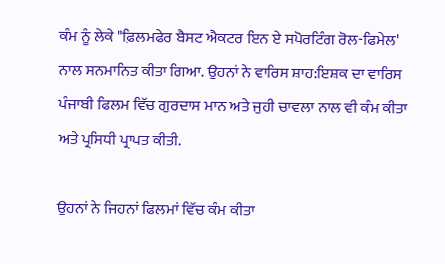ਕੰਮ ਨੂੰ ਲੇਕੇ "ਫ਼ਿਲਮਫੇਰ ਬੈਸਟ ਐਕਟਰ ਇਨ ਏ ਸਪੋਰਟਿੰਗ ਰੋਲ-ਫਿਮੇਲ' ਨਾਲ ਸਨਮਾਨਿਤ ਕੀਤਾ ਗਿਆ. ਉਹਨਾਂ ਨੇ ਵਾਰਿਸ ਸ਼ਾਹ:ਇਸ਼ਕ ਦਾ ਵਾਰਿਸ ਪੰਜਾਬੀ ਫਿਲਮ ਵਿੱਚ ਗੁਰਦਾਸ ਮਾਨ ਅਤੇ ਜੁਹੀ ਚਾਵਲਾ ਨਾਲ ਵੀ ਕੰਮ ਕੀਤਾ ਅਤੇ ਪ੍ਰਸਿਧੀ ਪ੍ਰਾਪਤ ਕੀਤੀ.

ਉਹਨਾਂ ਨੇ ਜਿਹਨਾਂ ਫਿਲਮਾਂ ਵਿੱਚ ਕੰਮ ਕੀਤਾ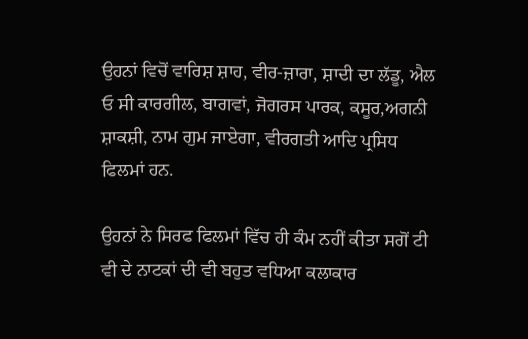ਉਹਨਾਂ ਵਿਚੋਂ ਵਾਰਿਸ਼ ਸ਼ਾਹ, ਵੀਰ-ਜ਼ਾਰਾ, ਸ਼ਾਦੀ ਦਾ ਲੱਡੂ, ਐਲ ਓ ਸੀ ਕਾਰਗੀਲ, ਬਾਗਵਾਂ, ਜੋਗਰਸ ਪਾਰਕ, ਕਸੂਰ,ਅਗਨੀ ਸ਼ਾਕਸ਼ੀ, ਨਾਮ ਗੁਮ ਜਾਏਗਾ, ਵੀਰਗਤੀ ਆਦਿ ਪ੍ਰਸਿਧ ਫਿਲਮਾਂ ਹਨ.

ਉਹਨਾਂ ਨੇ ਸਿਰਫ ਫਿਲਮਾਂ ਵਿੱਚ ਹੀ ਕੰਮ ਨਹੀਂ ਕੀਤਾ ਸਗੋਂ ਟੀ ਵੀ ਦੇ ਨਾਟਕਾਂ ਦੀ ਵੀ ਬਹੁਤ ਵਧਿਆ ਕਲਾਕਾਰ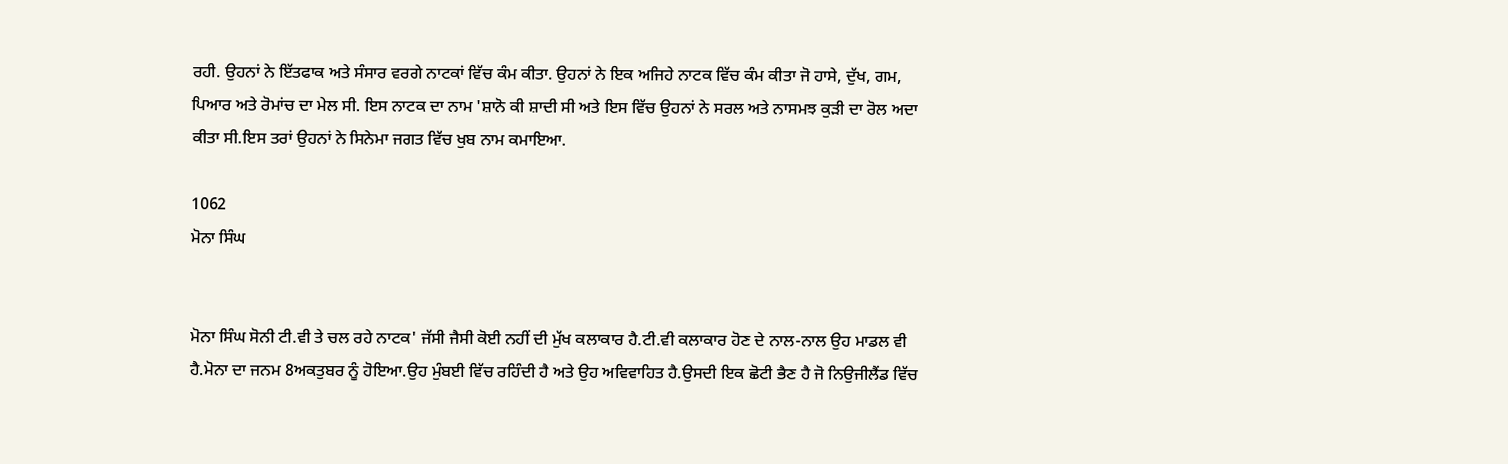ਰਹੀ. ਉਹਨਾਂ ਨੇ ਇੱਤਫਾਕ ਅਤੇ ਸੰਸਾਰ ਵਰਗੇ ਨਾਟਕਾਂ ਵਿੱਚ ਕੰਮ ਕੀਤਾ. ਉਹਨਾਂ ਨੇ ਇਕ ਅਜਿਹੇ ਨਾਟਕ ਵਿੱਚ ਕੰਮ ਕੀਤਾ ਜੋ ਹਾਸੇ, ਦੁੱਖ, ਗਮ, ਪਿਆਰ ਅਤੇ ਰੋਮਾਂਚ ਦਾ ਮੇਲ ਸੀ. ਇਸ ਨਾਟਕ ਦਾ ਨਾਮ 'ਸ਼ਾਨੋ ਕੀ ਸ਼ਾਦੀ ਸੀ ਅਤੇ ਇਸ ਵਿੱਚ ਉਹਨਾਂ ਨੇ ਸਰਲ ਅਤੇ ਨਾਸਮਝ ਕੁੜੀ ਦਾ ਰੋਲ ਅਦਾ ਕੀਤਾ ਸੀ.ਇਸ ਤਰਾਂ ਉਹਨਾਂ ਨੇ ਸਿਨੇਮਾ ਜਗਤ ਵਿੱਚ ਖੁਬ ਨਾਮ ਕਮਾਇਆ.

1062
ਮੋਨਾ ਸਿੰਘ


ਮੋਨਾ ਸਿੰਘ ਸੋਨੀ ਟੀ.ਵੀ ਤੇ ਚਲ ਰਹੇ ਨਾਟਕ' ਜੱਸੀ ਜੈਸੀ ਕੋਈ ਨਹੀਂ ਦੀ ਮੁੱਖ ਕਲਾਕਾਰ ਹੈ.ਟੀ.ਵੀ ਕਲਾਕਾਰ ਹੋਣ ਦੇ ਨਾਲ-ਨਾਲ ਉਹ ਮਾਡਲ ਵੀ ਹੈ.ਮੋਨਾ ਦਾ ਜਨਮ 8ਅਕਤੁਬਰ ਨੂੰ ਹੋਇਆ.ਉਹ ਮੁੰਬਈ ਵਿੱਚ ਰਹਿੰਦੀ ਹੈ ਅਤੇ ਉਹ ਅਵਿਵਾਹਿਤ ਹੈ.ਉਸਦੀ ਇਕ ਛੋਟੀ ਭੈਣ ਹੈ ਜੋ ਨਿਉਜੀਲੈਂਡ ਵਿੱਚ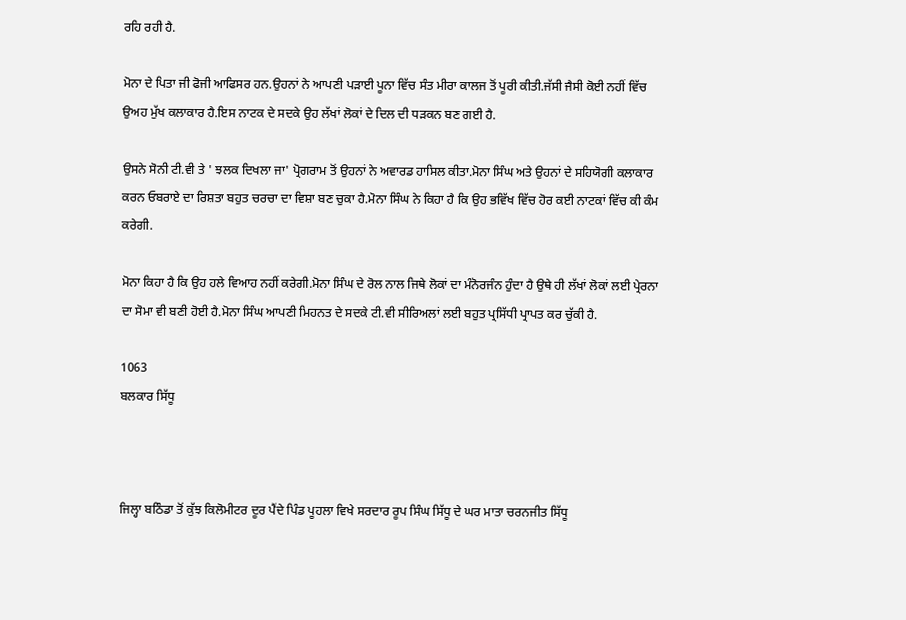ਰਹਿ ਰਹੀ ਹੈ.

ਮੋਨਾ ਦੇ ਪਿਤਾ ਜੀ ਫੋਜੀ ਆਫਿਸਰ ਹਨ.ਉਹਨਾਂ ਨੇ ਆਪਣੀ ਪੜਾਈ ਪੂਨਾ ਵਿੱਚ ਸੰਤ ਮੀਰਾ ਕਾਲਜ ਤੋਂ ਪੂਰੀ ਕੀਤੀ.ਜੱਸੀ ਜੈਸੀ ਕੋਈ ਨਹੀਂ ਵਿੱਚ ਉਅਹ ਮੁੱਖ ਕਲਾਕਾਰ ਹੈ.ਇਸ ਨਾਟਕ ਦੇ ਸਦਕੇ ਉਹ ਲੱਖਾਂ ਲੋਕਾਂ ਦੇ ਦਿਲ ਦੀ ਧੜਕਨ ਬਣ ਗਈ ਹੈ.

ਉਸਨੇ ਸੋਨੀ ਟੀ.ਵੀ ਤੇ ' ਝਲਕ ਦਿਖਲਾ ਜਾ' ਪ੍ਰੋਗਰਾਮ ਤੋਂ ਉਹਨਾਂ ਨੇ ਅਵਾਰਡ ਹਾਸਿਲ ਕੀਤਾ.ਮੋਨਾ ਸਿੰਘ ਅਤੇ ਉਹਨਾਂ ਦੇ ਸਹਿਯੋਗੀ ਕਲਾਕਾਰ ਕਰਨ ਓਬਰਾਏ ਦਾ ਰਿਸ਼ਤਾ ਬਹੁਤ ਚਰਚਾ ਦਾ ਵਿਸ਼ਾ ਬਣ ਚੁਕਾ ਹੈ.ਮੋਨਾ ਸਿੰਘ ਨੇ ਕਿਹਾ ਹੈ ਕਿ ਉਹ ਭਵਿੱਖ ਵਿੱਚ ਹੋਰ ਕਈ ਨਾਟਕਾਂ ਵਿੱਚ ਕੀ ਕੰਮ ਕਰੇਗੀ.

ਮੋਨਾ ਕਿਹਾ ਹੈ ਕਿ ਉਹ ਹਲੇ ਵਿਆਹ ਨਹੀਂ ਕਰੇਗੀ.ਮੋਨਾ ਸਿੰਘ ਦੇ ਰੋਲ ਨਾਲ ਜਿਥੇ ਲੋਕਾਂ ਦਾ ਮੰਨੋਰਜੰਨ ਹੁੰਦਾ ਹੈ ਉਥੇ ਹੀ ਲੱਖਾਂ ਲੋਕਾਂ ਲਈ ਪ੍ਰੇਰਨਾ ਦਾ ਸੋਮਾ ਵੀ ਬਣੀ ਹੋਈ ਹੈ.ਮੋਨਾ ਸਿੰਘ ਆਪਣੀ ਮਿਹਨਤ ਦੇ ਸਦਕੇ ਟੀ.ਵੀ ਸੀਰਿਅਲਾਂ ਲਈ ਬਹੁਤ ਪ੍ਰਸਿੱਧੀ ਪ੍ਰਾਪਤ ਕਰ ਚੁੱਕੀ ਹੈ.

1063
ਬਲਕਾਰ ਸਿੱਧੂ



ਜਿਲ੍ਹਾ ਬਠਿੰਡਾ ਤੋਂ ਕੁੱਝ ਕਿਲੋਮੀਟਰ ਦੂਰ ਪੈਂਦੇ ਪਿੰਡ ਪੂਹਲਾ ਵਿਖੇ ਸਰਦਾਰ ਰੂਪ ਸਿੰਘ ਸਿੱਧੂ ਦੇ ਘਰ ਮਾਤਾ ਚਰਨਜੀਤ ਸਿੱਧੂ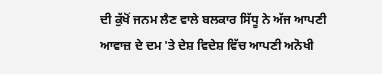ਦੀ ਕੁੱਖੋਂ ਜਨਮ ਲੈਣ ਵਾਲੇ ਬਲਕਾਰ ਸਿੱਧੂ ਨੇ ਅੱਜ ਆਪਣੀ ਆਵਾਜ਼ ਦੇ ਦਮ 'ਤੇ ਦੇਸ਼ ਵਿਦੇਸ਼ ਵਿੱਚ ਆਪਣੀ ਅਨੋਖੀ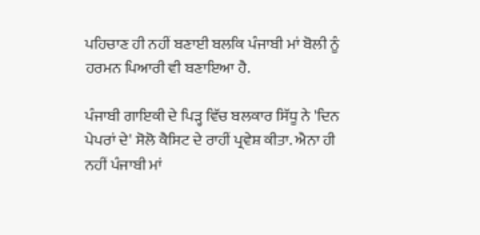ਪਹਿਚਾਣ ਹੀ ਨਹੀਂ ਬਣਾਈ ਬਲਕਿ ਪੰਜਾਬੀ ਮਾਂ ਬੋਲੀ ਨੂੰ ਹਰਮਨ ਪਿਆਰੀ ਵੀ ਬਣਾਇਆ ਹੈ.

ਪੰਜਾਬੀ ਗਾਇਕੀ ਦੇ ਪਿੜ੍ਹ ਵਿੱਚ ਬਲਕਾਰ ਸਿੱਧੂ ਨੇ 'ਦਿਨ ਪੇਪਰਾਂ ਦੇ' ਸੋਲੋ ਕੈਸਿਟ ਦੇ ਰਾਹੀਂ ਪ੍ਰਵੇਸ਼ ਕੀਤਾ. ਐਨਾ ਹੀ ਨਹੀਂ ਪੰਜਾਬੀ ਮਾਂ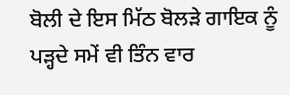ਬੋਲੀ ਦੇ ਇਸ ਮਿੱਠ ਬੋਲੜੇ ਗਾਇਕ ਨੂੰ ਪੜ੍ਹਦੇ ਸਮੇਂ ਵੀ ਤਿੰਨ ਵਾਰ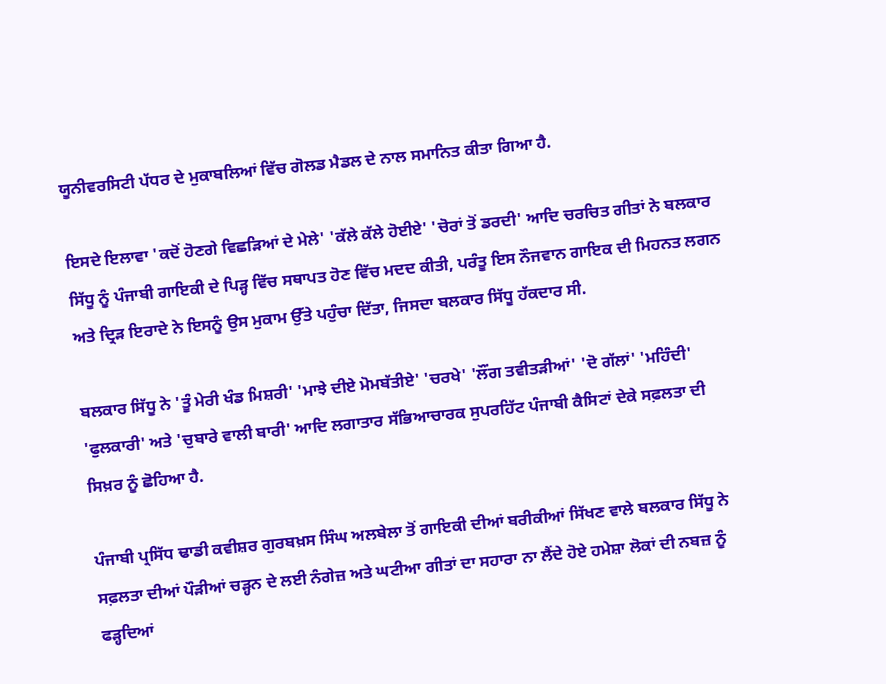ਯੂਨੀਵਰਸਿਟੀ ਪੱਧਰ ਦੇ ਮੁਕਾਬਲਿਆਂ ਵਿੱਚ ਗੋਲਡ ਮੈਡਲ ਦੇ ਨਾਲ ਸਮਾਨਿਤ ਕੀਤਾ ਗਿਆ ਹੈ.

ਇਸਦੇ ਇਲਾਵਾ 'ਕਦੋਂ ਹੋਣਗੇ ਵਿਛੜਿਆਂ ਦੇ ਮੇਲੇ' 'ਕੱਲੇ ਕੱਲੇ ਹੋਈਏ' 'ਚੋਰਾਂ ਤੋਂ ਡਰਦੀ' ਆਦਿ ਚਰਚਿਤ ਗੀਤਾਂ ਨੇ ਬਲਕਾਰ ਸਿੱਧੂ ਨੂੰ ਪੰਜਾਬੀ ਗਾਇਕੀ ਦੇ ਪਿੜ੍ਹ ਵਿੱਚ ਸਥਾਪਤ ਹੋਣ ਵਿੱਚ ਮਦਦ ਕੀਤੀ, ਪਰੰਤੂ ਇਸ ਨੌਜਵਾਨ ਗਾਇਕ ਦੀ ਮਿਹਨਤ ਲਗਨ ਅਤੇ ਦ੍ਰਿੜ ਇਰਾਦੇ ਨੇ ਇਸਨੂੰ ਉਸ ਮੁਕਾਮ ਉੱਤੇ ਪਹੁੰਚਾ ਦਿੱਤਾ, ਜਿਸਦਾ ਬਲਕਾਰ ਸਿੱਧੂ ਹੱਕਦਾਰ ਸੀ.

ਬਲਕਾਰ ਸਿੱਧੂ ਨੇ 'ਤੂੰ ਮੇਰੀ ਖੰਡ ਮਿਸ਼ਰੀ' 'ਮਾਝੇ ਦੀਏ ਮੋਮਬੱਤੀਏ' 'ਚਰਖੇ' 'ਲੌਂਗ ਤਵੀਤੜੀਆਂ' 'ਦੋ ਗੱਲਾਂ' 'ਮਹਿੰਦੀ' 'ਫੁਲਕਾਰੀ' ਅਤੇ 'ਚੁਬਾਰੇ ਵਾਲੀ ਬਾਰੀ' ਆਦਿ ਲਗਾਤਾਰ ਸੱਭਿਆਚਾਰਕ ਸੁਪਰਹਿੱਟ ਪੰਜਾਬੀ ਕੈਸਿਟਾਂ ਦੇਕੇ ਸਫ਼ਲਤਾ ਦੀ ਸਿਖ਼ਰ ਨੂੰ ਛੋਹਿਆ ਹੈ.

ਪੰਜਾਬੀ ਪ੍ਰਸਿੱਧ ਢਾਡੀ ਕਵੀਸ਼ਰ ਗੁਰਬਖ਼ਸ ਸਿੰਘ ਅਲਬੇਲਾ ਤੋਂ ਗਾਇਕੀ ਦੀਆਂ ਬਰੀਕੀਆਂ ਸਿੱਖਣ ਵਾਲੇ ਬਲਕਾਰ ਸਿੱਧੂ ਨੇ ਸਫ਼ਲਤਾ ਦੀਆਂ ਪੌੜੀਆਂ ਚੜ੍ਹਨ ਦੇ ਲਈ ਨੰਗੇਜ਼ ਅਤੇ ਘਟੀਆ ਗੀਤਾਂ ਦਾ ਸਹਾਰਾ ਨਾ ਲੈਂਦੇ ਹੋਏ ਹਮੇਸ਼ਾ ਲੋਕਾਂ ਦੀ ਨਬਜ਼ ਨੂੰ ਫੜ੍ਹਦਿਆਂ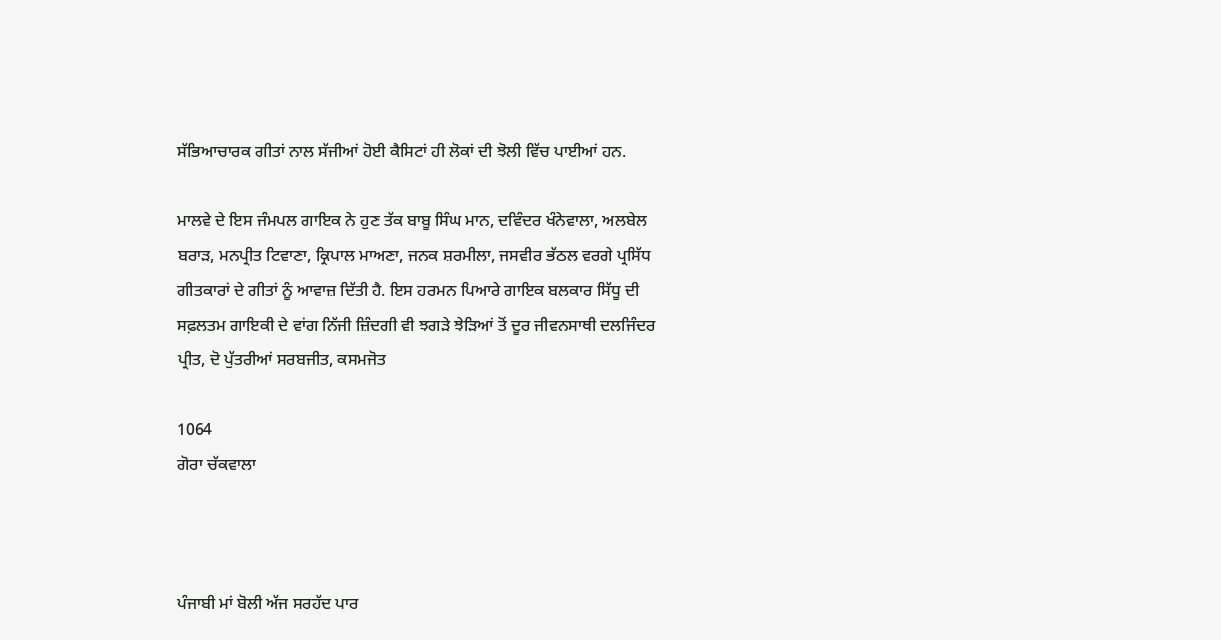ਸੱਭਿਆਚਾਰਕ ਗੀਤਾਂ ਨਾਲ ਸੱਜੀਆਂ ਹੋਈ ਕੈਸਿਟਾਂ ਹੀ ਲੋਕਾਂ ਦੀ ਝੋਲੀ ਵਿੱਚ ਪਾਈਆਂ ਹਨ.

ਮਾਲਵੇ ਦੇ ਇਸ ਜੰਮਪਲ ਗਾਇਕ ਨੇ ਹੁਣ ਤੱਕ ਬਾਬੂ ਸਿੰਘ ਮਾਨ, ਦਵਿੰਦਰ ਖੰਨੇਵਾਲਾ, ਅਲਬੇਲ ਬਰਾੜ, ਮਨਪ੍ਰੀਤ ਟਿਵਾਣਾ, ਕ੍ਰਿਪਾਲ ਮਾਅਣਾ, ਜਨਕ ਸ਼ਰਮੀਲਾ, ਜਸਵੀਰ ਭੱਠਲ ਵਰਗੇ ਪ੍ਰਸਿੱਧ ਗੀਤਕਾਰਾਂ ਦੇ ਗੀਤਾਂ ਨੂੰ ਆਵਾਜ਼ ਦਿੱਤੀ ਹੈ. ਇਸ ਹਰਮਨ ਪਿਆਰੇ ਗਾਇਕ ਬਲਕਾਰ ਸਿੱਧੂ ਦੀ ਸਫ਼ਲਤਮ ਗਾਇਕੀ ਦੇ ਵਾਂਗ ਨਿੱਜੀ ਜ਼ਿੰਦਗੀ ਵੀ ਝਗੜੇ ਝੇੜਿਆਂ ਤੋਂ ਦੂਰ ਜੀਵਨਸਾਥੀ ਦਲਜਿੰਦਰ ਪ੍ਰੀਤ, ਦੋ ਪੁੱਤਰੀਆਂ ਸਰਬਜੀਤ, ਕਸਮਜੋਤ

1064
ਗੋਰਾ ਚੱਕਵਾਲਾ



ਪੰਜਾਬੀ ਮਾਂ ਬੋਲੀ ਅੱਜ ਸਰਹੱਦ ਪਾਰ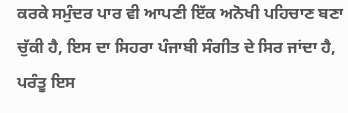ਕਰਕੇ ਸਮੁੰਦਰ ਪਾਰ ਵੀ ਆਪਣੀ ਇੱਕ ਅਨੋਖੀ ਪਹਿਚਾਣ ਬਣਾ ਚੁੱਕੀ ਹੈ, ਇਸ ਦਾ ਸਿਹਰਾ ਪੰਜਾਬੀ ਸੰਗੀਤ ਦੇ ਸਿਰ ਜਾਂਦਾ ਹੈ, ਪਰੰਤੂ ਇਸ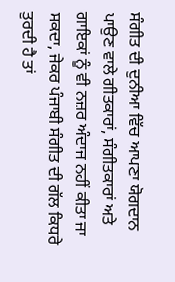ਸੰਗੀਤ ਦੀ ਦੁਨੀਆ ਵਿੱਚ ਆਪਣਾ ਯੋਗਦਾਨ ਪਾਉਣ ਵਾਲੇ ਗੀਤਕਾਰਾਂ, ਸੰਗੀਤਕਾਰਾਂ ਅਤੇ ਗਾਇਕਾਂ ਨੂੰ ਵੀ ਨਜ਼ਰ ਅੰਦਾਜ ਨਹੀਂ ਕੀਤਾ ਜਾ ਸਕਦਾ, ਜੇਕਰ ਪੰਜਾਬੀ ਸੰਗੀਤ ਦੀ ਗੱਲ ਕਿਧਰੇ ਤੁਰਦੀ ਹੈ ਤਾਂ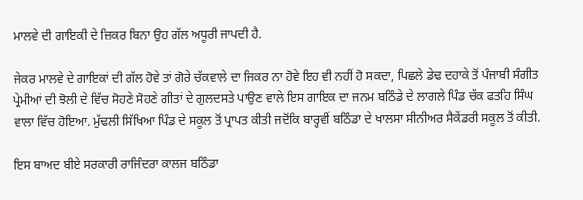ਮਾਲਵੇ ਦੀ ਗਾਇਕੀ ਦੇ ਜ਼ਿਕਰ ਬਿਨਾ ਉਹ ਗੱਲ ਅਧੂਰੀ ਜਾਪਦੀ ਹੈ.

ਜੇਕਰ ਮਾਲਵੇ ਦੇ ਗਾਇਕਾਂ ਦੀ ਗੱਲ ਹੋਵੇ ਤਾਂ ਗੋਰੇ ਚੱਕਵਾਲੇ ਦਾ ਜਿਕਰ ਨਾ ਹੋਵੇ ਇਹ ਵੀ ਨਹੀਂ ਹੋ ਸਕਦਾ, ਪਿਛਲੇ ਡੇਢ ਦਹਾਕੇ ਤੋਂ ਪੰਜਾਬੀ ਸੰਗੀਤ ਪ੍ਰੇਮੀਆਂ ਦੀ ਝੋਲੀ ਦੇ ਵਿੱਚ ਸੋਹਣੇ ਸੋਹਣੇ ਗੀਤਾਂ ਦੇ ਗੁਲਦਸਤੇ ਪਾਉਣ ਵਾਲੇ ਇਸ ਗਾਇਕ ਦਾ ਜਨਮ ਬਠਿੰਡੇ ਦੇ ਲਾਗਲੇ ਪਿੰਡ ਚੱਕ ਫਤਹਿ ਸਿੰਘ ਵਾਲਾ ਵਿੱਚ ਹੋਇਆ. ਮੁੱਢਲੀ ਸਿੱਖਿਆ ਪਿੰਡ ਦੇ ਸਕੂਲ ਤੋਂ ਪ੍ਰਾਪਤ ਕੀਤੀ ਜਦੋਂਕਿ ਬਾਰ੍ਹਵੀਂ ਬਠਿੰਡਾ ਦੇ ਖਾਲਸਾ ਸੀਨੀਅਰ ਸੈਕੇਂਡਰੀ ਸਕੂਲ ਤੋਂ ਕੀਤੀ.

ਇਸ ਬਾਅਦ ਬੀਏ ਸਰਕਾਰੀ ਰਾਜਿੰਦਰਾ ਕਾਲਜ ਬਠਿੰਡਾ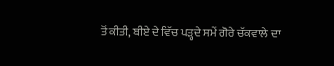ਤੋਂ ਕੀਤੀ, ਬੀਏ ਦੇ ਵਿੱਚ ਪੜ੍ਹਦੇ ਸਮੇਂ ਗੋਰੇ ਚੱਕਵਾਲੇ ਦਾ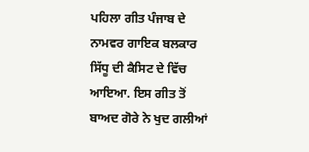ਪਹਿਲਾ ਗੀਤ ਪੰਜਾਬ ਦੇ ਨਾਮਵਰ ਗਾਇਕ ਬਲਕਾਰ ਸਿੱਧੂ ਦੀ ਕੈਸਿਟ ਦੇ ਵਿੱਚ ਆਇਆ. ਇਸ ਗੀਤ ਤੋਂ ਬਾਅਦ ਗੋਰੇ ਨੇ ਖੁਦ ਗਲੀਆਂ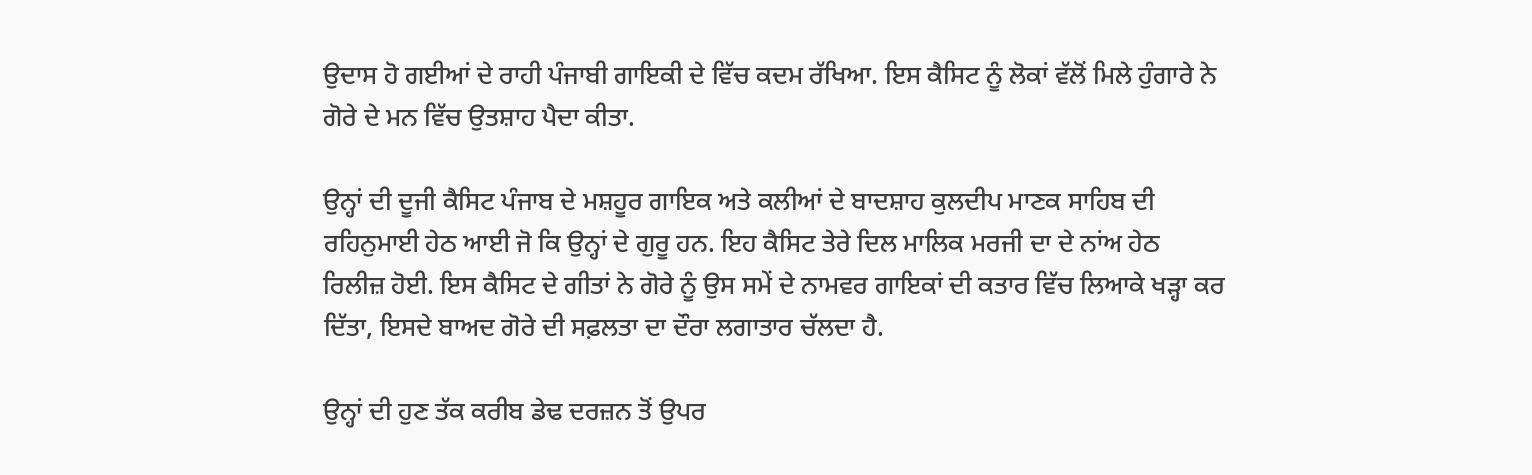ਉਦਾਸ ਹੋ ਗਈਆਂ ਦੇ ਰਾਹੀ ਪੰਜਾਬੀ ਗਾਇਕੀ ਦੇ ਵਿੱਚ ਕਦਮ ਰੱਖਿਆ. ਇਸ ਕੈਸਿਟ ਨੂੰ ਲੋਕਾਂ ਵੱਲੋਂ ਮਿਲੇ ਹੁੰਗਾਰੇ ਨੇ ਗੋਰੇ ਦੇ ਮਨ ਵਿੱਚ ਉਤਸ਼ਾਹ ਪੈਦਾ ਕੀਤਾ.

ਉਨ੍ਹਾਂ ਦੀ ਦੂਜੀ ਕੈਸਿਟ ਪੰਜਾਬ ਦੇ ਮਸ਼ਹੂਰ ਗਾਇਕ ਅਤੇ ਕਲੀਆਂ ਦੇ ਬਾਦਸ਼ਾਹ ਕੁਲਦੀਪ ਮਾਣਕ ਸਾਹਿਬ ਦੀ ਰਹਿਨੁਮਾਈ ਹੇਠ ਆਈ ਜੋ ਕਿ ਉਨ੍ਹਾਂ ਦੇ ਗੁਰੂ ਹਨ. ਇਹ ਕੈਸਿਟ ਤੇਰੇ ਦਿਲ ਮਾਲਿਕ ਮਰਜੀ ਦਾ ਦੇ ਨਾਂਅ ਹੇਠ ਰਿਲੀਜ਼ ਹੋਈ. ਇਸ ਕੈਸਿਟ ਦੇ ਗੀਤਾਂ ਨੇ ਗੋਰੇ ਨੂੰ ਉਸ ਸਮੇਂ ਦੇ ਨਾਮਵਰ ਗਾਇਕਾਂ ਦੀ ਕਤਾਰ ਵਿੱਚ ਲਿਆਕੇ ਖੜ੍ਹਾ ਕਰ ਦਿੱਤਾ, ਇਸਦੇ ਬਾਅਦ ਗੋਰੇ ਦੀ ਸਫ਼ਲਤਾ ਦਾ ਦੌਰਾ ਲਗਾਤਾਰ ਚੱਲਦਾ ਹੈ.

ਉਨ੍ਹਾਂ ਦੀ ਹੁਣ ਤੱਕ ਕਰੀਬ ਡੇਢ ਦਰਜ਼ਨ ਤੋਂ ਉਪਰ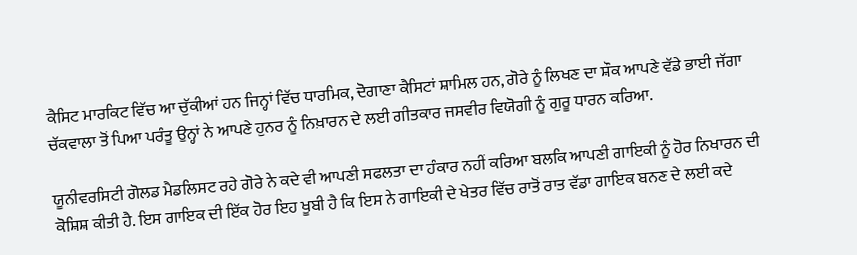ਕੈਸਿਟ ਮਾਰਕਿਟ ਵਿੱਚ ਆ ਚੁੱਕੀਆਂ ਹਨ ਜਿਨ੍ਹਾਂ ਵਿੱਚ ਧਾਰਮਿਕ, ਦੋਗਾਣਾ ਕੈਸਿਟਾਂ ਸ਼ਾਮਿਲ ਹਨ, ਗੋਰੇ ਨੂੰ ਲਿਖਣ ਦਾ ਸ਼ੌਕ ਆਪਣੇ ਵੱਡੇ ਭਾਈ ਜੱਗਾ ਚੱਕਵਾਲਾ ਤੋਂ ਪਿਆ ਪਰੰਤੂ ਉਨ੍ਹਾਂ ਨੇ ਆਪਣੇ ਹੁਨਰ ਨੂੰ ਨਿਖ਼ਾਰਨ ਦੇ ਲਈ ਗੀਤਕਾਰ ਜਸਵੀਰ ਵਿਯੋਗੀ ਨੂੰ ਗੁਰੂ ਧਾਰਨ ਕਰਿਆ.

ਯੂਨੀਵਰਸਿਟੀ ਗੋਲਡ ਮੈਡਲਿਸਟ ਰਹੇ ਗੋਰੇ ਨੇ ਕਦੇ ਵੀ ਆਪਣੀ ਸਫਲਤਾ ਦਾ ਹੰਕਾਰ ਨਹੀਂ ਕਰਿਆ ਬਲਕਿ ਆਪਣੀ ਗਾਇਕੀ ਨੂੰ ਹੋਰ ਨਿਖਾਰਨ ਦੀ ਕੋਸ਼ਿਸ਼ ਕੀਤੀ ਹੈ. ਇਸ ਗਾਇਕ ਦੀ ਇੱਕ ਹੋਰ ਇਹ ਖੂਬੀ ਹੈ ਕਿ ਇਸ ਨੇ ਗਾਇਕੀ ਦੇ ਖੇਤਰ ਵਿੱਚ ਰਾਤੋਂ ਰਾਤ ਵੱਡਾ ਗਾਇਕ ਬਨਣ ਦੇ ਲਈ ਕਦੇ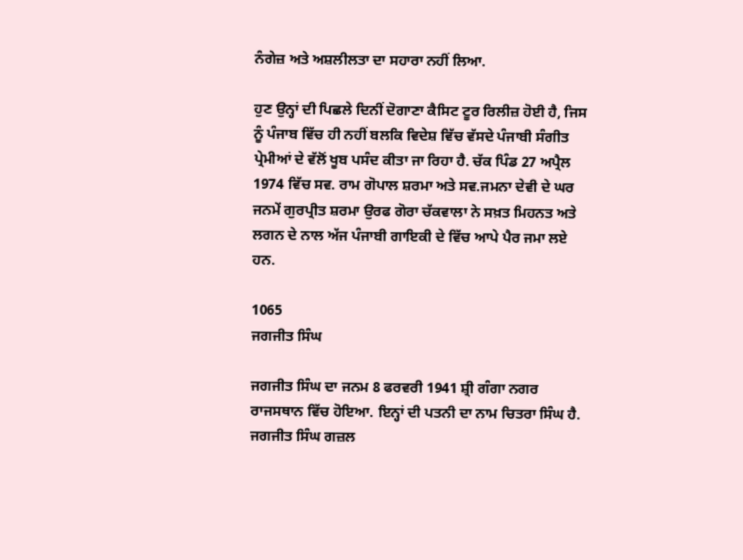ਨੰਗੇਜ਼ ਅਤੇ ਅਸ਼ਲੀਲਤਾ ਦਾ ਸਹਾਰਾ ਨਹੀਂ ਲਿਆ.

ਹੁਣ ਉਨ੍ਹਾਂ ਦੀ ਪਿਛਲੇ ਦਿਨੀਂ ਦੋਗਾਣਾ ਕੈਸਿਟ ਟੂਰ ਰਿਲੀਜ਼ ਹੋਈ ਹੈ, ਜਿਸ ਨੂੰ ਪੰਜਾਬ ਵਿੱਚ ਹੀ ਨਹੀਂ ਬਲਕਿ ਵਿਦੇਸ਼ ਵਿੱਚ ਵੱਸਦੇ ਪੰਜਾਬੀ ਸੰਗੀਤ ਪ੍ਰੇਮੀਆਂ ਦੇ ਵੱਲੋਂ ਖੂਬ ਪਸੰਦ ਕੀਤਾ ਜਾ ਰਿਹਾ ਹੈ. ਚੱਕ ਪਿੰਡ 27 ਅਪ੍ਰੈਲ 1974 ਵਿੱਚ ਸਵ. ਰਾਮ ਗੋਪਾਲ ਸ਼ਰਮਾ ਅਤੇ ਸਵ.ਜਮਨਾ ਦੇਵੀ ਦੇ ਘਰ ਜਨਮੇਂ ਗੁਰਪ੍ਰੀਤ ਸ਼ਰਮਾ ਉਰਫ ਗੋਰਾ ਚੱਕਵਾਲਾ ਨੇ ਸਖ਼ਤ ਮਿਹਨਤ ਅਤੇ ਲਗਨ ਦੇ ਨਾਲ ਅੱਜ ਪੰਜਾਬੀ ਗਾਇਕੀ ਦੇ ਵਿੱਚ ਆਪੇ ਪੈਰ ਜਮਾ ਲਏ ਹਨ.

1065
ਜਗਜੀਤ ਸਿੰਘ

ਜਗਜੀਤ ਸਿੰਘ ਦਾ ਜਨਮ 8 ਫਰਵਰੀ 1941 ਸ਼੍ਰੀ ਗੰਗਾ ਨਗਰ ਰਾਜਸਥਾਨ ਵਿੱਚ ਹੋਇਆ. ਇਨ੍ਹਾਂ ਦੀ ਪਤਨੀ ਦਾ ਨਾਮ ਚਿਤਰਾ ਸਿੰਘ ਹੈ. ਜਗਜੀਤ ਸਿੰਘ ਗਜ਼ਲ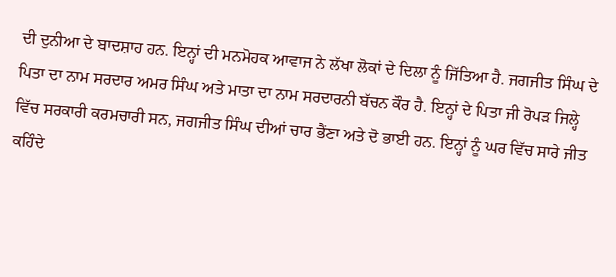ਦੀ ਦੁਨੀਆ ਦੇ ਬਾਦਸ਼ਾਹ ਹਨ. ਇਨ੍ਹਾਂ ਦੀ ਮਨਮੋਹਕ ਆਵਾਜ ਨੇ ਲੱਖਾ ਲੋਕਾਂ ਦੇ ਦਿਲਾ ਨੂੰ ਜਿੱਤਿਆ ਹੈ. ਜਗਜੀਤ ਸਿੰਘ ਦੇ ਪਿਤਾ ਦਾ ਨਾਮ ਸਰਦਾਰ ਅਮਰ ਸਿੰਘ ਅਤੇ ਮਾਤਾ ਦਾ ਨਾਮ ਸਰਦਾਰਨੀ ਬੱਚਨ ਕੌਰ ਹੈ. ਇਨ੍ਹਾਂ ਦੇ ਪਿਤਾ ਜੀ ਰੋਪੜ ਜਿਲ੍ਹੇ ਵਿੱਚ ਸਰਕਾਰੀ ਕਰਮਚਾਰੀ ਸਨ, ਜਗਜੀਤ ਸਿੰਘ ਦੀਆਂ ਚਾਰ ਭੈਂਣਾ ਅਤੇ ਦੋ ਭਾਈ ਹਨ. ਇਨ੍ਹਾਂ ਨੂੰ ਘਰ ਵਿੱਚ ਸਾਰੇ ਜੀਤ ਕਹਿੰਦੇ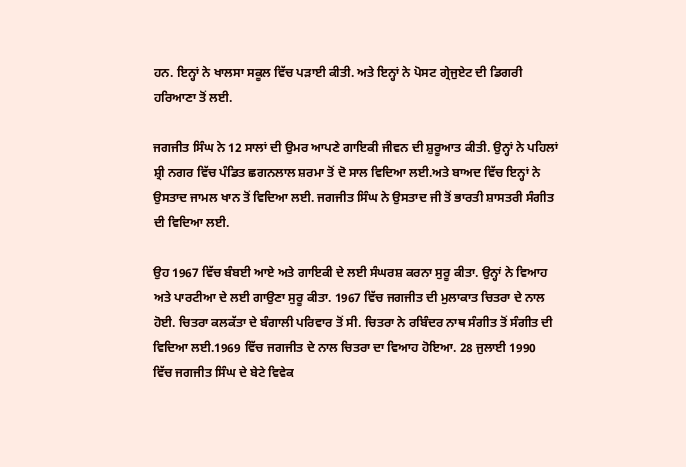ਹਨ. ਇਨ੍ਹਾਂ ਨੇ ਖਾਲਸਾ ਸਕੂਲ ਵਿੱਚ ਪੜਾਈ ਕੀਤੀ. ਅਤੇ ਇਨ੍ਹਾਂ ਨੇ ਪੋਸਟ ਗ੍ਰੇਜੁਏਟ ਦੀ ਡਿਗਰੀ ਹਰਿਆਣਾ ਤੋਂ ਲਈ.

ਜਗਜੀਤ ਸਿੰਘ ਨੇ 12 ਸਾਲਾਂ ਦੀ ਉਮਰ ਆਪਣੇ ਗਾਇਕੀ ਜੀਵਨ ਦੀ ਸ਼ੁਰੂਆਤ ਕੀਤੀ. ਉਨ੍ਹਾਂ ਨੇ ਪਹਿਲਾਂ ਸ਼੍ਰੀ ਨਗਰ ਵਿੱਚ ਪੰਡਿਤ ਛਗਨਲਾਲ ਸ਼ਰਮਾ ਤੋਂ ਦੋ ਸਾਲ ਵਿਦਿਆ ਲਈ.ਅਤੇ ਬਾਅਦ ਵਿੱਚ ਇਨ੍ਹਾਂ ਨੇ ਉਸਤਾਦ ਜਾਮਲ ਖਾਨ ਤੋਂ ਵਿਦਿਆ ਲਈ. ਜਗਜੀਤ ਸਿੰਘ ਨੇ ਉਸਤਾਦ ਜੀ ਤੋਂ ਭਾਰਤੀ ਸ਼ਾਸਤਰੀ ਸੰਗੀਤ ਦੀ ਵਿਦਿਆ ਲਈ.

ਉਹ 1967 ਵਿੱਚ ਬੰਬਈ ਆਏ ਅਤੇ ਗਾਇਕੀ ਦੇ ਲਈ ਸੰਘਰਸ਼ ਕਰਨਾ ਸੁਰੂ ਕੀਤਾ. ਉਨ੍ਹਾਂ ਨੇ ਵਿਆਹ ਅਤੇ ਪਾਰਟੀਆ ਦੇ ਲਈ ਗਾਉਣਾ ਸੁਰੂ ਕੀਤਾ. 1967 ਵਿੱਚ ਜਗਜੀਤ ਦੀ ਮੁਲਾਕਾਤ ਚਿਤਰਾ ਦੇ ਨਾਲ ਹੋਈ. ਚਿਤਰਾ ਕਲਕੱਤਾ ਦੇ ਬੰਗਾਲੀ ਪਰਿਵਾਰ ਤੋਂ ਸੀ. ਚਿਤਰਾ ਨੇ ਰਬਿੰਦਰ ਨਾਥ ਸੰਗੀਤ ਤੋਂ ਸੰਗੀਤ ਦੀ ਵਿਦਿਆ ਲਈ.1969 ਵਿੱਚ ਜਗਜੀਤ ਦੇ ਨਾਲ ਚਿਤਰਾ ਦਾ ਵਿਆਹ ਹੋਇਆ. 28 ਜੁਲਾਈ 1990 ਵਿੱਚ ਜਗਜੀਤ ਸਿੰਘ ਦੇ ਬੇਟੇ ਵਿਵੇਕ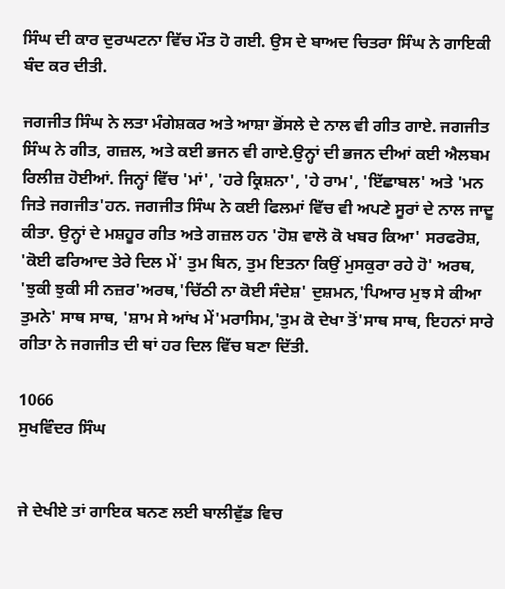ਸਿੰਘ ਦੀ ਕਾਰ ਦੁਰਘਟਨਾ ਵਿੱਚ ਮੌਤ ਹੋ ਗਈ. ਉਸ ਦੇ ਬਾਅਦ ਚਿਤਰਾ ਸਿੰਘ ਨੇ ਗਾਇਕੀ ਬੰਦ ਕਰ ਦੀਤੀ.

ਜਗਜੀਤ ਸਿੰਘ ਨੇ ਲਤਾ ਮੰਗੇਸ਼ਕਰ ਅਤੇ ਆਸ਼ਾ ਭੋਂਸਲੇ ਦੇ ਨਾਲ ਵੀ ਗੀਤ ਗਾਏ. ਜਗਜੀਤ ਸਿੰਘ ਨੇ ਗੀਤ, ਗਜ਼ਲ, ਅਤੇ ਕਈ ਭਜਨ ਵੀ ਗਾਏ.ਉਨ੍ਹਾਂ ਦੀ ਭਜਨ ਦੀਆਂ ਕਈ ਐਲਬਮ ਰਿਲੀਜ਼ ਹੋਈਆਂ. ਜਿਨ੍ਹਾਂ ਵਿੱਚ 'ਮਾਂ', 'ਹਰੇ ਕ੍ਰਿਸ਼ਨਾ', 'ਹੇ ਰਾਮ', 'ਇੱਛਾਬਲ' ਅਤੇ 'ਮਨ ਜਿਤੇ ਜਗਜੀਤ'ਹਨ. ਜਗਜੀਤ ਸਿੰਘ ਨੇ ਕਈ ਫਿਲਮਾਂ ਵਿੱਚ ਵੀ ਅਪਣੇ ਸੂਰਾਂ ਦੇ ਨਾਲ ਜਾਦੂ ਕੀਤਾ. ਉਨ੍ਹਾਂ ਦੇ ਮਸ਼ਹੂਰ ਗੀਤ ਅਤੇ ਗਜ਼ਲ ਹਨ 'ਹੋਸ਼ ਵਾਲੋ ਕੋ ਖਬਰ ਕਿਆ' ਸਰਫਰੋਸ਼, 'ਕੋਈ ਫਰਿਆਦ ਤੇਰੇ ਦਿਲ ਮੇਂ' ਤੁਮ ਬਿਨ, ਤੁਮ ਇਤਨਾ ਕਿਉਂ ਮੁਸਕੁਰਾ ਰਹੇ ਹੋ' ਅਰਥ, 'ਝੁਕੀ ਝੁਕੀ ਸੀ ਨਜ਼ਰ'ਅਰਥ,'ਚਿੱਠੀ ਨਾ ਕੋਈ ਸੰਦੇਸ਼' ਦੁਸ਼ਮਨ,'ਪਿਆਰ ਮੁਝ ਸੇ ਕੀਆ ਤੁਮਨੇ' ਸਾਥ ਸਾਥ, 'ਸ਼ਾਮ ਸੇ ਆਂਖ ਮੇਂ'ਮਰਾਸਿਮ,'ਤੁਮ ਕੋ ਦੇਖਾ ਤੋਂ'ਸਾਥ ਸਾਥ, ਇਹਨਾਂ ਸਾਰੇ ਗੀਤਾ ਨੇ ਜਗਜੀਤ ਦੀ ਥਾਂ ਹਰ ਦਿਲ ਵਿੱਚ ਬਣਾ ਦਿੱਤੀ.

1066
ਸੁਖਵਿੰਦਰ ਸਿੰਘ


ਜੇ ਦੇਖੀਏ ਤਾਂ ਗਾਇਕ ਬਨਣ ਲਈ ਬਾਲੀਵੁੱਡ ਵਿਚ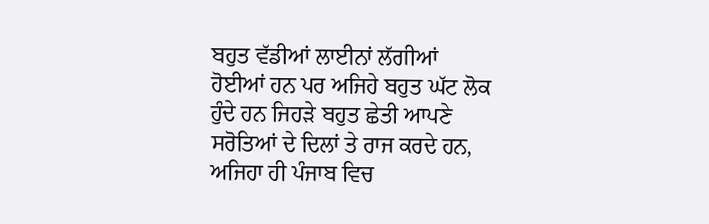ਬਹੁਤ ਵੱਡੀਆਂ ਲਾਈਨਾਂ ਲੱਗੀਆਂ ਹੋਈਆਂ ਹਨ ਪਰ ਅਜਿਹੇ ਬਹੁਤ ਘੱਟ ਲੋਕ ਹੁੰਦੇ ਹਨ ਜਿਹੜੇ ਬਹੁਤ ਛੇਤੀ ਆਪਣੇ ਸਰੋਤਿਆਂ ਦੇ ਦਿਲਾਂ ਤੇ ਰਾਜ ਕਰਦੇ ਹਨ, ਅਜਿਹਾ ਹੀ ਪੰਜਾਬ ਵਿਚ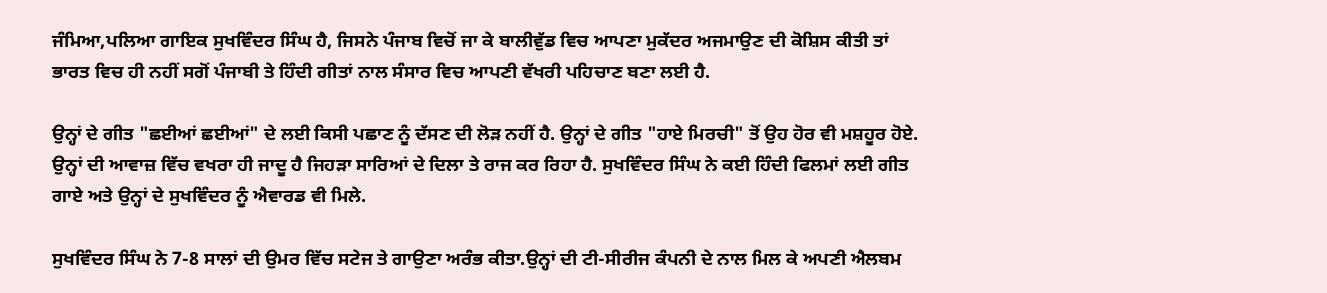ਜੰਮਿਆ,ਪਲਿਆ ਗਾਇਕ ਸੁਖਵਿੰਦਰ ਸਿੰਘ ਹੈ, ਜਿਸਨੇ ਪੰਜਾਬ ਵਿਚੋਂ ਜਾ ਕੇ ਬਾਲੀਵੁੱਡ ਵਿਚ ਆਪਣਾ ਮੁਕੱਦਰ ਅਜਮਾਉਣ ਦੀ ਕੋਸ਼ਿਸ ਕੀਤੀ ਤਾਂ ਭਾਰਤ ਵਿਚ ਹੀ ਨਹੀਂ ਸਗੋਂ ਪੰਜਾਬੀ ਤੇ ਹਿੰਦੀ ਗੀਤਾਂ ਨਾਲ ਸੰਸਾਰ ਵਿਚ ਆਪਣੀ ਵੱਖਰੀ ਪਹਿਚਾਣ ਬਣਾ ਲਈ ਹੈ.

ਉਨ੍ਹਾਂ ਦੇ ਗੀਤ "ਛਈਆਂ ਛਈਆਂ" ਦੇ ਲਈ ਕਿਸੀ ਪਛਾਣ ਨੂੰ ਦੱਸਣ ਦੀ ਲੋੜ ਨਹੀਂ ਹੈ. ਉਨ੍ਹਾਂ ਦੇ ਗੀਤ "ਹਾਏ ਮਿਰਚੀ" ਤੋਂ ਉਹ ਹੋਰ ਵੀ ਮਸ਼ਹੂਰ ਹੋਏ. ਉਨ੍ਹਾਂ ਦੀ ਆਵਾਜ਼ ਵਿੱਚ ਵਖਰਾ ਹੀ ਜਾਦੂ ਹੈ ਜਿਹੜਾ ਸਾਰਿਆਂ ਦੇ ਦਿਲਾ ਤੇ ਰਾਜ ਕਰ ਰਿਹਾ ਹੈ. ਸੁਖਵਿੰਦਰ ਸਿੰਘ ਨੇ ਕਈ ਹਿੰਦੀ ਫਿਲਮਾਂ ਲਈ ਗੀਤ ਗਾਏ ਅਤੇ ਉਨ੍ਹਾਂ ਦੇ ਸੁਖਵਿੰਦਰ ਨੂੰ ਐਵਾਰਡ ਵੀ ਮਿਲੇ.

ਸੁਖਵਿੰਦਰ ਸਿੰਘ ਨੇ 7-8 ਸਾਲਾਂ ਦੀ ਉਮਰ ਵਿੱਚ ਸਟੇਜ ਤੇ ਗਾਉਣਾ ਅਰੰਭ ਕੀਤਾ.ਉਨ੍ਹਾਂ ਦੀ ਟੀ-ਸੀਰੀਜ ਕੰਪਨੀ ਦੇ ਨਾਲ ਮਿਲ ਕੇ ਅਪਣੀ ਐਲਬਮ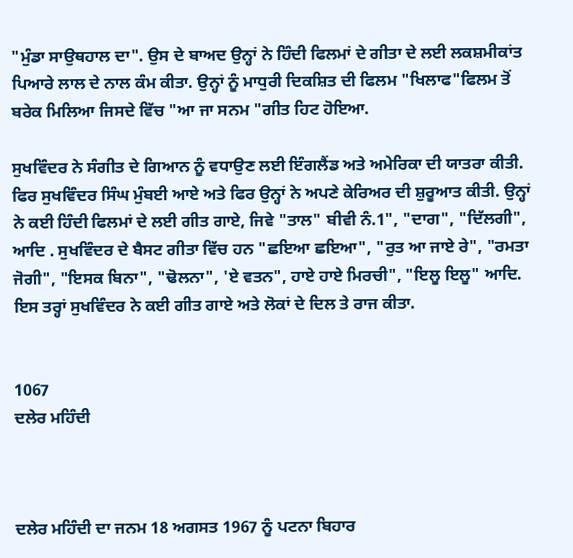"ਮੁੰਡਾ ਸਾਉਥਹਾਲ ਦਾ". ਉਸ ਦੇ ਬਾਅਦ ਉਨ੍ਹਾਂ ਨੇ ਹਿੰਦੀ ਫਿਲਮਾਂ ਦੇ ਗੀਤਾ ਦੇ ਲਈ ਲਕਸ਼ਮੀਕਾਂਤ ਪਿਆਰੇ ਲਾਲ ਦੇ ਨਾਲ ਕੰਮ ਕੀਤਾ. ਉਨ੍ਹਾਂ ਨੂੰ ਮਾਧੁਰੀ ਦਿਕਸ਼ਿਤ ਦੀ ਫਿਲਮ "ਖਿਲਾਫ"ਫਿਲਮ ਤੋਂ ਬਰੇਕ ਮਿਲਿਆ ਜਿਸਦੇ ਵਿੱਚ "ਆ ਜਾ ਸਨਮ "ਗੀਤ ਹਿਟ ਹੋਇਆ.

ਸੁਖਵਿੰਦਰ ਨੇ ਸੰਗੀਤ ਦੇ ਗਿਆਨ ਨੂੰ ਵਧਾਉਣ ਲਈ ਇੰਗਲੈਂਡ ਅਤੇ ਅਮੇਰਿਕਾ ਦੀ ਯਾਤਰਾ ਕੀਤੀ. ਫਿਰ ਸੁਖਵਿੰਦਰ ਸਿੰਘ ਮੁੰਬਈ ਆਏ ਅਤੇ ਫਿਰ ਉਨ੍ਹਾਂ ਨੇ ਅਪਣੇ ਕੇਰਿਅਰ ਦੀ ਸ਼ੁਰੂਆਤ ਕੀਤੀ. ਉਨ੍ਹਾਂ ਨੇ ਕਈ ਹਿੰਦੀ ਫਿਲਮਾਂ ਦੇ ਲਈ ਗੀਤ ਗਾਏ, ਜਿਵੇ "ਤਾਲ" ਬੀਵੀ ਨੰ.1", "ਦਾਗ", "ਦਿੱਲਗੀ", ਆਦਿ . ਸੁਖਵਿੰਦਰ ਦੇ ਬੈਸਟ ਗੀਤਾ ਵਿੱਚ ਹਨ "ਛਇਆ ਛਇਆ", "ਰੁਤ ਆ ਜਾਏ ਰੇ", "ਰਮਤਾ ਜੋਗੀ", "ਇਸਕ ਬਿਨਾ", "ਢੋਲਨਾ", 'ਏ ਵਤਨ", ਹਾਏ ਹਾਏ ਮਿਰਚੀ", "ਇਲੂ ਇਲੂ" ਆਦਿ. ਇਸ ਤਰ੍ਹਾਂ ਸੁਖਵਿੰਦਰ ਨੇ ਕਈ ਗੀਤ ਗਾਏ ਅਤੇ ਲੋਕਾਂ ਦੇ ਦਿਲ ਤੇ ਰਾਜ ਕੀਤਾ.


1067
ਦਲੇਰ ਮਹਿੰਦੀ



ਦਲੇਰ ਮਹਿੰਦੀ ਦਾ ਜਨਮ 18 ਅਗਸਤ 1967 ਨੂੰ ਪਟਨਾ ਬਿਹਾਰ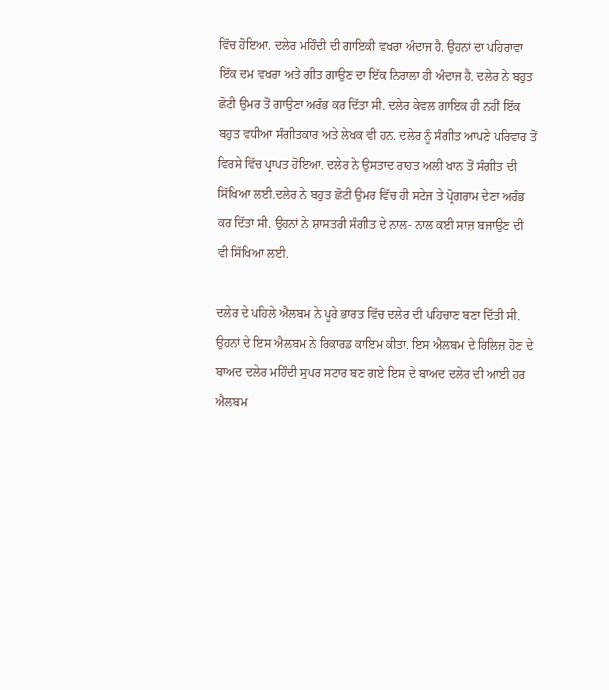ਵਿੱਚ ਹੋਇਆ. ਦਲੇਰ ਮਹਿੰਦੀ ਦੀ ਗਾਇਕੀ ਵਖਰਾ ਅੰਦਾਜ ਹੈ. ਉਹਨਾਂ ਦਾ ਪਹਿਰਾਵਾ ਇੱਕ ਦਮ ਵਖਰਾ ਅਤੇ ਗੀਤ ਗਾਉਣ ਦਾ ਇੱਕ ਨਿਰਾਲਾ ਹੀ ਅੰਦਾਜ ਹੈ. ਦਲੇਰ ਨੇ ਬਹੁਤ ਛੋਟੀ ਉਮਰ ਤੋਂ ਗਾਉਣਾ ਅਰੰਭ ਕਰ ਦਿੱਤਾ ਸੀ. ਦਲੇਰ ਕੇਵਲ ਗਾਇਕ ਹੀ ਨਹੀਂ ਇੱਕ ਬਹੁਤ ਵਧੀਆ ਸੰਗੀਤਕਾਰ ਅਤੇ ਲੇਖਕ ਵੀ ਹਨ. ਦਲੇਰ ਨੂੰ ਸੰਗੀਤ ਆਪਣੇ ਪਰਿਵਾਰ ਤੋਂ ਵਿਰਸੇ ਵਿੱਚ ਪ੍ਰਾਪਤ ਹੋਇਆ. ਦਲੇਰ ਨੇ ਉਸਤਾਦ ਰਾਹਤ ਅਲੀ ਖਾਨ ਤੋਂ ਸੰਗੀਤ ਦੀ ਸਿੱਖਿਆ ਲਈ.ਦਲੇਰ ਨੇ ਬਹੁਤ ਛੋਟੀ ਉਮਰ ਵਿੱਚ ਹੀ ਸਟੇਜ ਤੇ ਪ੍ਰੋਗਰਾਮ ਦੇਣਾ ਅਰੰਭ ਕਰ ਦਿੱਤਾ ਸੀ. ਉਹਨਾਂ ਨੇ ਸ਼ਾਸਤਰੀ ਸੰਗੀਤ ਦੇ ਨਾਲ- ਨਾਲ ਕਈ ਸਾਜ਼ ਬਜਾਉਣ ਦੀ ਵੀ ਸਿੱਖਿਆ ਲਈ.

ਦਲੇਰ ਦੇ ਪਹਿਲੇ ਐਲਬਮ ਨੇ ਪੂਰੇ ਭਾਰਤ ਵਿੱਚ ਦਲੇਰ ਦੀ ਪਹਿਚਾਣ ਬਣਾ ਦਿੱਤੀ ਸੀ. ਉਹਨਾਂ ਦੇ ਇਸ ਐਲਬਮ ਨੇ ਰਿਕਾਰਡ ਕਾਇਮ ਕੀਤਾ. ਇਸ ਐਲਬਮ ਦੇ ਰਿਲਿਜ਼ ਹੋਣ ਦੇ ਬਾਅਦ ਦਲੇਰ ਮਹਿੰਦੀ ਸੁਪਰ ਸਟਾਰ ਬਣ ਗਏ ਇਸ ਦੇ ਬਾਅਦ ਦਲੇਰ ਦੀ ਆਈ ਹਰ ਐਲਬਮ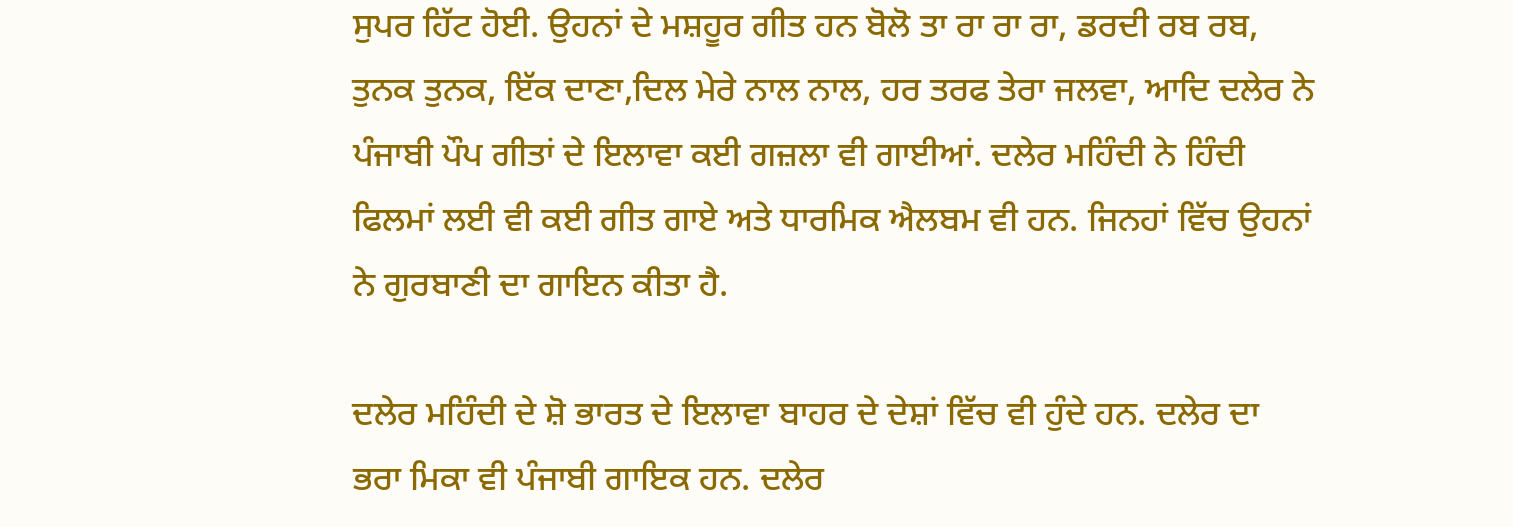ਸੁਪਰ ਹਿੱਟ ਹੋਈ. ਉਹਨਾਂ ਦੇ ਮਸ਼ਹੂਰ ਗੀਤ ਹਨ ਬੋਲੋ ਤਾ ਰਾ ਰਾ ਰਾ, ਡਰਦੀ ਰਬ ਰਬ, ਤੁਨਕ ਤੁਨਕ, ਇੱਕ ਦਾਣਾ,ਦਿਲ ਮੇਰੇ ਨਾਲ ਨਾਲ, ਹਰ ਤਰਫ ਤੇਰਾ ਜਲਵਾ, ਆਦਿ ਦਲੇਰ ਨੇ ਪੰਜਾਬੀ ਪੌਪ ਗੀਤਾਂ ਦੇ ਇਲਾਵਾ ਕਈ ਗਜ਼ਲਾ ਵੀ ਗਾਈਆਂ. ਦਲੇਰ ਮਹਿੰਦੀ ਨੇ ਹਿੰਦੀ ਫਿਲਮਾਂ ਲਈ ਵੀ ਕਈ ਗੀਤ ਗਾਏ ਅਤੇ ਧਾਰਮਿਕ ਐਲਬਮ ਵੀ ਹਨ. ਜਿਨਹਾਂ ਵਿੱਚ ਉਹਨਾਂ ਨੇ ਗੁਰਬਾਣੀ ਦਾ ਗਾਇਨ ਕੀਤਾ ਹੈ.

ਦਲੇਰ ਮਹਿੰਦੀ ਦੇ ਸ਼ੋ ਭਾਰਤ ਦੇ ਇਲਾਵਾ ਬਾਹਰ ਦੇ ਦੇਸ਼ਾਂ ਵਿੱਚ ਵੀ ਹੁੰਦੇ ਹਨ. ਦਲੇਰ ਦਾ ਭਰਾ ਮਿਕਾ ਵੀ ਪੰਜਾਬੀ ਗਾਇਕ ਹਨ. ਦਲੇਰ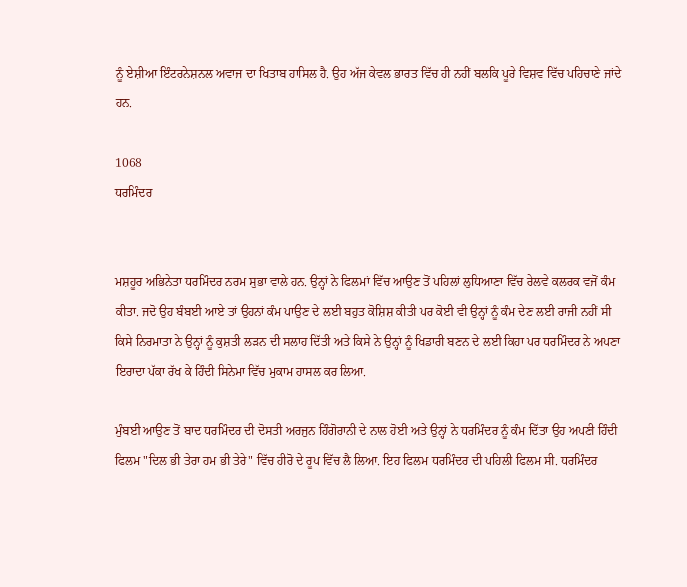ਨੂੰ ਏਸ਼ੀਆ ਇੰਟਰਨੇਸ਼ਨਲ ਅਵਾਜ ਦਾ ਖਿਤਾਬ ਹਾਸਿਲ ਹੈ. ਉਹ ਅੱਜ ਕੇਵਲ ਭਾਰਤ ਵਿੱਚ ਹੀ ਨਹੀਂ ਬਲਕਿ ਪੂਰੇ ਵਿਸ਼ਵ ਵਿੱਚ ਪਹਿਚਾਣੇ ਜਾਂਦੇ ਹਨ.

1068
ਧਰਮਿੰਦਰ


ਮਸ਼ਹੂਰ ਅਭਿਨੇਤਾ ਧਰਮਿੰਦਰ ਨਰਮ ਸੁਭਾ ਵਾਲੇ ਹਨ. ਉਨ੍ਹਾਂ ਨੇ ਫਿਲਮਾਂ ਵਿੱਚ ਆਉਣ ਤੋਂ ਪਹਿਲਾਂ ਲੁਧਿਆਣਾ ਵਿੱਚ ਰੇਲਵੇ ਕਲਰਕ ਵਜੋਂ ਕੰਮ ਕੀਤਾ. ਜਦੋ ਉਹ ਬੰਬਈ ਆਏ ਤਾਂ ਉਹਨਾਂ ਕੰਮ ਪਾਉਣ ਦੇ ਲਈ ਬਹੁਤ ਕੋਸ਼ਿਸ਼ ਕੀਤੀ ਪਰ ਕੋਈ ਵੀ ਉਨ੍ਹਾਂ ਨੂੰ ਕੰਮ ਦੇਣ ਲਈ ਰਾਜੀ ਨਹੀਂ ਸੀ ਕਿਸੇ ਨਿਰਮਾਤਾ ਨੇ ਉਨ੍ਹਾਂ ਨੂੰ ਕੁਸ਼ਤੀ ਲੜਨ ਦੀ ਸਲਾਹ ਦਿੱਤੀ ਅਤੇ ਕਿਸੇ ਨੇ ਉਨ੍ਹਾਂ ਨੂੰ ਖਿਡਾਰੀ ਬਣਨ ਦੇ ਲਈ ਕਿਹਾ ਪਰ ਧਰਮਿੰਦਰ ਨੇ ਅਪਣਾ ਇਰਾਦਾ ਪੱਕਾ ਰੱਖ ਕੇ ਹਿੰਦੀ ਸਿਨੇਮਾ ਵਿੱਚ ਮੁਕਾਮ ਹਾਸਲ ਕਰ ਲਿਆ.

ਮੁੰਬਈ ਆਉਣ ਤੋਂ ਬਾਦ ਧਰਮਿੰਦਰ ਦੀ ਦੋਸਤੀ ਅਰਜੁਨ ਹਿੰਗੋਰਾਨੀ ਦੇ ਨਾਲ ਹੋਈ ਅਤੇ ਉਨ੍ਹਾਂ ਨੇ ਧਰਮਿੰਦਰ ਨੂੰ ਕੰਮ ਦਿੱਤਾ ਉਹ ਅਪਣੀ ਹਿੰਦੀ ਫਿਲਮ "ਦਿਲ ਭੀ ਤੇਰਾ ਹਮ ਭੀ ਤੇਰੇ" ਵਿੱਚ ਹੀਰੋ ਦੇ ਰੂਪ ਵਿੱਚ ਲੈ ਲਿਆ. ਇਹ ਫਿਲਮ ਧਰਮਿੰਦਰ ਦੀ ਪਹਿਲੀ ਫਿਲਮ ਸੀ. ਧਰਮਿੰਦਰ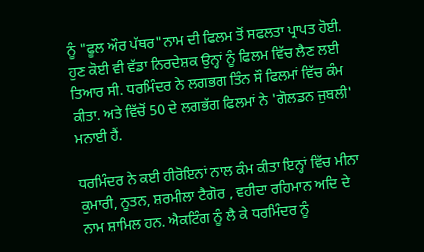ਨੂੰ "ਫੂਲ ਔਰ ਪੱਥਰ"ਨਾਮ ਦੀ ਫਿਲਮ ਤੋਂ ਸਫਲਤਾ ਪ੍ਰਾਪਤ ਹੋਈ. ਹੁਣ ਕੋਈ ਵੀ ਵੱਡਾ ਨਿਰਦੇਸ਼ਕ ਉਨ੍ਹਾਂ ਨੂੰ ਫਿਲਮ ਵਿੱਚ ਲੈਣ ਲਈ ਤਿਆਰ ਸੀ. ਧਰਮਿੰਦਰ ਨੇ ਲਗਭਗ ਤਿੰਨ ਸੌ ਫਿਲਮਾਂ ਵਿੱਚ ਕੰਮ ਕੀਤਾ. ਅਤੇ ਵਿੱਚੋਂ 50 ਦੇ ਲਗਭੱਗ ਫਿਲਮਾਂ ਨੇ 'ਗੋਲਡਨ ਜੁਬਲੀ' ਮਨਾਈ ਹੈਂ.

ਧਰਮਿੰਦਰ ਨੇ ਕਈ ਹੀਰੋਇਨਾਂ ਨਾਲ ਕੰਮ ਕੀਤਾ ਇਨ੍ਹਾਂ ਵਿੱਚ ਮੀਨਾ ਕੁਮਾਰੀ, ਨੂਤਨ, ਸ਼ਰਮੀਲਾ ਟੈਗੋਰ , ਵਹੀਦਾ ਰਹਿਮਾਨ ਅਦਿ ਦੇ ਨਾਮ ਸ਼ਾਮਿਲ ਹਨ. ਐਕਟਿੰਗ ਨੂੰ ਲੈ ਕੇ ਧਰਮਿੰਦਰ ਨੂੰ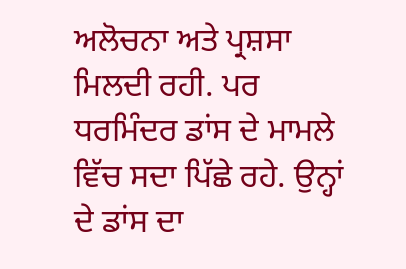ਅਲੋਚਨਾ ਅਤੇ ਪ੍ਰਸ਼ਸਾ ਮਿਲਦੀ ਰਹੀ. ਪਰ ਧਰਮਿੰਦਰ ਡਾਂਸ ਦੇ ਮਾਮਲੇ ਵਿੱਚ ਸਦਾ ਪਿੱਛੇ ਰਹੇ. ਉਨ੍ਹਾਂ ਦੇ ਡਾਂਸ ਦਾ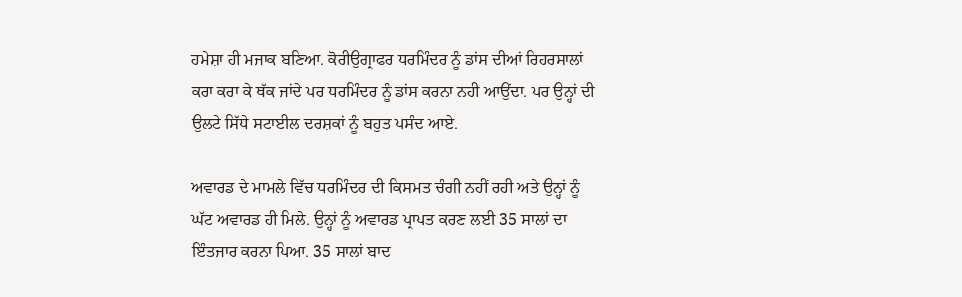ਹਮੇਸ਼ਾ ਹੀ ਮਜਾਕ ਬਣਿਆ. ਕੋਰੀਉਗ੍ਰਾਫਰ ਧਰਮਿੰਦਰ ਨੂੰ ਡਾਂਸ ਦੀਆਂ ਰਿਹਰਸਾਲਾਂ ਕਰਾ ਕਰਾ ਕੇ ਥੱਕ ਜਾਂਦੇ ਪਰ ਧਰਮਿੰਦਰ ਨੂੰ ਡਾਂਸ ਕਰਨਾ ਨਹੀ ਆਉਂਦਾ. ਪਰ ਉਨ੍ਹਾਂ ਦੀ ਉਲਟੇ ਸਿੱਧੇ ਸਟਾਈਲ ਦਰਸ਼ਕਾਂ ਨੂੰ ਬਹੁਤ ਪਸੰਦ ਆਏ.

ਅਵਾਰਡ ਦੇ ਮਾਮਲੇ ਵਿੱਚ ਧਰਮਿੰਦਰ ਦੀ ਕਿਸਮਤ ਚੰਗੀ ਨਹੀਂ ਰਹੀ ਅਤੇ ਉਨ੍ਹਾਂ ਨੂੰ ਘੱਟ ਅਵਾਰਡ ਹੀ ਮਿਲੇ. ਉਨ੍ਹਾਂ ਨੂੰ ਅਵਾਰਡ ਪ੍ਰਾਪਤ ਕਰਣ ਲਈ 35 ਸਾਲਾਂ ਦਾ ਇੰਤਜਾਰ ਕਰਨਾ ਪਿਆ. 35 ਸਾਲਾਂ ਬਾਦ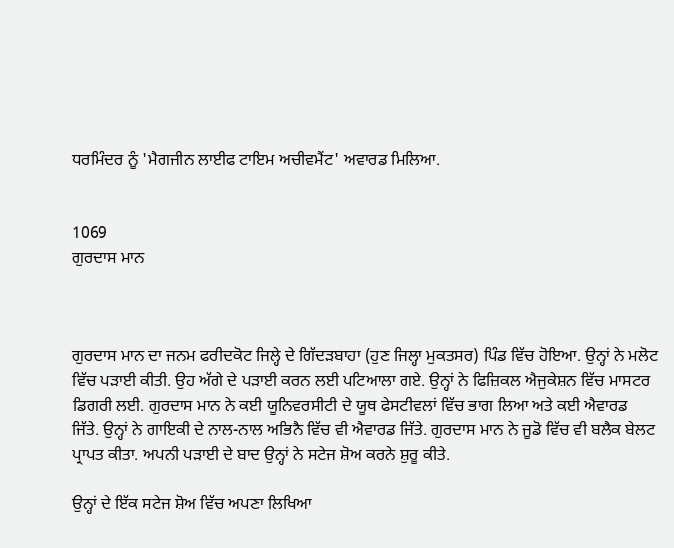ਧਰਮਿੰਦਰ ਨੂੰ 'ਮੈਗਜੀਨ ਲਾਈਫ ਟਾਇਮ ਅਚੀਵਮੈਂਟ' ਅਵਾਰਡ ਮਿਲਿਆ.


1069
ਗੁਰਦਾਸ ਮਾਨ



ਗੁਰਦਾਸ ਮਾਨ ਦਾ ਜਨਮ ਫਰੀਦਕੋਟ ਜਿਲ੍ਹੇ ਦੇ ਗਿੱਦੜਬਾਹਾ (ਹੁਣ ਜਿਲ੍ਹਾ ਮੁਕਤਸਰ) ਪਿੰਡ ਵਿੱਚ ਹੋਇਆ. ਉਨ੍ਹਾਂ ਨੇ ਮਲੋਟ ਵਿੱਚ ਪੜਾਈ ਕੀਤੀ. ਉਹ ਅੱਗੇ ਦੇ ਪੜਾਈ ਕਰਨ ਲਈ ਪਟਿਆਲਾ ਗਏ. ਉਨ੍ਹਾਂ ਨੇ ਫਿਜ਼ਿਕਲ ਐਜੁਕੇਸ਼ਨ ਵਿੱਚ ਮਾਸਟਰ ਡਿਗਰੀ ਲਈ. ਗੁਰਦਾਸ ਮਾਨ ਨੇ ਕਈ ਯੂਨਿਵਰਸੀਟੀ ਦੇ ਯੂਥ ਫੇਸਟੀਵਲਾਂ ਵਿੱਚ ਭਾਗ ਲਿਆ ਅਤੇ ਕਈ ਐਵਾਰਡ ਜਿੱਤੇ. ਉਨ੍ਹਾਂ ਨੇ ਗਾਇਕੀ ਦੇ ਨਾਲ-ਨਾਲ ਅਭਿਨੈ ਵਿੱਚ ਵੀ ਐਵਾਰਡ ਜਿੱਤੇ. ਗੁਰਦਾਸ ਮਾਨ ਨੇ ਜੂਡੋ ਵਿੱਚ ਵੀ ਬਲੈਕ ਬੇਲਟ ਪ੍ਰਾਪਤ ਕੀਤਾ. ਅਪਨੀ ਪੜਾਈ ਦੇ ਬਾਦ ਉਨ੍ਹਾਂ ਨੇ ਸਟੇਜ ਸ਼ੋਅ ਕਰਨੇ ਸ਼ੁਰੂ ਕੀਤੇ.

ਉਨ੍ਹਾਂ ਦੇ ਇੱਕ ਸਟੇਜ ਸ਼ੋਅ ਵਿੱਚ ਅਪਣਾ ਲਿਖਿਆ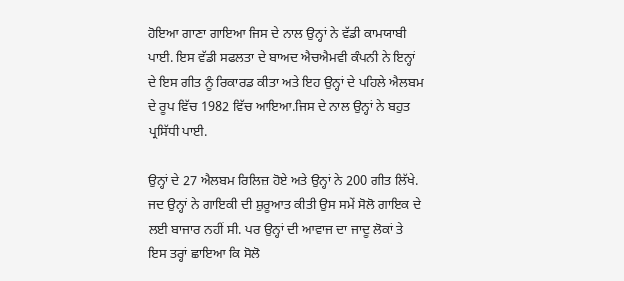ਹੋਇਆ ਗਾਣਾ ਗਾਇਆ ਜਿਸ ਦੇ ਨਾਲ ਉਨ੍ਹਾਂ ਨੇ ਵੱਡੀ ਕਾਮਯਾਬੀ ਪਾਈ. ਇਸ ਵੱਡੀ ਸਫਲਤਾ ਦੇ ਬਾਅਦ ਐਚਐਮਵੀ ਕੰਪਨੀ ਨੇ ਇਨ੍ਹਾਂ ਦੇ ਇਸ ਗੀਤ ਨੂੰ ਰਿਕਾਰਡ ਕੀਤਾ ਅਤੇ ਇਹ ਉਨ੍ਹਾਂ ਦੇ ਪਹਿਲੇ ਐਲਬਮ ਦੇ ਰੂਪ ਵਿੱਚ 1982 ਵਿੱਚ ਆਇਆ.ਜਿਸ ਦੇ ਨਾਲ ਉਨ੍ਹਾਂ ਨੇ ਬਹੁਤ ਪ੍ਰਸਿੱਧੀ ਪਾਈ.

ਉਨ੍ਹਾਂ ਦੇ 27 ਐਲਬਮ ਰਿਲਿਜ਼ ਹੋਏ ਅਤੇ ਉਨ੍ਹਾਂ ਨੇ 200 ਗੀਤ ਲਿੱਖੇ. ਜਦ ਉਨ੍ਹਾਂ ਨੇ ਗਾਇਕੀ ਦੀ ਸ਼ੁਰੂਆਤ ਕੀਤੀ ਉਸ ਸਮੇਂ ਸੋਲੋ ਗਾਇਕ ਦੇ ਲਈ ਬਾਜਾਰ ਨਹੀਂ ਸੀ. ਪਰ ਉਨ੍ਹਾਂ ਦੀ ਆਵਾਜ ਦਾ ਜਾਦੂ ਲੋਕਾਂ ਤੇ ਇਸ ਤਰ੍ਹਾਂ ਛਾਇਆ ਕਿ ਸੋਲੋ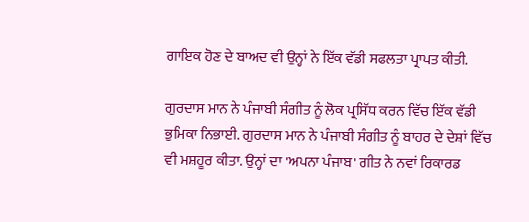ਗਾਇਕ ਹੋਣ ਦੇ ਬਾਅਦ ਵੀ ਉਨ੍ਹਾਂ ਨੇ ਇੱਕ ਵੱਡੀ ਸਫਲਤਾ ਪ੍ਰਾਪਤ ਕੀਤੀ.

ਗੁਰਦਾਸ ਮਾਨ ਨੇ ਪੰਜਾਬੀ ਸੰਗੀਤ ਨੂੰ ਲੋਕ ਪ੍ਰਸਿੱਧ ਕਰਨ ਵਿੱਚ ਇੱਕ ਵੱਡੀ ਭੁਮਿਕਾ ਨਿਭਾਈ. ਗੁਰਦਾਸ ਮਾਨ ਨੇ ਪੰਜਾਬੀ ਸੰਗੀਤ ਨੂੰ ਬਾਹਰ ਦੇ ਦੇਸ਼ਾਂ ਵਿੱਚ ਵੀ ਮਸ਼ਹੂਰ ਕੀਤਾ. ਉਨ੍ਹਾਂ ਦਾ 'ਅਪਨਾ ਪੰਜਾਬ' ਗੀਤ ਨੇ ਨਵਾਂ ਰਿਕਾਰਡ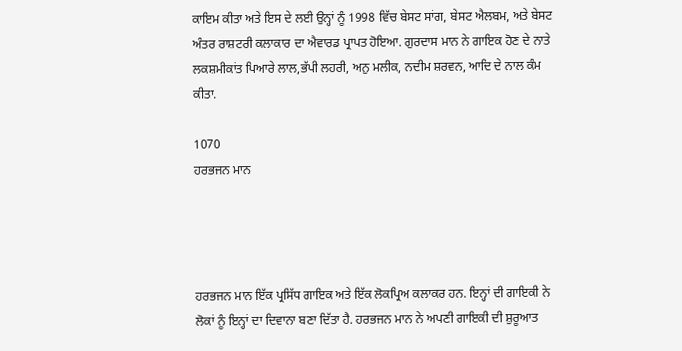ਕਾਇਮ ਕੀਤਾ ਅਤੇ ਇਸ ਦੇ ਲਈ ਉਨ੍ਹਾਂ ਨੂੰ 1998 ਵਿੱਚ ਬੇਸਟ ਸਾਂਗ, ਬੇਸਟ ਐਲਬਮ, ਅਤੇ ਬੇਸਟ ਅੰਤਰ ਰਾਸ਼ਟਰੀ ਕਲਾਕਾਰ ਦਾ ਐਵਾਰਡ ਪ੍ਰਾਪਤ ਹੋਇਆ. ਗੁਰਦਾਸ ਮਾਨ ਨੇ ਗਾਇਕ ਹੋਣ ਦੇ ਨਾਤੇ ਲਕਸ਼ਮੀਕਾਂਤ ਪਿਆਰੇ ਲਾਲ,ਭੱਪੀ ਲਹਰੀ, ਅਨੁ ਮਲੀਕ, ਨਦੀਮ ਸ਼ਰਵਨ, ਆਦਿ ਦੇ ਨਾਲ ਕੰਮ ਕੀਤਾ.

1070
ਹਰਭਜਨ ਮਾਨ




ਹਰਭਜਨ ਮਾਨ ਇੱਕ ਪ੍ਰਸਿੱਧ ਗਾਇਕ ਅਤੇ ਇੱਕ ਲੋਕਪ੍ਰਿਅ ਕਲਾਕਰ ਹਨ. ਇਨ੍ਹਾਂ ਦੀ ਗਾਇਕੀ ਨੇ ਲੋਕਾਂ ਨੂੰ ਇਨ੍ਹਾਂ ਦਾ ਦਿਵਾਨਾ ਬਣਾ ਦਿੱਤਾ ਹੈ. ਹਰਭਜਨ ਮਾਨ ਨੇ ਅਪਣੀ ਗਾਇਕੀ ਦੀ ਸ਼ੁਰੂਆਤ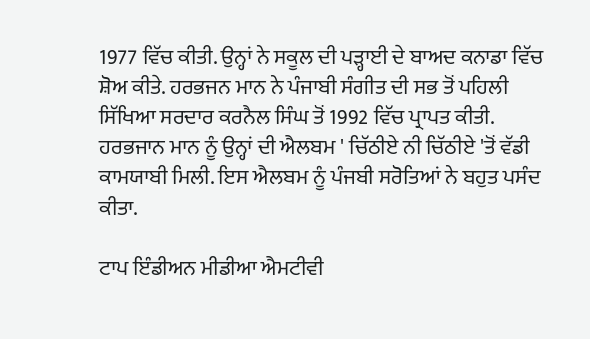1977 ਵਿੱਚ ਕੀਤੀ. ਉਨ੍ਹਾਂ ਨੇ ਸਕੂਲ ਦੀ ਪੜ੍ਹਾਈ ਦੇ ਬਾਅਦ ਕਨਾਡਾ ਵਿੱਚ ਸ਼ੋਅ ਕੀਤੇ. ਹਰਭਜਨ ਮਾਨ ਨੇ ਪੰਜਾਬੀ ਸੰਗੀਤ ਦੀ ਸਭ ਤੋਂ ਪਹਿਲੀ ਸਿੱਖਿਆ ਸਰਦਾਰ ਕਰਨੈਲ ਸਿੰਘ ਤੋਂ 1992 ਵਿੱਚ ਪ੍ਰਾਪਤ ਕੀਤੀ. ਹਰਭਜਾਨ ਮਾਨ ਨੂੰ ਉਨ੍ਹਾਂ ਦੀ ਐਲਬਮ ' ਚਿੱਠੀਏ ਨੀ ਚਿੱਠੀਏ 'ਤੋਂ ਵੱਡੀ ਕਾਮਯਾਬੀ ਮਿਲੀ. ਇਸ ਐਲਬਮ ਨੂੰ ਪੰਜਬੀ ਸਰੋਤਿਆਂ ਨੇ ਬਹੁਤ ਪਸੰਦ ਕੀਤਾ.

ਟਾਪ ਇੰਡੀਅਨ ਮੀਡੀਆ ਐਮਟੀਵੀ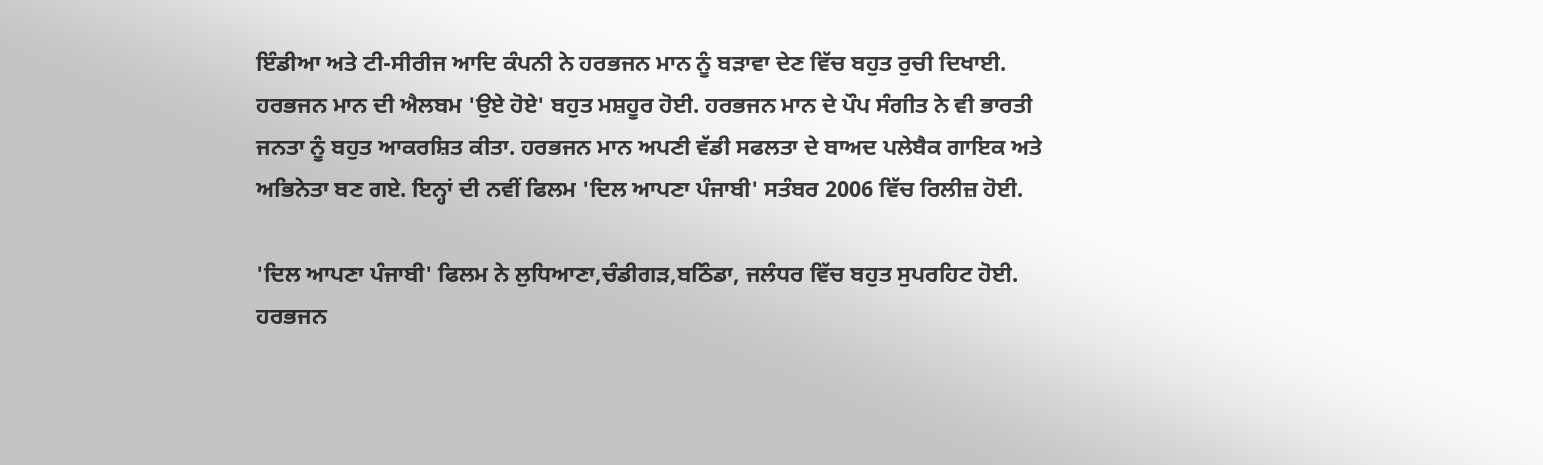ਇੰਡੀਆ ਅਤੇ ਟੀ-ਸੀਰੀਜ ਆਦਿ ਕੰਪਨੀ ਨੇ ਹਰਭਜਨ ਮਾਨ ਨੂੰ ਬੜਾਵਾ ਦੇਣ ਵਿੱਚ ਬਹੁਤ ਰੁਚੀ ਦਿਖਾਈ. ਹਰਭਜਨ ਮਾਨ ਦੀ ਐਲਬਮ 'ਉਏ ਹੋਏ' ਬਹੁਤ ਮਸ਼ਹੂਰ ਹੋਈ. ਹਰਭਜਨ ਮਾਨ ਦੇ ਪੌਪ ਸੰਗੀਤ ਨੇ ਵੀ ਭਾਰਤੀ ਜਨਤਾ ਨੂੰ ਬਹੁਤ ਆਕਰਸ਼ਿਤ ਕੀਤਾ. ਹਰਭਜਨ ਮਾਨ ਅਪਣੀ ਵੱਡੀ ਸਫਲਤਾ ਦੇ ਬਾਅਦ ਪਲੇਬੈਕ ਗਾਇਕ ਅਤੇ ਅਭਿਨੇਤਾ ਬਣ ਗਏ. ਇਨ੍ਹਾਂ ਦੀ ਨਵੀਂ ਫਿਲਮ 'ਦਿਲ ਆਪਣਾ ਪੰਜਾਬੀ' ਸਤੰਬਰ 2006 ਵਿੱਚ ਰਿਲੀਜ਼ ਹੋਈ.

'ਦਿਲ ਆਪਣਾ ਪੰਜਾਬੀ' ਫਿਲਮ ਨੇ ਲੁਧਿਆਣਾ,ਚੰਡੀਗੜ,ਬਠਿੰਡਾ, ਜਲੰਧਰ ਵਿੱਚ ਬਹੁਤ ਸੁਪਰਹਿਟ ਹੋਈ. ਹਰਭਜਨ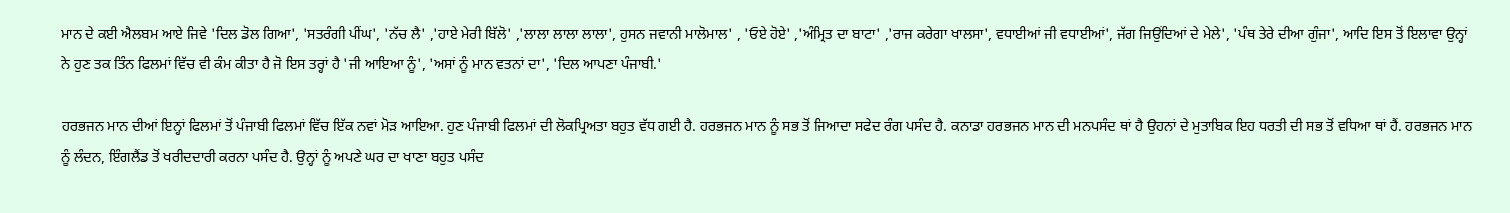ਮਾਨ ਦੇ ਕਈ ਐਲਬਮ ਆਏ ਜਿਵੇ 'ਦਿਲ ਡੋਲ ਗਿਆ', 'ਸਤਰੰਗੀ ਪੀਂਘ', 'ਨੱਚ ਲੈ' ,'ਹਾਏ ਮੇਰੀ ਬਿੱਲੋ' ,'ਲਾਲਾ ਲਾਲਾ ਲਾਲਾ', ਹੁਸਨ ਜਵਾਨੀ ਮਾਲੋਮਾਲ' , 'ਓਏ ਹੋਏ' ,'ਅੰਮ੍ਰਿਤ ਦਾ ਬਾਟਾ' ,'ਰਾਜ ਕਰੇਗਾ ਖਾਲਸਾ', ਵਧਾਈਆਂ ਜੀ ਵਧਾਈਆਂ', ਜੱਗ ਜਿਉਂਦਿਆਂ ਦੇ ਮੇਲੇ', 'ਪੰਥ ਤੇਰੇ ਦੀਆ ਗੁੰਜਾ', ਆਦਿ ਇਸ ਤੋਂ ਇਲਾਵਾ ਉਨ੍ਹਾਂ ਨੇ ਹੁਣ ਤਕ ਤਿੰਨ ਫਿਲਮਾਂ ਵਿੱਚ ਵੀ ਕੰਮ ਕੀਤਾ ਹੈ ਜੋ ਇਸ ਤਰ੍ਹਾਂ ਹੈ 'ਜੀ ਆਇਆ ਨੂੰ', 'ਅਸਾਂ ਨੂੰ ਮਾਨ ਵਤਨਾਂ ਦਾ', 'ਦਿਲ ਆਪਣਾ ਪੰਜਾਬੀ.'

ਹਰਭਜਨ ਮਾਨ ਦੀਆਂ ਇਨ੍ਹਾਂ ਫਿਲਮਾਂ ਤੋਂ ਪੰਜਾਬੀ ਫਿਲਮਾਂ ਵਿੱਚ ਇੱਕ ਨਵਾਂ ਮੋੜ ਆਇਆ. ਹੁਣ ਪੰਜਾਬੀ ਫਿਲਮਾਂ ਦੀ ਲੋਕਪ੍ਰਿਅਤਾ ਬਹੁਤ ਵੱਧ ਗਈ ਹੈ. ਹਰਭਜਨ ਮਾਨ ਨੂੰ ਸਭ ਤੋਂ ਜਿਆਦਾ ਸਫੇਦ ਰੰਗ ਪਸੰਦ ਹੈ. ਕਨਾਡਾ ਹਰਭਜਨ ਮਾਨ ਦੀ ਮਨਪਸੰਦ ਥਾਂ ਹੈ ਉਹਨਾਂ ਦੇ ਮੁਤਾਬਿਕ ਇਹ ਧਰਤੀ ਦੀ ਸਭ ਤੋਂ ਵਧਿਆ ਥਾਂ ਹੈਂ. ਹਰਭਜਨ ਮਾਨ ਨੂੰ ਲੰਦਨ, ਇੰਗਲੈਂਡ ਤੋਂ ਖਰੀਦਦਾਰੀ ਕਰਨਾ ਪਸੰਦ ਹੈ. ਉਨ੍ਹਾਂ ਨੂੰ ਅਪਣੇ ਘਰ ਦਾ ਖਾਣਾ ਬਹੁਤ ਪਸੰਦ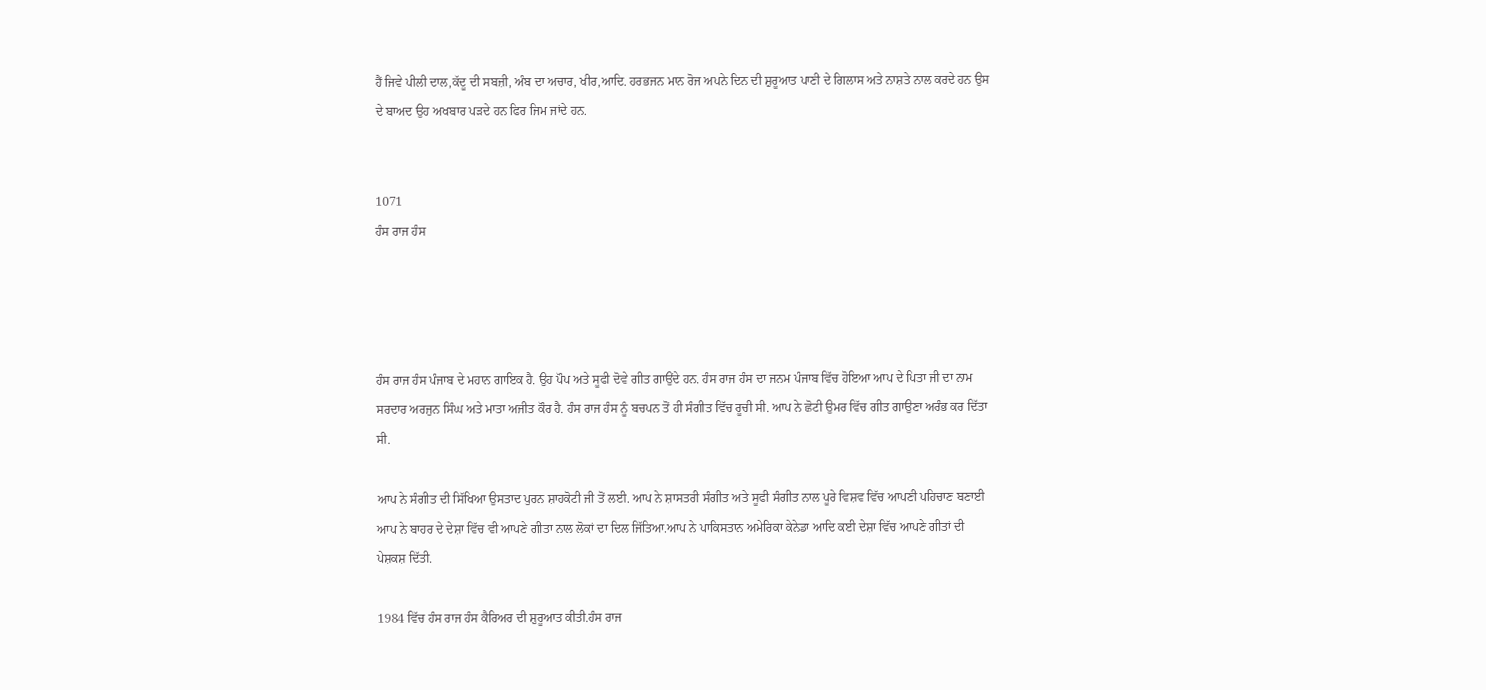ਹੈਂ ਜਿਵੇ ਪੀਲੀ ਦਾਲ,ਕੱਦੂ ਦੀ ਸਬਜ਼ੀ, ਅੰਬ ਦਾ ਅਚਾਰ, ਖੀਰ,ਆਦਿ. ਹਰਭਜਨ ਮਾਨ ਰੋਜ ਅਪਨੇ ਦਿਨ ਦੀ ਸ਼ੁਰੂਆਤ ਪਾਣੀ ਦੇ ਗਿਲਾਸ ਅਤੇ ਨਾਸ਼ਤੇ ਨਾਲ ਕਰਦੇ ਹਨ ਉਸ ਦੇ ਬਾਅਦ ਉਹ ਅਖਬਾਰ ਪੜਦੇ ਹਨ ਫਿਰ ਜਿਮ ਜਾਂਦੇ ਹਨ.


1071
ਹੰਸ ਰਾਜ ਹੰਸ




ਹੰਸ ਰਾਜ ਹੰਸ ਪੰਜਾਬ ਦੇ ਮਹਾਨ ਗਾਇਕ ਹੈ. ਉਹ ਪੌਪ ਅਤੇ ਸੂਫੀ ਦੋਵੇ ਗੀਤ ਗਾਉਂਦੇ ਹਨ. ਹੰਸ ਰਾਜ ਹੰਸ ਦਾ ਜਨਮ ਪੰਜਾਬ ਵਿੱਚ ਹੋਇਆ ਆਪ ਦੇ ਪਿਤਾ ਜੀ ਦਾ ਨਾਮ ਸਰਦਾਰ ਅਰਜੁਨ ਸਿੰਘ ਅਤੇ ਮਾਤਾ ਅਜੀਤ ਕੌਰ ਹੈ. ਹੰਸ ਰਾਜ ਹੰਸ ਨੂੰ ਬਚਪਨ ਤੋਂ ਹੀ ਸੰਗੀਤ ਵਿੱਚ ਰੂਚੀ ਸੀ. ਆਪ ਨੇ ਛੋਟੀ ਉਮਰ ਵਿੱਚ ਗੀਤ ਗਾਉਣਾ ਅਰੰਭ ਕਰ ਦਿੱਤਾ ਸੀ.

ਆਪ ਨੇ ਸੰਗੀਤ ਦੀ ਸਿੱਖਿਆ ਉਸਤਾਦ ਪੁਰਨ ਸ਼ਾਹਕੋਟੀ ਜੀ ਤੋਂ ਲਈ. ਆਪ ਨੇ ਸ਼ਾਸਤਰੀ ਸੰਗੀਤ ਅਤੇ ਸੂਫੀ ਸੰਗੀਤ ਨਾਲ ਪੂਰੇ ਵਿਸ਼ਵ ਵਿੱਚ ਆਪਣੀ ਪਹਿਚਾਣ ਬਣਾਈ ਆਪ ਨੇ ਬਾਹਰ ਦੇ ਦੇਸ਼ਾ ਵਿੱਚ ਵੀ ਆਪਣੇ ਗੀਤਾ ਨਾਲ ਲੋਕਾਂ ਦਾ ਦਿਲ ਜਿੱਤਿਆ.ਆਪ ਨੇ ਪਾਕਿਸਤਾਨ ਅਮੇਰਿਕਾ ਕੇਨੇਡਾ ਆਦਿ ਕਈ ਦੇਸ਼ਾ ਵਿੱਚ ਆਪਣੇ ਗੀਤਾਂ ਦੀ ਪੇਸ਼ਕਸ਼ ਦਿੱਤੀ.

1984 ਵਿੱਚ ਹੰਸ ਰਾਜ ਹੰਸ ਕੈਰਿਅਰ ਦੀ ਸ਼ੁਰੂਆਤ ਕੀਤੀ.ਹੰਸ ਰਾਜ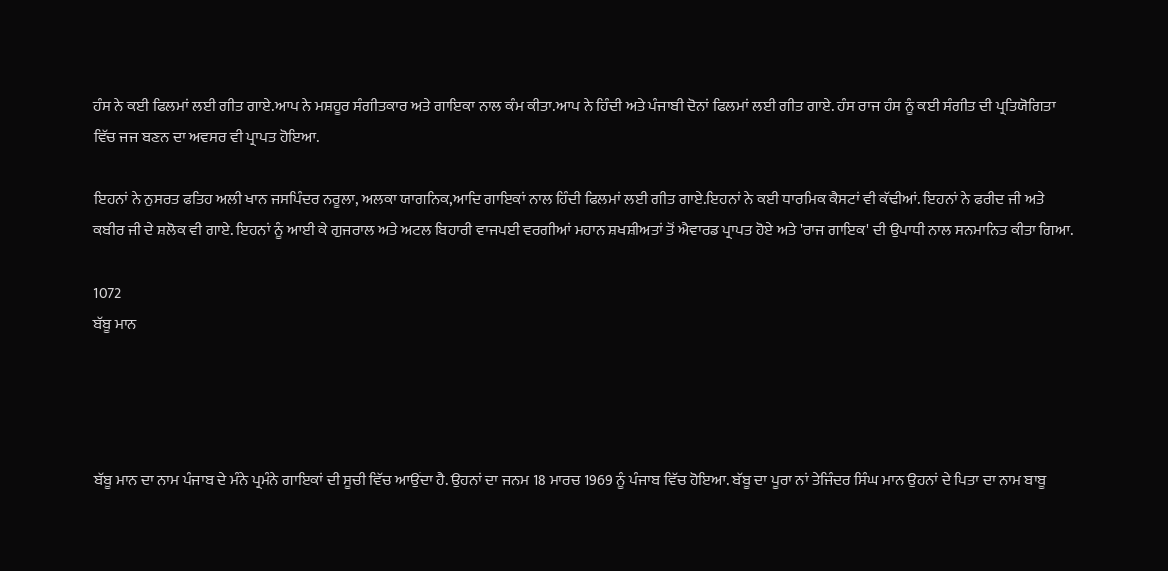ਹੰਸ ਨੇ ਕਈ ਫਿਲਮਾਂ ਲਈ ਗੀਤ ਗਾਏ.ਆਪ ਨੇ ਮਸ਼ਹੂਰ ਸੰਗੀਤਕਾਰ ਅਤੇ ਗਾਇਕਾ ਨਾਲ ਕੰਮ ਕੀਤਾ.ਆਪ ਨੇ ਹਿੰਦੀ ਅਤੇ ਪੰਜਾਬੀ ਦੋਨਾਂ ਫਿਲਮਾਂ ਲਈ ਗੀਤ ਗਾਏ. ਹੰਸ ਰਾਜ ਹੰਸ ਨੂੰ ਕਈ ਸੰਗੀਤ ਦੀ ਪ੍ਰਤਿਯੋਗਿਤਾ ਵਿੱਚ ਜਜ ਬਣਨ ਦਾ ਅਵਸਰ ਵੀ ਪ੍ਰਾਪਤ ਹੋਇਆ.

ਇਹਨਾਂ ਨੇ ਨੁਸਰਤ ਫਤਿਹ ਅਲੀ ਖਾਨ ਜਸਪਿੰਦਰ ਨਰੂਲਾ, ਅਲਕਾ ਯਾਗਨਿਕ,ਆਦਿ ਗਾਇਕਾਂ ਨਾਲ ਹਿੰਦੀ ਫਿਲਮਾਂ ਲਈ ਗੀਤ ਗਾਏ.ਇਹਨਾਂ ਨੇ ਕਈ ਧਾਰਮਿਕ ਕੈਸਟਾਂ ਵੀ ਕੱਢੀਆਂ. ਇਹਨਾਂ ਨੇ ਫਰੀਦ ਜੀ ਅਤੇ ਕਬੀਰ ਜੀ ਦੇ ਸ਼ਲੋਕ ਵੀ ਗਾਏ. ਇਹਨਾਂ ਨੂੰ ਆਈ ਕੇ ਗੁਜਰਾਲ ਅਤੇ ਅਟਲ ਬਿਹਾਰੀ ਵਾਜਪਈ ਵਰਗੀਆਂ ਮਹਾਨ ਸ਼ਖਸ਼ੀਅਤਾਂ ਤੋਂ ਐਵਾਰਡ ਪ੍ਰਾਪਤ ਹੋਏ ਅਤੇ 'ਰਾਜ ਗਾਇਕ' ਦੀ ਉਪਾਧੀ ਨਾਲ ਸਨਮਾਨਿਤ ਕੀਤਾ ਗਿਆ.

1072
ਬੱਬੂ ਮਾਨ




ਬੱਬੂ ਮਾਨ ਦਾ ਨਾਮ ਪੰਜਾਬ ਦੇ ਮੰਨੇ ਪ੍ਰਮੰਨੇ ਗਾਇਕਾਂ ਦੀ ਸੂਚੀ ਵਿੱਚ ਆਉਂਦਾ ਹੈ. ਉਹਨਾਂ ਦਾ ਜਨਮ 18 ਮਾਰਚ 1969 ਨੂੰ ਪੰਜਾਬ ਵਿੱਚ ਹੋਇਆ. ਬੱਬੂ ਦਾ ਪੂਰਾ ਨਾਂ ਤੇਜਿੰਦਰ ਸਿੰਘ ਮਾਨ ਉਹਨਾਂ ਦੇ ਪਿਤਾ ਦਾ ਨਾਮ ਬਾਬੂ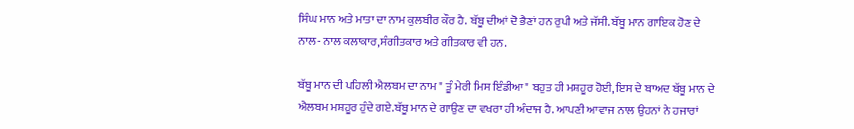ਸਿੰਘ ਮਾਨ ਅਤੇ ਮਾਤਾ ਦਾ ਨਾਮ ਕੁਲਬੀਰ ਕੌਰ ਹੈ. ਬੱਬੂ ਦੀਆਂ ਦੋ ਭੈਣਾਂ ਹਨ ਰੁਪੀ ਅਤੇ ਜੱਸੀ. ਬੱਬੂ ਮਾਨ ਗਾਇਕ ਹੋਣ ਦੇ ਨਾਲ- ਨਾਲ ਕਲਾਕਾਰ,ਸੰਗੀਤਕਾਰ ਅਤੇ ਗੀਤਕਾਰ ਵੀ ਹਨ.

ਬੱਬੂ ਮਾਨ ਦੀ ਪਹਿਲੀ ਐਲਬਮ ਦਾ ਨਾਮ " ਤੂੰ ਮੇਰੀ ਮਿਸ ਇੰਡੀਆ" ਬਹੁਤ ਹੀ ਮਸ਼ਹੂਰ ਹੋਈ, ਇਸ ਦੇ ਬਾਅਦ ਬੱਬੂ ਮਾਨ ਦੇ ਐਲਬਮ ਮਸ਼ਹੂਰ ਹੁੰਦੇ ਗਏ.ਬੱਬੂ ਮਾਨ ਦੇ ਗਾਉਣ ਦਾ ਵਖਰਾ ਹੀ ਅੰਦਾਜ ਹੈ. ਆਪਣੀ ਆਵਾਜ ਨਾਲ ਉਹਨਾਂ ਨੇ ਹਜਾਰਾਂ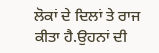ਲੋਕਾਂ ਦੇ ਦਿਲਾਂ ਤੇ ਰਾਜ ਕੀਤਾ ਹੈ.ਉਹਨਾਂ ਦੀ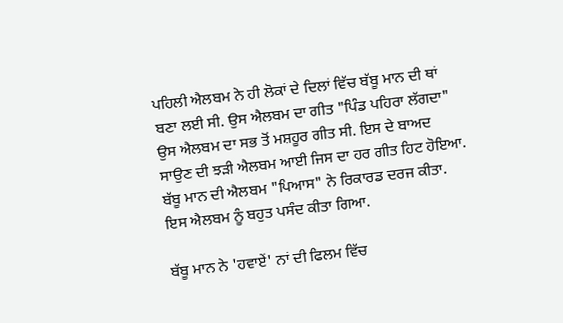ਪਹਿਲੀ ਐਲਬਮ ਨੇ ਹੀ ਲੋਕਾਂ ਦੇ ਦਿਲਾਂ ਵਿੱਚ ਬੱਬੂ ਮਾਨ ਦੀ ਥਾਂ ਬਣਾ ਲਈ ਸੀ. ਉਸ ਐਲਬਮ ਦਾ ਗੀਤ "ਪਿੰਡ ਪਹਿਰਾ ਲੱਗਦਾ" ਉਸ ਐਲਬਮ ਦਾ ਸਭ ਤੋਂ ਮਸ਼ਹੂਰ ਗੀਤ ਸੀ. ਇਸ ਦੇ ਬਾਅਦ ਸਾਉਣ ਦੀ ਝੜੀ ਐਲਬਮ ਆਈ ਜਿਸ ਦਾ ਹਰ ਗੀਤ ਹਿਟ ਹੋਇਆ. ਬੱਬੂ ਮਾਨ ਦੀ ਐਲਬਮ "ਪਿਆਸ" ਨੇ ਰਿਕਾਰਡ ਦਰਜ ਕੀਤਾ. ਇਸ ਐਲਬਮ ਨੂੰ ਬਹੁਤ ਪਸੰਦ ਕੀਤਾ ਗਿਆ.

ਬੱਬੂ ਮਾਨ ਨੇ 'ਹਵਾਏਂ' ਨਾਂ ਦੀ ਫਿਲਮ ਵਿੱਚ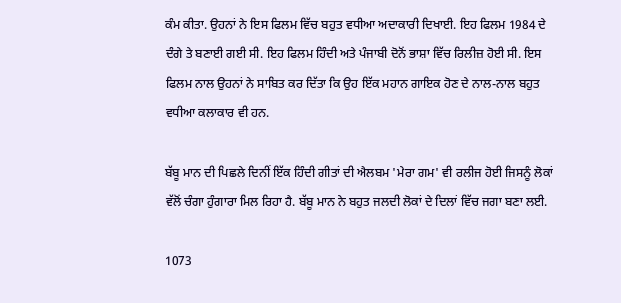ਕੰਮ ਕੀਤਾ. ਉਹਨਾਂ ਨੇ ਇਸ ਫਿਲਮ ਵਿੱਚ ਬਹੁਤ ਵਧੀਆ ਅਦਾਕਾਰੀ ਦਿਖਾਈ. ਇਹ ਫਿਲਮ 1984 ਦੇ ਦੰਗੇ ਤੇ ਬਣਾਈ ਗਈ ਸੀ. ਇਹ ਫਿਲਮ ਹਿੰਦੀ ਅਤੇ ਪੰਜਾਬੀ ਦੋਨੋਂ ਭਾਸ਼ਾ ਵਿੱਚ ਰਿਲੀਜ਼ ਹੋਈ ਸੀ. ਇਸ ਫਿਲਮ ਨਾਲ ਉਹਨਾਂ ਨੇ ਸਾਬਿਤ ਕਰ ਦਿੱਤਾ ਕਿ ਉਹ ਇੱਕ ਮਹਾਨ ਗਾਇਕ ਹੋਣ ਦੇ ਨਾਲ-ਨਾਲ ਬਹੁਤ ਵਧੀਆ ਕਲਾਕਾਰ ਵੀ ਹਨ.

ਬੱਬੂ ਮਾਨ ਦੀ ਪਿਛਲੇ ਦਿਨੀਂ ਇੱਕ ਹਿੰਦੀ ਗੀਤਾਂ ਦੀ ਐਲਬਮ 'ਮੇਰਾ ਗਮ' ਵੀ ਰਲੀਜ ਹੋਈ ਜਿਸਨੂੰ ਲੋਕਾਂ ਵੱਲੋਂ ਚੰਗਾ ਹੁੰਗਾਰਾ ਮਿਲ ਰਿਹਾ ਹੈ. ਬੱਬੂ ਮਾਨ ਨੇ ਬਹੁਤ ਜਲਦੀ ਲੋਕਾਂ ਦੇ ਦਿਲਾਂ ਵਿੱਚ ਜਗਾ ਬਣਾ ਲਈ.

1073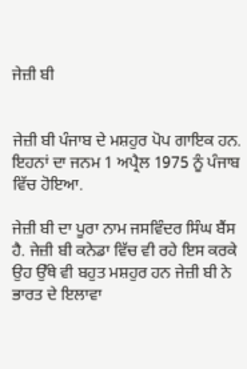ਜੇਜ਼ੀ ਬੀ


ਜੇਜ਼ੀ ਬੀ ਪੰਜਾਬ ਦੇ ਮਸ਼ਹੁਰ ਪੋਪ ਗਾਇਕ ਹਨ. ਇਹਨਾਂ ਦਾ ਜਨਮ 1 ਅਪ੍ਰੈਲ 1975 ਨੂੰ ਪੰਜਾਬ ਵਿੱਚ ਹੋਇਆ.

ਜੇਜ਼ੀ ਬੀ ਦਾ ਪੂਰਾ ਨਾਮ ਜਸਵਿੰਦਰ ਸਿੰਘ ਬੈਂਸ ਹੈ. ਜੇਜ਼ੀ ਬੀ ਕਨੇਡਾ ਵਿੱਚ ਵੀ ਰਹੇ ਇਸ ਕਰਕੇ ਉਹ ਉੱਥੇ ਵੀ ਬਹੁਤ ਮਸ਼ਹੁਰ ਹਨ ਜੇਜ਼ੀ ਬੀ ਨੇ ਭਾਰਤ ਦੇ ਇਲਾਵਾ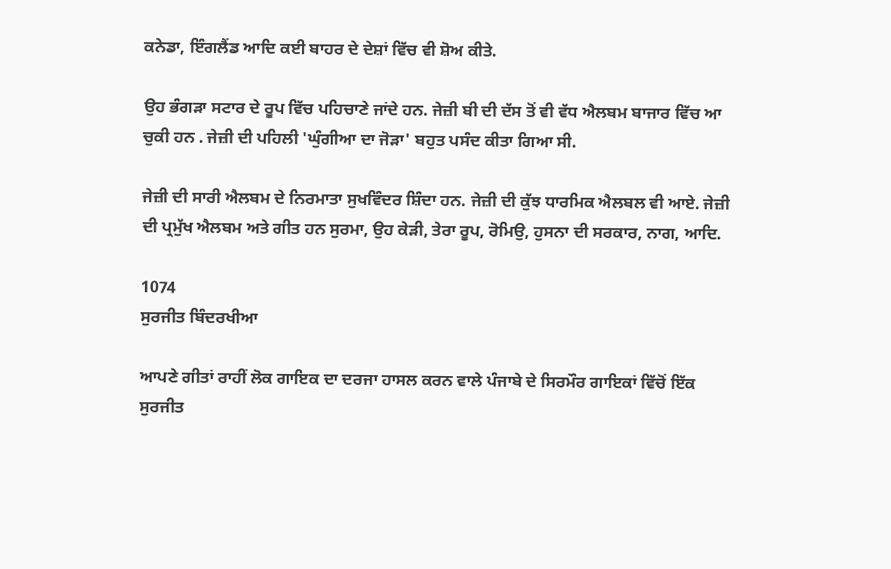ਕਨੇਡਾ, ਇੰਗਲੈਂਡ ਆਦਿ ਕਈ ਬਾਹਰ ਦੇ ਦੇਸ਼ਾਂ ਵਿੱਚ ਵੀ ਸ਼ੋਅ ਕੀਤੇ.

ਉਹ ਭੰਗੜਾ ਸਟਾਰ ਦੇ ਰੂਪ ਵਿੱਚ ਪਹਿਚਾਣੇ ਜਾਂਦੇ ਹਨ. ਜੇਜ਼ੀ ਬੀ ਦੀ ਦੱਸ ਤੋਂ ਵੀ ਵੱਧ ਐਲਬਮ ਬਾਜਾਰ ਵਿੱਚ ਆ ਚੁਕੀ ਹਨ . ਜੇਜ਼ੀ ਦੀ ਪਹਿਲੀ 'ਘੁੰਗੀਆ ਦਾ ਜੋੜਾ' ਬਹੁਤ ਪਸੰਦ ਕੀਤਾ ਗਿਆ ਸੀ.

ਜੇਜ਼ੀ ਦੀ ਸਾਰੀ ਐਲਬਮ ਦੇ ਨਿਰਮਾਤਾ ਸੁਖਵਿੰਦਰ ਸ਼ਿੰਦਾ ਹਨ. ਜੇਜ਼ੀ ਦੀ ਕੁੱਝ ਧਾਰਮਿਕ ਐਲਬਲ ਵੀ ਆਏ. ਜੇਜ਼ੀ ਦੀ ਪ੍ਰਮੁੱਖ ਐਲਬਮ ਅਤੇ ਗੀਤ ਹਨ ਸੁਰਮਾ, ਉਹ ਕੇੜੀ, ਤੇਰਾ ਰੂਪ, ਰੋਮਿਉ, ਹੁਸਨਾ ਦੀ ਸਰਕਾਰ, ਨਾਗ, ਆਦਿ.

1074
ਸੁਰਜੀਤ ਬਿੰਦਰਖੀਆ

ਆਪਣੇ ਗੀਤਾਂ ਰਾਹੀਂ ਲੋਕ ਗਾਇਕ ਦਾ ਦਰਜਾ ਹਾਸਲ ਕਰਨ ਵਾਲੇ ਪੰਜਾਬੇ ਦੇ ਸਿਰਮੌਰ ਗਾਇਕਾਂ ਵਿੱਚੋਂ ਇੱਕ ਸੁਰਜੀਤ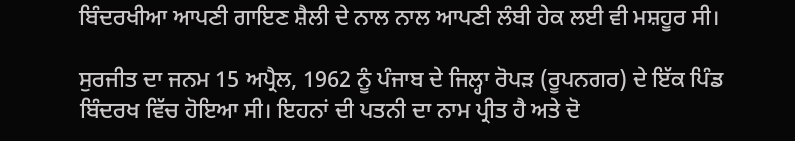ਬਿੰਦਰਖੀਆ ਆਪਣੀ ਗਾਇਣ ਸ਼ੈਲੀ ਦੇ ਨਾਲ ਨਾਲ ਆਪਣੀ ਲੰਬੀ ਹੇਕ ਲਈ ਵੀ ਮਸ਼ਹੂਰ ਸੀ।

ਸੁਰਜੀਤ ਦਾ ਜਨਮ 15 ਅਪ੍ਰੈਲ, 1962 ਨੂੰ ਪੰਜਾਬ ਦੇ ਜਿਲ੍ਹਾ ਰੋਪੜ (ਰੂਪਨਗਰ) ਦੇ ਇੱਕ ਪਿੰਡ ਬਿੰਦਰਖ ਵਿੱਚ ਹੋਇਆ ਸੀ। ਇਹਨਾਂ ਦੀ ਪਤਨੀ ਦਾ ਨਾਮ ਪ੍ਰੀਤ ਹੈ ਅਤੇ ਦੋ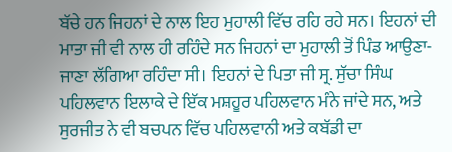ਬੱਚੇ ਹਨ ਜਿਹਨਾਂ ਦੇ ਨਾਲ ਇਹ ਮੁਹਾਲੀ ਵਿੱਚ ਰਹਿ ਰਹੇ ਸਨ। ਇਹਨਾਂ ਦੀ ਮਾਤਾ ਜੀ ਵੀ ਨਾਲ ਹੀ ਰਹਿੰਦੇ ਸਨ ਜਿਹਨਾਂ ਦਾ ਮੁਹਾਲੀ ਤੋਂ ਪਿੰਡ ਆਉਣਾ-ਜਾਣਾ ਲੱਗਿਆ ਰਹਿੰਦਾ ਸੀ। ਇਹਨਾਂ ਦੇ ਪਿਤਾ ਜੀ ਸ੍ਰ. ਸੁੱਚਾ ਸਿੰਘ ਪਹਿਲਵਾਨ ਇਲਾਕੇ ਦੇ ਇੱਕ ਮਸ਼ਹੂਰ ਪਹਿਲਵਾਨ ਮੰਨੇ ਜਾਂਦੇ ਸਨ, ਅਤੇ ਸੁਰਜੀਤ ਨੇ ਵੀ ਬਚਪਨ ਵਿੱਚ ਪਹਿਲਵਾਨੀ ਅਤੇ ਕਬੱਡੀ ਦਾ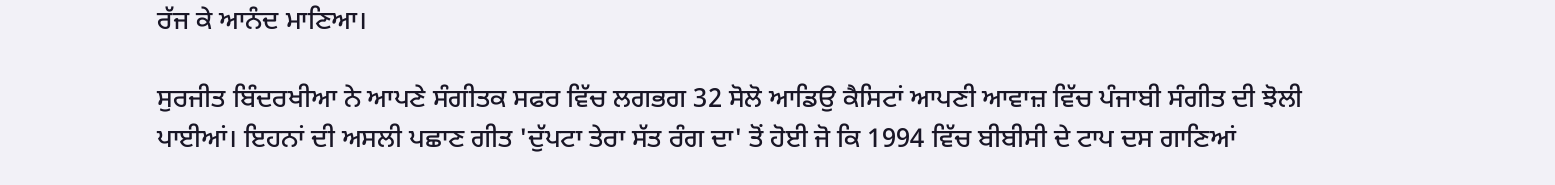ਰੱਜ ਕੇ ਆਨੰਦ ਮਾਣਿਆ।

ਸੁਰਜੀਤ ਬਿੰਦਰਖੀਆ ਨੇ ਆਪਣੇ ਸੰਗੀਤਕ ਸਫਰ ਵਿੱਚ ਲਗਭਗ 32 ਸੋਲੋ ਆਡਿਉ ਕੈਸਿਟਾਂ ਆਪਣੀ ਆਵਾਜ਼ ਵਿੱਚ ਪੰਜਾਬੀ ਸੰਗੀਤ ਦੀ ਝੋਲੀ ਪਾਈਆਂ। ਇਹਨਾਂ ਦੀ ਅਸਲੀ ਪਛਾਣ ਗੀਤ 'ਦੁੱਪਟਾ ਤੇਰਾ ਸੱਤ ਰੰਗ ਦਾ' ਤੋਂ ਹੋਈ ਜੋ ਕਿ 1994 ਵਿੱਚ ਬੀਬੀਸੀ ਦੇ ਟਾਪ ਦਸ ਗਾਣਿਆਂ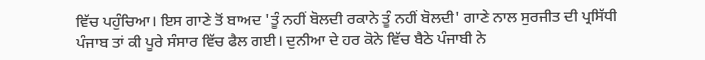ਵਿੱਚ ਪਹੁੰਚਿਆ। ਇਸ ਗਾਣੇ ਤੋਂ ਬਾਅਦ 'ਤੂੰ ਨਹੀਂ ਬੋਲਦੀ ਰਕਾਨੇ ਤੂੰ ਨਹੀਂ ਬੋਲਦੀ' ਗਾਣੇ ਨਾਲ ਸੁਰਜੀਤ ਦੀ ਪ੍ਰਸਿੱਧੀ ਪੰਜਾਬ ਤਾਂ ਕੀ ਪੂਰੇ ਸੰਸਾਰ ਵਿੱਚ ਫੈਲ ਗਈ। ਦੁਨੀਆ ਦੇ ਹਰ ਕੋਨੇ ਵਿੱਚ ਬੈਠੇ ਪੰਜਾਬੀ ਨੇ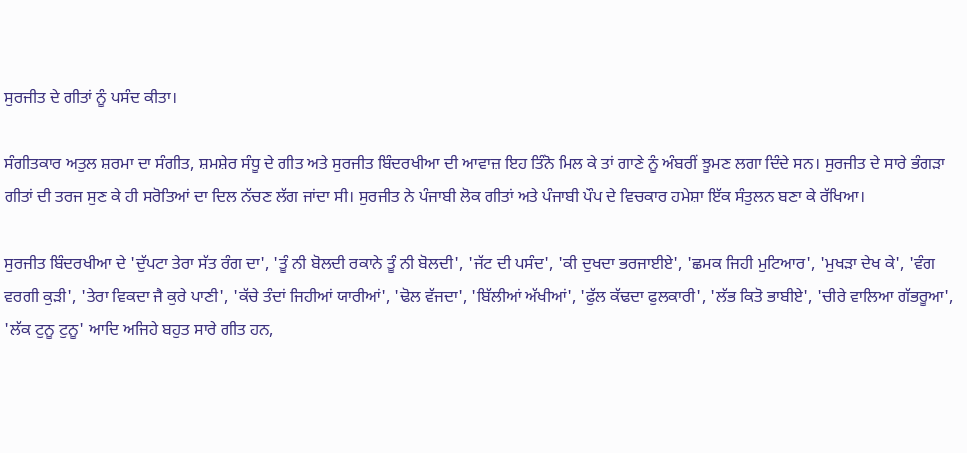ਸੁਰਜੀਤ ਦੇ ਗੀਤਾਂ ਨੂੰ ਪਸੰਦ ਕੀਤਾ।

ਸੰਗੀਤਕਾਰ ਅਤੁਲ ਸ਼ਰਮਾ ਦਾ ਸੰਗੀਤ, ਸ਼ਮਸ਼ੇਰ ਸੰਧੂ ਦੇ ਗੀਤ ਅਤੇ ਸੁਰਜੀਤ ਬਿੰਦਰਖੀਆ ਦੀ ਆਵਾਜ਼ ਇਹ ਤਿੰਨੋ ਮਿਲ ਕੇ ਤਾਂ ਗਾਣੇ ਨੂੰ ਅੰਬਰੀਂ ਝੂਮਣ ਲਗਾ ਦਿੰਦੇ ਸਨ। ਸੁਰਜੀਤ ਦੇ ਸਾਰੇ ਭੰਗੜਾ ਗੀਤਾਂ ਦੀ ਤਰਜ ਸੁਣ ਕੇ ਹੀ ਸਰੋਤਿਆਂ ਦਾ ਦਿਲ ਨੱਚਣ ਲੱਗ ਜਾਂਦਾ ਸੀ। ਸੁਰਜੀਤ ਨੇ ਪੰਜਾਬੀ ਲੋਕ ਗੀਤਾਂ ਅਤੇ ਪੰਜਾਬੀ ਪੌਪ ਦੇ ਵਿਚਕਾਰ ਹਮੇਸ਼ਾ ਇੱਕ ਸੰਤੁਲਨ ਬਣਾ ਕੇ ਰੱਖਿਆ।

ਸੁਰਜੀਤ ਬਿੰਦਰਖੀਆ ਦੇ 'ਦੁੱਪਟਾ ਤੇਰਾ ਸੱਤ ਰੰਗ ਦਾ', 'ਤੂੰ ਨੀ ਬੋਲਦੀ ਰਕਾਨੇ ਤੂੰ ਨੀ ਬੋਲਦੀ', 'ਜੱਟ ਦੀ ਪਸੰਦ', 'ਕੀ ਦੁਖਦਾ ਭਰਜਾਈਏ', 'ਛਮਕ ਜਿਹੀ ਮੁਟਿਆਰ', 'ਮੁਖੜਾ ਦੇਖ ਕੇ', 'ਵੰਗ ਵਰਗੀ ਕੁੜੀ', 'ਤੇਰਾ ਵਿਕਦਾ ਜੈ ਕੁਰੇ ਪਾਣੀ', 'ਕੱਚੇ ਤੰਦਾਂ ਜਿਹੀਆਂ ਯਾਰੀਆਂ', 'ਢੋਲ ਵੱਜਦਾ', 'ਬਿੱਲੀਆਂ ਅੱਖੀਆਂ', 'ਫੁੱਲ ਕੱਢਦਾ ਫੁਲਕਾਰੀ', 'ਲੱਭ ਕਿਤੋ ਭਾਬੀਏ', 'ਚੀਰੇ ਵਾਲਿਆ ਗੱਭਰੂਆ', 'ਲੱਕ ਟੁਨੂ ਟੁਨੂ' ਆਦਿ ਅਜਿਹੇ ਬਹੁਤ ਸਾਰੇ ਗੀਤ ਹਨ,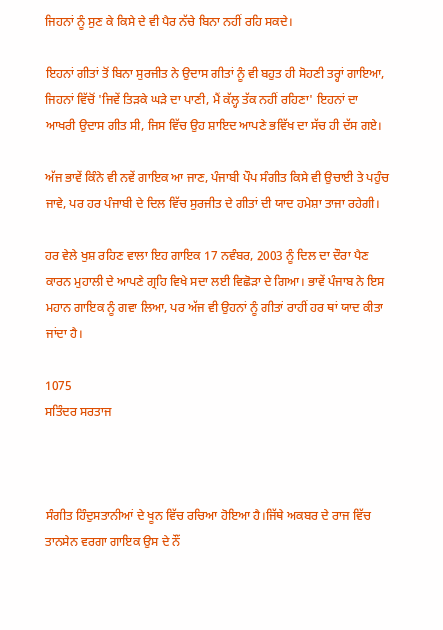ਜਿਹਨਾਂ ਨੂੰ ਸੁਣ ਕੇ ਕਿਸੇ ਦੇ ਵੀ ਪੈਰ ਨੱਚੇ ਬਿਨਾ ਨਹੀਂ ਰਹਿ ਸਕਦੇ।

ਇਹਨਾਂ ਗੀਤਾਂ ਤੋਂ ਬਿਨਾ ਸੁਰਜੀਤ ਨੇ ਉਦਾਸ ਗੀਤਾਂ ਨੂੰ ਵੀ ਬਹੁਤ ਹੀ ਸੋਹਣੀ ਤਰ੍ਹਾਂ ਗਾਇਆ, ਜਿਹਨਾਂ ਵਿੱਚੋਂ 'ਜਿਵੇਂ ਤਿੜਕੇ ਘੜੇ ਦਾ ਪਾਣੀ, ਮੈਂ ਕੱਲ੍ਹ ਤੱਕ ਨਹੀਂ ਰਹਿਣਾ' ਇਹਨਾਂ ਦਾ ਆਖਰੀ ਉਦਾਸ ਗੀਤ ਸੀ, ਜਿਸ ਵਿੱਚ ਉਹ ਸ਼ਾਇਦ ਆਪਣੇ ਭਵਿੱਖ ਦਾ ਸੱਚ ਹੀ ਦੱਸ ਗਏ।

ਅੱਜ ਭਾਵੇਂ ਕਿੰਨੇ ਵੀ ਨਵੇਂ ਗਾਇਕ ਆ ਜਾਣ, ਪੰਜਾਬੀ ਪੌਪ ਸੰਗੀਤ ਕਿਸੇ ਵੀ ਉਚਾਈ ਤੇ ਪਹੁੰਚ ਜਾਵੇ, ਪਰ ਹਰ ਪੰਜਾਬੀ ਦੇ ਦਿਲ ਵਿੱਚ ਸੁਰਜੀਤ ਦੇ ਗੀਤਾਂ ਦੀ ਯਾਦ ਹਮੇਸ਼ਾ ਤਾਜਾ ਰਹੇਗੀ।

ਹਰ ਵੇਲੇ ਖੁਸ਼ ਰਹਿਣ ਵਾਲਾ ਇਹ ਗਾਇਕ 17 ਨਵੰਬਰ, 2003 ਨੂੰ ਦਿਲ ਦਾ ਦੌਰਾ ਪੈਣ ਕਾਰਨ ਮੁਹਾਲੀ ਦੇ ਆਪਣੇ ਗ੍ਰਹਿ ਵਿਖੇ ਸਦਾ ਲਈ ਵਿਛੋੜਾ ਦੇ ਗਿਆ। ਭਾਵੇਂ ਪੰਜਾਬ ਨੇ ਇਸ ਮਹਾਨ ਗਾਇਕ ਨੂੰ ਗਵਾ ਲਿਆ, ਪਰ ਅੱਜ ਵੀ ਉਹਨਾਂ ਨੂੰ ਗੀਤਾਂ ਰਾਹੀਂ ਹਰ ਥਾਂ ਯਾਦ ਕੀਤਾ ਜਾਂਦਾ ਹੈ।

1075
ਸਤਿੰਦਰ ਸਰਤਾਜ



ਸੰਗੀਤ ਹਿੰਦੁਸਤਾਨੀਆਂ ਦੇ ਖੂਨ ਵਿੱਚ ਰਚਿਆ ਹੋਇਆ ਹੈ।ਜਿੱਥੇ ਅਕਬਰ ਦੇ ਰਾਜ ਵਿੱਚ ਤਾਨਸੇਨ ਵਰਗਾ ਗਾਇਕ ਉਸ ਦੇ ਨੌਂ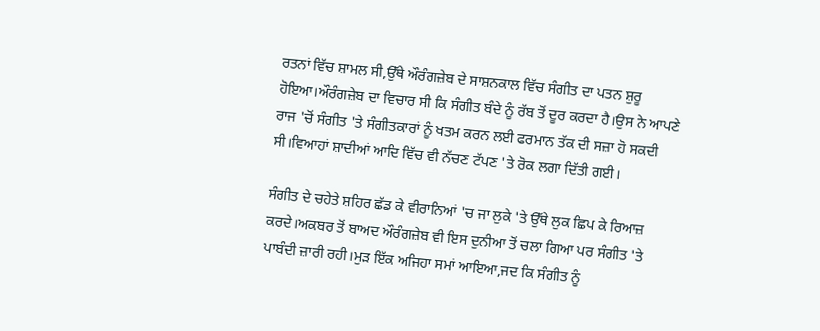ਰਤਨਾਂ ਵਿੱਚ ਸ਼ਾਮਲ ਸੀ,ਉੱਥੇ ਔਰੰਗਜ਼ੇਬ ਦੇ ਸਾਸ਼ਨਕਾਲ ਵਿੱਚ ਸੰਗੀਤ ਦਾ ਪਤਨ ਸ਼ੁਰੂ ਹੋਇਆ।ਔਰੰਗਜ਼ੇਬ ਦਾ ਵਿਚਾਰ ਸੀ ਕਿ ਸੰਗੀਤ ਬੰਦੇ ਨੂੰ ਰੱਬ ਤੋਂ ਦੂਰ ਕਰਦਾ ਹੈ।ਉਸ ਨੇ ਆਪਣੇ ਰਾਜ 'ਚੋਂ ਸੰਗੀਤ 'ਤੇ ਸੰਗੀਤਕਾਰਾਂ ਨੂੰ ਖਤਮ ਕਰਨ ਲਈ ਫਰਮਾਨ ਤੱਕ ਦੀ ਸਜ਼ਾ ਹੋ ਸਕਦੀ ਸੀ।ਵਿਆਹਾਂ ਸ਼ਾਦੀਆਂ ਆਦਿ ਵਿੱਚ ਵੀ ਨੱਚਣ ਟੱਪਣ 'ਤੇ ਰੋਕ ਲਗਾ ਦਿੱਤੀ ਗਈ।

ਸੰਗੀਤ ਦੇ ਚਹੇਤੇ ਸ਼ਹਿਰ ਛੱਡ ਕੇ ਵੀਰਾਨਿਆਂ 'ਚ ਜਾ ਲੁਕੇ 'ਤੇ ਉੱਥੇ ਲੁਕ ਛਿਪ ਕੇ ਰਿਆਜ਼ ਕਰਦੇ।ਅਕਬਰ ਤੋਂ ਬਾਅਦ ਔਰੰਗਜ਼ੇਬ ਵੀ ਇਸ ਦੁਨੀਆ ਤੋਂ ਚਲਾ ਗਿਆ ਪਰ ਸੰਗੀਤ 'ਤੇ ਪਾਬੰਦੀ ਜ਼ਾਰੀ ਰਹੀ।ਮੁੜ ਇੱਕ ਅਜਿਹਾ ਸਮਾਂ ਆਇਆ,ਜਦ ਕਿ ਸੰਗੀਤ ਨੂੰ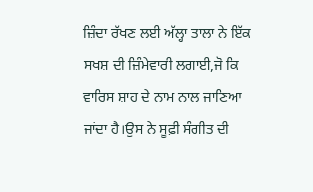ਜ਼ਿੰਦਾ ਰੱਖਣ ਲਈ ਅੱਲ੍ਹਾ ਤਾਲਾ ਨੇ ਇੱਕ ਸਖਸ਼ ਦੀ ਜ਼ਿੰਮੇਵਾਰੀ ਲਗਾਈ,ਜੋ ਕਿ ਵਾਰਿਸ ਸ਼ਾਹ ਦੇ ਨਾਮ ਨਾਲ ਜਾਣਿਆ ਜਾਂਦਾ ਹੈ।ਉਸ ਨੇ ਸੂਫ਼ੀ ਸੰਗੀਤ ਦੀ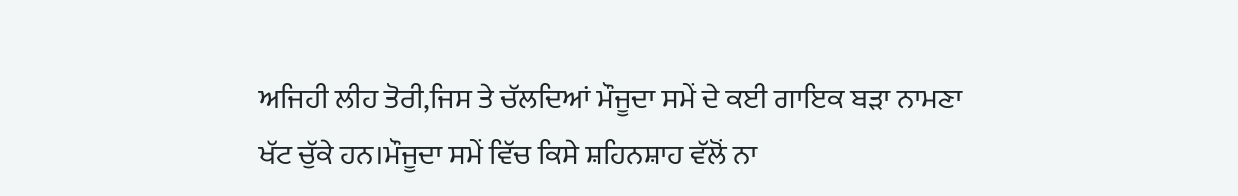ਅਜਿਹੀ ਲੀਹ ਤੋਰੀ,ਜਿਸ ਤੇ ਚੱਲਦਿਆਂ ਮੌਜੂਦਾ ਸਮੇਂ ਦੇ ਕਈ ਗਾਇਕ ਬੜਾ ਨਾਮਣਾ ਖੱਟ ਚੁੱਕੇ ਹਨ।ਮੌਜੂਦਾ ਸਮੇਂ ਵਿੱਚ ਕਿਸੇ ਸ਼ਹਿਨਸ਼ਾਹ ਵੱਲੋਂ ਨਾ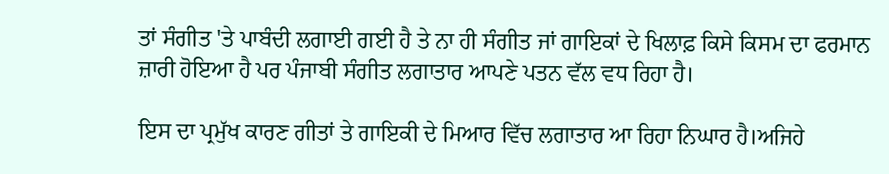ਤਾਂ ਸੰਗੀਤ 'ਤੇ ਪਾਬੰਦੀ ਲਗਾਈ ਗਈ ਹੈ ਤੇ ਨਾ ਹੀ ਸੰਗੀਤ ਜਾਂ ਗਾਇਕਾਂ ਦੇ ਖਿਲਾਫ਼ ਕਿਸੇ ਕਿਸਮ ਦਾ ਫਰਮਾਨ ਜ਼ਾਰੀ ਹੋਇਆ ਹੈ ਪਰ ਪੰਜਾਬੀ ਸੰਗੀਤ ਲਗਾਤਾਰ ਆਪਣੇ ਪਤਨ ਵੱਲ ਵਧ ਰਿਹਾ ਹੈ।

ਇਸ ਦਾ ਪ੍ਰਮੁੱਖ ਕਾਰਣ ਗੀਤਾਂ ਤੇ ਗਾਇਕੀ ਦੇ ਮਿਆਰ ਵਿੱਚ ਲਗਾਤਾਰ ਆ ਰਿਹਾ ਨਿਘਾਰ ਹੈ।ਅਜਿਹੇ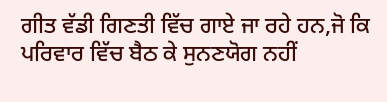ਗੀਤ ਵੱਡੀ ਗਿਣਤੀ ਵਿੱਚ ਗਾਏ ਜਾ ਰਹੇ ਹਨ,ਜੋ ਕਿ ਪਰਿਵਾਰ ਵਿੱਚ ਬੈਠ ਕੇ ਸੁਨਣਯੋਗ ਨਹੀਂ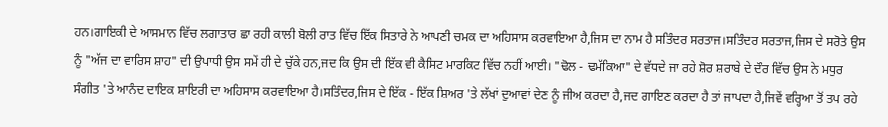ਹਨ।ਗਾਇਕੀ ਦੇ ਆਸਮਾਨ ਵਿੱਚ ਲਗਾਤਾਰ ਛਾ ਰਹੀ ਕਾਲੀ ਬੋਲੀ ਰਾਤ ਵਿੱਚ ਇੱਕ ਸਿਤਾਰੇ ਨੇ ਆਪਣੀ ਚਮਕ ਦਾ ਅਹਿਸਾਸ ਕਰਵਾਇਆ ਹੈ,ਜਿਸ ਦਾ ਨਾਮ ਹੈ ਸਤਿੰਦਰ ਸਰਤਾਜ।ਸਤਿੰਦਰ ਸਰਤਾਜ,ਜਿਸ ਦੇ ਸਰੋਤੇ ਉਸ ਨੂੰ "ਅੱਜ ਦਾ ਵਾਰਿਸ ਸ਼ਾਹ" ਦੀ ਉਪਾਧੀ ਉਸ ਸਮੇਂ ਹੀ ਦੇ ਚੁੱਕੇ ਹਨ,ਜਦ ਕਿ ਉਸ ਦੀ ਇੱਕ ਵੀ ਕੈਸਿਟ ਮਾਰਕਿਟ ਵਿੱਚ ਨਹੀਂ ਆਈ। "ਢੋਲ - ਢਮੱਕਿਆ" ਦੇ ਵੱਧਦੇ ਜਾ ਰਹੇ ਸ਼ੋਰ ਸ਼ਰਾਬੇ ਦੇ ਦੌਰ ਵਿੱਚ ਉਸ ਨੇ ਮਧੁਰ ਸੰਗੀਤ 'ਤੇ ਆਨੰਦ ਦਾਇਕ ਸ਼ਾਇਰੀ ਦਾ ਅਹਿਸਾਸ ਕਰਵਾਇਆ ਹੈ।ਸਤਿੰਦਰ,ਜਿਸ ਦੇ ਇੱਕ - ਇੱਕ ਸ਼ਿਅਰ 'ਤੇ ਲੱਖਾਂ ਦੁਆਵਾਂ ਦੇਣ ਨੂੰ ਜੀਅ ਕਰਦਾ ਹੈ,ਜਦ ਗਾਇਣ ਕਰਦਾ ਹੈ ਤਾਂ ਜਾਪਦਾ ਹੈ,ਜਿਵੇਂ ਵਰ੍ਹਿਆ ਤੋਂ ਤਪ ਰਹੇ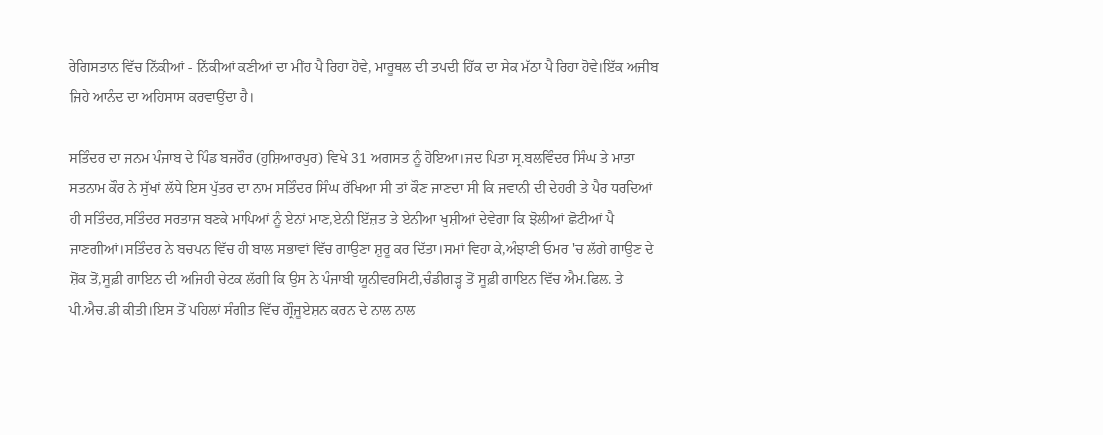ਰੇਗਿਸਤਾਨ ਵਿੱਚ ਨਿੱਕੀਆਂ - ਨਿੱਕੀਆਂ ਕਣੀਆਂ ਦਾ ਮੀਂਹ ਪੈ ਰਿਹਾ ਹੋਵੇ, ਮਾਰੂਥਲ ਦੀ ਤਪਦੀ ਹਿੱਕ ਦਾ ਸੇਕ ਮੱਠਾ ਪੈ ਰਿਹਾ ਹੋਵੇ।ਇੱਕ ਅਜੀਬ ਜਿਹੇ ਆਨੰਦ ਦਾ ਅਹਿਸਾਸ ਕਰਵਾਉਂਦਾ ਹੈ।

ਸਤਿੰਦਰ ਦਾ ਜਨਮ ਪੰਜਾਬ ਦੇ ਪਿੰਡ ਬਜਰੌਰ (ਹੁਸ਼ਿਆਰਪੁਰ) ਵਿਖੇ 31 ਅਗਸਤ ਨੂੰ ਹੋਇਆ।ਜਦ ਪਿਤਾ ਸ੍ਰ.ਬਲਵਿੰਦਰ ਸਿੰਘ ਤੇ ਮਾਤਾ ਸਤਨਾਮ ਕੌਰ ਨੇ ਸੁੱਖਾਂ ਲੱਧੇ ਇਸ ਪੁੱਤਰ ਦਾ ਨਾਮ ਸਤਿੰਦਰ ਸਿੰਘ ਰੱਖਿਆ ਸੀ ਤਾਂ ਕੌਣ ਜਾਣਦਾ ਸੀ ਕਿ ਜਵਾਨੀ ਦੀ ਦੇਹਰੀ ਤੇ ਪੈਰ ਧਰਦਿਆਂ ਹੀ ਸਤਿੰਦਰ,ਸਤਿੰਦਰ ਸਰਤਾਜ ਬਣਕੇ ਮਾਪਿਆਂ ਨੂੰ ਏਨਾਂ ਮਾਣ,ਏਨੀ ਇੱਜ਼ਤ ਤੇ ਏਨੀਆ ਖੁਸ਼ੀਆਂ ਦੇਵੇਗਾ ਕਿ ਝੋਲੀਆਂ ਛੋਟੀਆਂ ਪੈ ਜਾਣਗੀਆਂ।ਸਤਿੰਦਰ ਨੇ ਬਚਪਨ ਵਿੱਚ ਹੀ ਬਾਲ ਸਭਾਵਾਂ ਵਿੱਚ ਗਾਉਣਾ ਸ਼ੁਰੂ ਕਰ ਦਿੱਤਾ।ਸਮਾਂ ਵਿਹਾ ਕੇ,ਅੰਝਾਣੀ ਓਮਰ 'ਚ ਲੱਗੇ ਗਾਉਣ ਦੇ ਸ਼ੋਂਕ ਤੋਂ,ਸੂਫ਼ੀ ਗਾਇਨ ਦੀ ਅਜਿਹੀ ਚੇਟਕ ਲੱਗੀ ਕਿ ਉਸ ਨੇ ਪੰਜਾਬੀ ਯੂਨੀਵਰਸਿਟੀ,ਚੰਡੀਗੜ੍ਹ ਤੋਂ ਸੂਫ਼ੀ ਗਾਇਨ ਵਿੱਚ ਐਮ.ਫਿਲ. ਤੇ ਪੀ.ਐਚ.ਡੀ ਕੀਤੀ।ਇਸ ਤੋਂ ਪਹਿਲਾਂ ਸੰਗੀਤ ਵਿੱਚ ਗ੍ਰੌਜੂਏਸ਼ਨ ਕਰਨ ਦੇ ਨਾਲ ਨਾਲ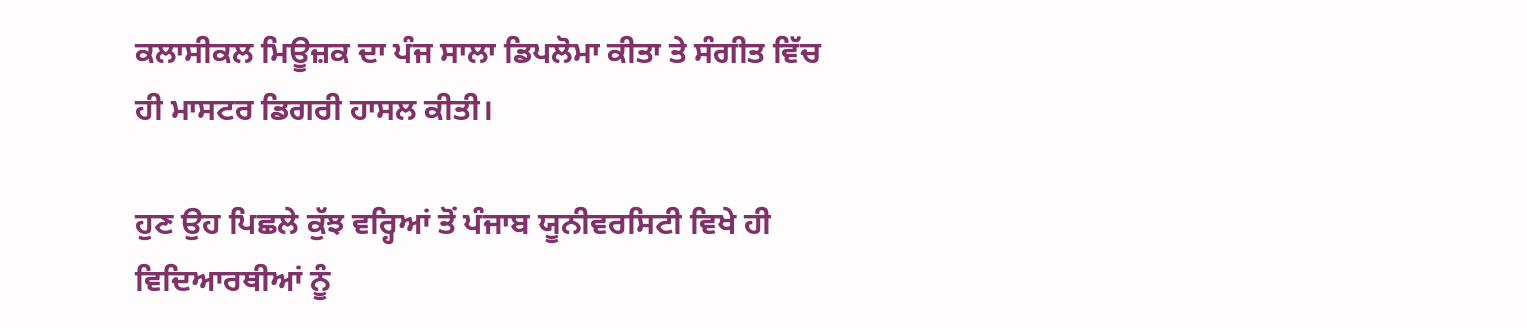ਕਲਾਸੀਕਲ ਮਿਊਜ਼ਕ ਦਾ ਪੰਜ ਸਾਲਾ ਡਿਪਲੋਮਾ ਕੀਤਾ ਤੇ ਸੰਗੀਤ ਵਿੱਚ ਹੀ ਮਾਸਟਰ ਡਿਗਰੀ ਹਾਸਲ ਕੀਤੀ।

ਹੁਣ ਉਹ ਪਿਛਲੇ ਕੁੱਝ ਵਰ੍ਹਿਆਂ ਤੋਂ ਪੰਜਾਬ ਯੂਨੀਵਰਸਿਟੀ ਵਿਖੇ ਹੀ ਵਿਦਿਆਰਥੀਆਂ ਨੂੰ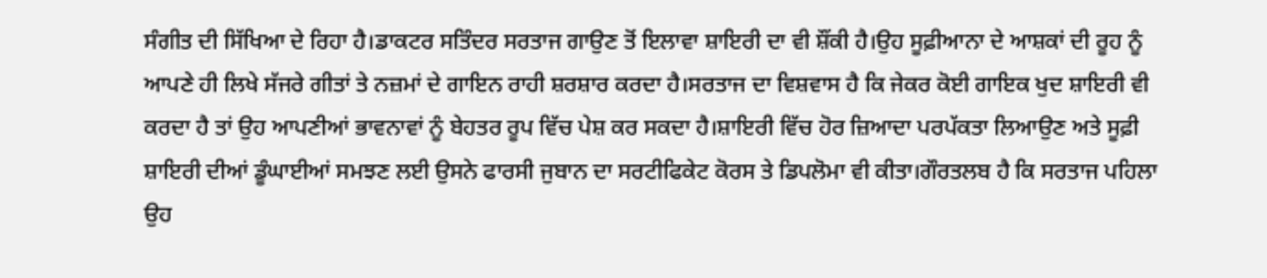ਸੰਗੀਤ ਦੀ ਸਿੱਖਿਆ ਦੇ ਰਿਹਾ ਹੈ।ਡਾਕਟਰ ਸਤਿੰਦਰ ਸਰਤਾਜ ਗਾਉਣ ਤੋਂ ਇਲਾਵਾ ਸ਼ਾਇਰੀ ਦਾ ਵੀ ਸ਼ੌਂਕੀ ਹੈ।ਉਹ ਸੂਫ਼ੀਆਨਾ ਦੇ ਆਸ਼ਕਾਂ ਦੀ ਰੂਹ ਨੂੰ ਆਪਣੇ ਹੀ ਲਿਖੇ ਸੱਜਰੇ ਗੀਤਾਂ ਤੇ ਨਜ਼ਮਾਂ ਦੇ ਗਾਇਨ ਰਾਹੀ ਸ਼ਰਸ਼ਾਰ ਕਰਦਾ ਹੈ।ਸਰਤਾਜ ਦਾ ਵਿਸ਼ਵਾਸ ਹੈ ਕਿ ਜੇਕਰ ਕੋਈ ਗਾਇਕ ਖੁਦ ਸ਼ਾਇਰੀ ਵੀ ਕਰਦਾ ਹੈ ਤਾਂ ਉਹ ਆਪਣੀਆਂ ਭਾਵਨਾਵਾਂ ਨੂੰ ਬੇਹਤਰ ਰੂਪ ਵਿੱਚ ਪੇਸ਼ ਕਰ ਸਕਦਾ ਹੈ।ਸ਼ਾਇਰੀ ਵਿੱਚ ਹੋਰ ਜ਼ਿਆਦਾ ਪਰਪੱਕਤਾ ਲਿਆਉਣ ਅਤੇ ਸੂਫ਼ੀ ਸ਼ਾਇਰੀ ਦੀਆਂ ਡੂੰਘਾਈਆਂ ਸਮਝਣ ਲਈ ਉਸਨੇ ਫਾਰਸੀ ਜੁਬਾਨ ਦਾ ਸਰਟੀਫਿਕੇਟ ਕੋਰਸ ਤੇ ਡਿਪਲੋਮਾ ਵੀ ਕੀਤਾ।ਗੌਰਤਲਬ ਹੈ ਕਿ ਸਰਤਾਜ ਪਹਿਲਾ ਉਹ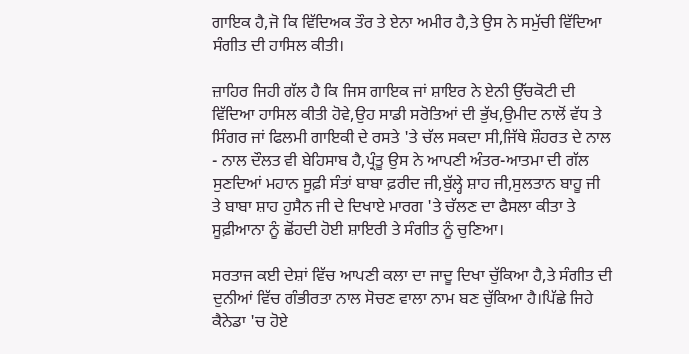ਗਾਇਕ ਹੈ,ਜੋ ਕਿ ਵਿੱਦਿਅਕ ਤੌਰ ਤੇ ਏਨਾ ਅਮੀਰ ਹੈ,ਤੇ ਉਸ ਨੇ ਸਮੁੱਚੀ ਵਿੱਦਿਆ ਸੰਗੀਤ ਦੀ ਹਾਸਿਲ ਕੀਤੀ।

ਜ਼ਾਹਿਰ ਜਿਹੀ ਗੱਲ ਹੈ ਕਿ ਜਿਸ ਗਾਇਕ ਜਾਂ ਸ਼ਾਇਰ ਨੇ ਏਨੀ ਉੱਚਕੋਟੀ ਦੀ ਵਿੱਦਿਆ ਹਾਸਿਲ ਕੀਤੀ ਹੋਵੇ,ਉਹ ਸਾਡੀ ਸਰੋਤਿਆਂ ਦੀ ਭੁੱਖ,ਉਮੀਦ ਨਾਲੋਂ ਵੱਧ ਤੇ ਸਿੰਗਰ ਜਾਂ ਫਿਲਮੀ ਗਾਇਕੀ ਦੇ ਰਸਤੇ 'ਤੇ ਚੱਲ ਸਕਦਾ ਸੀ,ਜਿੱਥੇ ਸ਼ੌਹਰਤ ਦੇ ਨਾਲ - ਨਾਲ ਦੌਲਤ ਵੀ ਬੇਹਿਸਾਬ ਹੈ,ਪ੍ਰੰਤੂ ਉਸ ਨੇ ਆਪਣੀ ਅੰਤਰ-ਆਤਮਾ ਦੀ ਗੱਲ ਸੁਣਦਿਆਂ ਮਹਾਨ ਸੂਫ਼ੀ ਸੰਤਾਂ ਬਾਬਾ ਫ਼ਰੀਦ ਜੀ,ਬੁੱਲ੍ਹੇ ਸ਼ਾਹ ਜੀ,ਸੁਲਤਾਨ ਬਾਹੂ ਜੀ ਤੇ ਬਾਬਾ ਸ਼ਾਹ ਹੁਸੈਨ ਜੀ ਦੇ ਦਿਖਾਏ ਮਾਰਗ 'ਤੇ ਚੱਲਣ ਦਾ ਫੈਸਲਾ ਕੀਤਾ ਤੇ ਸੂਫ਼ੀਆਨਾ ਨੂੰ ਛੋਂਹਦੀ ਹੋਈ ਸ਼ਾਇਰੀ ਤੇ ਸੰਗੀਤ ਨੂੰ ਚੁਣਿਆ।

ਸਰਤਾਜ ਕਈ ਦੇਸ਼ਾਂ ਵਿੱਚ ਆਪਣੀ ਕਲਾ ਦਾ ਜਾਦੂ ਦਿਖਾ ਚੁੱਕਿਆ ਹੈ,ਤੇ ਸੰਗੀਤ ਦੀ ਦੁਨੀਆਂ ਵਿੱਚ ਗੰਭੀਰਤਾ ਨਾਲ ਸੋਚਣ ਵਾਲਾ ਨਾਮ ਬਣ ਚੁੱਕਿਆ ਹੈ।ਪਿੱਛੇ ਜਿਹੇ ਕੈਨੇਡਾ 'ਚ ਹੋਏ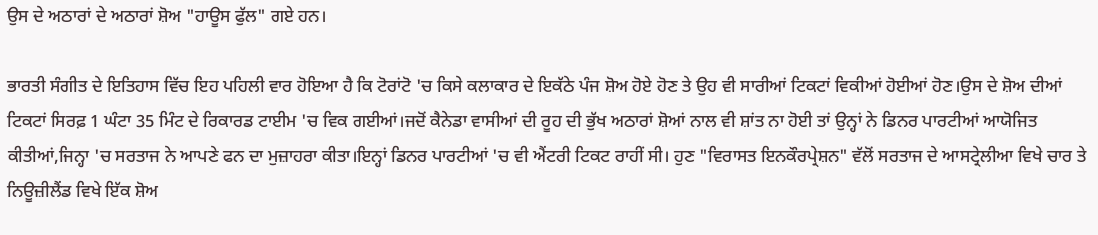ਉਸ ਦੇ ਅਠਾਰਾਂ ਦੇ ਅਠਾਰਾਂ ਸ਼ੋਅ "ਹਾਊਸ ਫੁੱਲ" ਗਏ ਹਨ।

ਭਾਰਤੀ ਸੰਗੀਤ ਦੇ ਇਤਿਹਾਸ ਵਿੱਚ ਇਹ ਪਹਿਲੀ ਵਾਰ ਹੋਇਆ ਹੈ ਕਿ ਟੋਰਾਂਟੋ 'ਚ ਕਿਸੇ ਕਲਾਕਾਰ ਦੇ ਇਕੱਠੇ ਪੰਜ ਸ਼ੋਅ ਹੋਏ ਹੋਣ ਤੇ ਉਹ ਵੀ ਸਾਰੀਆਂ ਟਿਕਟਾਂ ਵਿਕੀਆਂ ਹੋਈਆਂ ਹੋਣ।ਉਸ ਦੇ ਸ਼ੋਅ ਦੀਆਂ ਟਿਕਟਾਂ ਸਿਰਫ਼ 1 ਘੰਟਾ 35 ਮਿੰਟ ਦੇ ਰਿਕਾਰਡ ਟਾਈਮ 'ਚ ਵਿਕ ਗਈਆਂ।ਜਦੋਂ ਕੈਨੇਡਾ ਵਾਸੀਆਂ ਦੀ ਰੂਹ ਦੀ ਭੁੱਖ ਅਠਾਰਾਂ ਸ਼ੋਆਂ ਨਾਲ ਵੀ ਸ਼ਾਂਤ ਨਾ ਹੋਈ ਤਾਂ ਉਨ੍ਹਾਂ ਨੇ ਡਿਨਰ ਪਾਰਟੀਆਂ ਆਯੋਜਿਤ ਕੀਤੀਆਂ,ਜਿਨ੍ਹਾ 'ਚ ਸਰਤਾਜ ਨੇ ਆਪਣੇ ਫਨ ਦਾ ਮੁਜ਼ਾਹਰਾ ਕੀਤਾ।ਇਨ੍ਹਾਂ ਡਿਨਰ ਪਾਰਟੀਆਂ 'ਚ ਵੀ ਐਂਟਰੀ ਟਿਕਟ ਰਾਹੀਂ ਸੀ। ਹੁਣ "ਵਿਰਾਸਤ ਇਨਕੌਰਪ੍ਰੇਸ਼ਨ" ਵੱਲੋਂ ਸਰਤਾਜ ਦੇ ਆਸਟ੍ਰੇਲੀਆ ਵਿਖੇ ਚਾਰ ਤੇ ਨਿਊਜ਼ੀਲੈਂਡ ਵਿਖੇ ਇੱਕ ਸ਼ੋਅ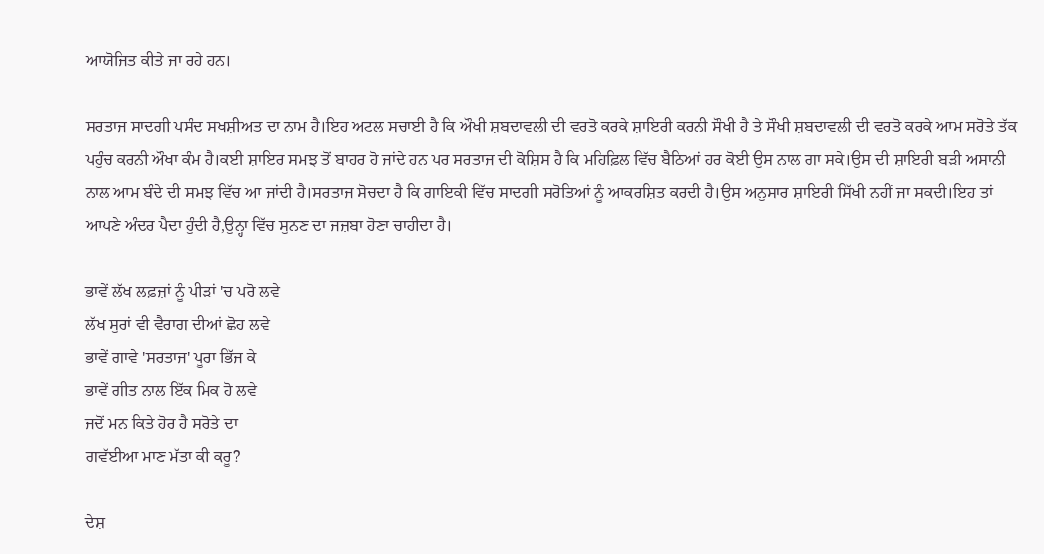ਆਯੋਜਿਤ ਕੀਤੇ ਜਾ ਰਹੇ ਹਨ।

ਸਰਤਾਜ ਸਾਦਗੀ ਪਸੰਦ ਸਖਸ਼ੀਅਤ ਦਾ ਨਾਮ ਹੈ।ਇਹ ਅਟਲ ਸਚਾਈ ਹੈ ਕਿ ਔਖੀ ਸ਼ਬਦਾਵਲੀ ਦੀ ਵਰਤੋ ਕਰਕੇ ਸ਼ਾਇਰੀ ਕਰਨੀ ਸੌਖੀ ਹੈ ਤੇ ਸੌਖੀ ਸ਼ਬਦਾਵਲੀ ਦੀ ਵਰਤੋ ਕਰਕੇ ਆਮ ਸਰੋਤੇ ਤੱਕ ਪਹੁੰਚ ਕਰਨੀ ਔਖਾ ਕੰਮ ਹੈ।ਕਈ ਸ਼ਾਇਰ ਸਮਝ ਤੋਂ ਬਾਹਰ ਹੋ ਜਾਂਦੇ ਹਨ ਪਰ ਸਰਤਾਜ ਦੀ ਕੋਸ਼ਿਸ ਹੈ ਕਿ ਮਹਿਫ਼ਿਲ ਵਿੱਚ ਬੈਠਿਆਂ ਹਰ ਕੋਈ ਉਸ ਨਾਲ ਗਾ ਸਕੇ।ਉਸ ਦੀ ਸ਼ਾਇਰੀ ਬੜੀ ਅਸਾਨੀ ਨਾਲ ਆਮ ਬੰਦੇ ਦੀ ਸਮਝ ਵਿੱਚ ਆ ਜਾਂਦੀ ਹੈ।ਸਰਤਾਜ ਸੋਚਦਾ ਹੈ ਕਿ ਗਾਇਕੀ ਵਿੱਚ ਸਾਦਗੀ ਸਰੋਤਿਆਂ ਨੂੰ ਆਕਰਸ਼ਿਤ ਕਰਦੀ ਹੈ।ਉਸ ਅਨੁਸਾਰ ਸ਼ਾਇਰੀ ਸਿੱਖੀ ਨਹੀਂ ਜਾ ਸਕਦੀ।ਇਹ ਤਾਂ ਆਪਣੇ ਅੰਦਰ ਪੈਦਾ ਹੁੰਦੀ ਹੈ,ਉਨ੍ਹਾ ਵਿੱਚ ਸੁਨਣ ਦਾ ਜਜ਼ਬਾ ਹੋਣਾ ਚਾਹੀਦਾ ਹੈ।

ਭਾਵੇਂ ਲੱਖ ਲਫ਼ਜ਼ਾਂ ਨੂੰ ਪੀੜਾਂ 'ਚ ਪਰੋ ਲਵੇ
ਲੱਖ ਸੁਰਾਂ ਵੀ ਵੈਰਾਗ ਦੀਆਂ ਛੋਹ ਲਵੇ
ਭਾਵੇਂ ਗਾਵੇ 'ਸਰਤਾਜ' ਪੂਰਾ ਭਿੱਜ ਕੇ
ਭਾਵੇਂ ਗੀਤ ਨਾਲ ਇੱਕ ਮਿਕ ਹੋ ਲਵੇ
ਜਦੋਂ ਮਨ ਕਿਤੇ ਹੋਰ ਹੈ ਸਰੋਤੇ ਦਾ
ਗਵੱਈਆ ਮਾਣ ਮੱਤਾ ਕੀ ਕਰੂ?

ਦੇਸ਼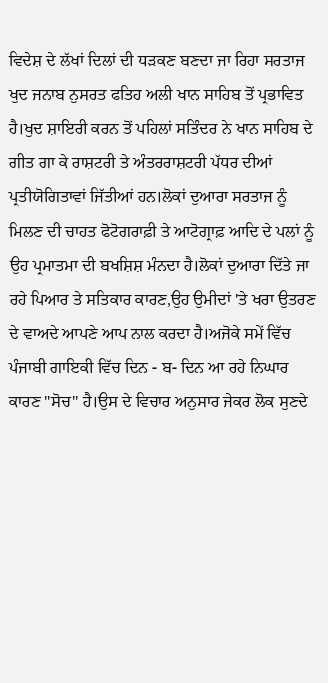ਵਿਦੇਸ਼ ਦੇ ਲੱਖਾਂ ਦਿਲਾਂ ਦੀ ਧੜਕਣ ਬਣਦਾ ਜਾ ਰਿਹਾ ਸਰਤਾਜ ਖੁਦ ਜਨਾਬ ਨੁਸਰਤ ਫਤਿਹ ਅਲੀ ਖਾਨ ਸਾਹਿਬ ਤੋਂ ਪ੍ਰਭਾਵਿਤ ਹੈ।ਖੁਦ ਸ਼ਾਇਰੀ ਕਰਨ ਤੋਂ ਪਹਿਲਾਂ ਸਤਿੰਦਰ ਨੇ ਖਾਨ ਸਾਹਿਬ ਦੇ ਗੀਤ ਗਾ ਕੇ ਰਾਸ਼ਟਰੀ ਤੇ ਅੰਤਰਰਾਸ਼ਟਰੀ ਪੱਧਰ ਦੀਆਂ ਪ੍ਰਤੀਯੋਗਿਤਾਵਾਂ ਜਿੱਤੀਆਂ ਹਨ।ਲੋਕਾਂ ਦੁਆਰਾ ਸਰਤਾਜ ਨੂੰ ਮਿਲਣ ਦੀ ਚਾਹਤ ਫੋਟੋਗਰਾਫ਼ੀ ਤੇ ਆਟੋਗ੍ਰਾਫ਼ ਆਦਿ ਦੇ ਪਲਾਂ ਨੂੰ ਉਹ ਪ੍ਰਮਾਤਮਾ ਦੀ ਬਖਸ਼ਿਸ਼ ਮੰਨਦਾ ਹੈ।ਲੋਕਾਂ ਦੁਆਰਾ ਦਿੱਤੇ ਜਾ ਰਹੇ ਪਿਆਰ ਤੇ ਸਤਿਕਾਰ ਕਾਰਣ,ਉਹ ਉਮੀਦਾਂ 'ਤੇ ਖਰਾ ਉਤਰਣ ਦੇ ਵਾਅਦੇ ਆਪਣੇ ਆਪ ਨਾਲ ਕਰਦਾ ਹੈ।ਅਜੋਕੇ ਸਮੇਂ ਵਿੱਚ ਪੰਜਾਬੀ ਗਾਇਕੀ ਵਿੱਚ ਦਿਨ - ਬ- ਦਿਨ ਆ ਰਹੇ ਨਿਘਾਰ ਕਾਰਣ "ਸੋਚ" ਹੈ।ਉਸ ਦੇ ਵਿਚਾਰ ਅਨੁਸਾਰ ਜੇਕਰ ਲੋਕ ਸੁਣਦੇ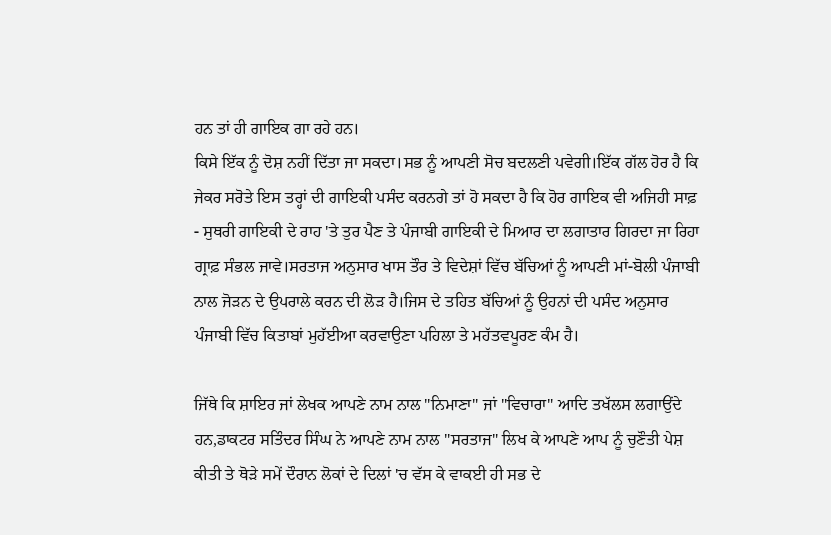ਹਨ ਤਾਂ ਹੀ ਗਾਇਕ ਗਾ ਰਹੇ ਹਨ।
ਕਿਸੇ ਇੱਕ ਨੂੰ ਦੋਸ਼ ਨਹੀਂ ਦਿੱਤਾ ਜਾ ਸਕਦਾ।ਸਭ ਨੂੰ ਆਪਣੀ ਸੋਚ ਬਦਲਣੀ ਪਵੇਗੀ।ਇੱਕ ਗੱਲ ਹੋਰ ਹੈ ਕਿ ਜੇਕਰ ਸਰੋਤੇ ਇਸ ਤਰ੍ਹਾਂ ਦੀ ਗਾਇਕੀ ਪਸੰਦ ਕਰਨਗੇ ਤਾਂ ਹੋ ਸਕਦਾ ਹੈ ਕਿ ਹੋਰ ਗਾਇਕ ਵੀ ਅਜਿਹੀ ਸਾਫ਼ - ਸੁਥਰੀ ਗਾਇਕੀ ਦੇ ਰਾਹ 'ਤੇ ਤੁਰ ਪੈਣ ਤੇ ਪੰਜਾਬੀ ਗਾਇਕੀ ਦੇ ਮਿਆਰ ਦਾ ਲਗਾਤਾਰ ਗਿਰਦਾ ਜਾ ਰਿਹਾ ਗ੍ਰਾਫ਼ ਸੰਭਲ ਜਾਵੇ।ਸਰਤਾਜ ਅਨੁਸਾਰ ਖਾਸ ਤੌਰ ਤੇ ਵਿਦੇਸ਼ਾਂ ਵਿੱਚ ਬੱਚਿਆਂ ਨੂੰ ਆਪਣੀ ਮਾਂ-ਬੋਲੀ ਪੰਜਾਬੀ ਨਾਲ ਜੋੜਨ ਦੇ ਉਪਰਾਲੇ ਕਰਨ ਦੀ ਲੋੜ ਹੈ।ਜਿਸ ਦੇ ਤਹਿਤ ਬੱਚਿਆਂ ਨੂੰ ਉਹਨਾਂ ਦੀ ਪਸੰਦ ਅਨੁਸਾਰ ਪੰਜਾਬੀ ਵਿੱਚ ਕਿਤਾਬਾਂ ਮੁਹੱਈਆ ਕਰਵਾਉਣਾ ਪਹਿਲਾ ਤੇ ਮਹੱਤਵਪੂਰਣ ਕੰਮ ਹੈ।

ਜਿੱਥੇ ਕਿ ਸ਼ਾਇਰ ਜਾਂ ਲੇਖਕ ਆਪਣੇ ਨਾਮ ਨਾਲ "ਨਿਮਾਣਾ" ਜਾਂ "ਵਿਚਾਰਾ" ਆਦਿ ਤਖੱਲਸ ਲਗਾਉਂਦੇ ਹਨ,ਡਾਕਟਰ ਸਤਿੰਦਰ ਸਿੰਘ ਨੇ ਆਪਣੇ ਨਾਮ ਨਾਲ "ਸਰਤਾਜ" ਲਿਖ ਕੇ ਆਪਣੇ ਆਪ ਨੂੰ ਚੁਣੌਤੀ ਪੇਸ਼ ਕੀਤੀ ਤੇ ਥੋੜੇ ਸਮੇਂ ਦੌਰਾਨ ਲੋਕਾਂ ਦੇ ਦਿਲਾਂ 'ਚ ਵੱਸ ਕੇ ਵਾਕਈ ਹੀ ਸਭ ਦੇ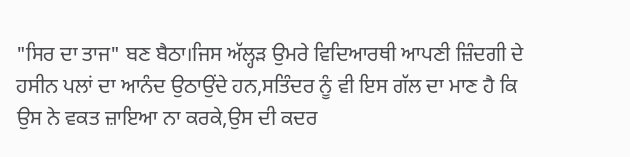"ਸਿਰ ਦਾ ਤਾਜ" ਬਣ ਬੈਠਾ।ਜਿਸ ਅੱਲ੍ਹੜ ਉਮਰੇ ਵਿਦਿਆਰਥੀ ਆਪਣੀ ਜ਼ਿੰਦਗੀ ਦੇ ਹਸੀਨ ਪਲਾਂ ਦਾ ਆਨੰਦ ਉਠਾਉਂਦੇ ਹਨ,ਸਤਿੰਦਰ ਨੂੰ ਵੀ ਇਸ ਗੱਲ ਦਾ ਮਾਣ ਹੈ ਕਿ ਉਸ ਨੇ ਵਕਤ ਜ਼ਾਇਆ ਨਾ ਕਰਕੇ,ਉਸ ਦੀ ਕਦਰ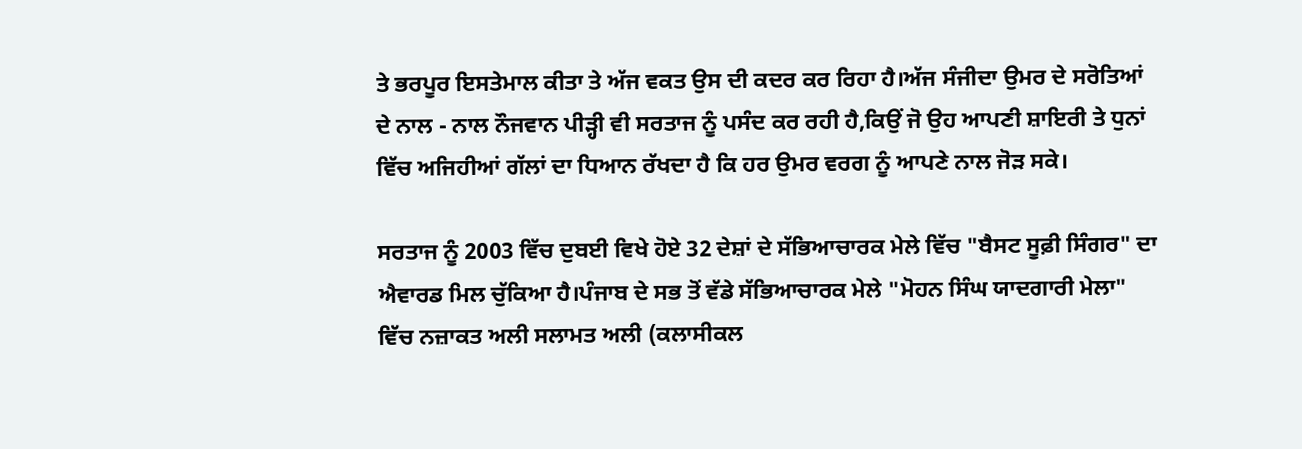ਤੇ ਭਰਪੂਰ ਇਸਤੇਮਾਲ ਕੀਤਾ ਤੇ ਅੱਜ ਵਕਤ ਉਸ ਦੀ ਕਦਰ ਕਰ ਰਿਹਾ ਹੈ।ਅੱਜ ਸੰਜੀਦਾ ਉਮਰ ਦੇ ਸਰੋਤਿਆਂ ਦੇ ਨਾਲ - ਨਾਲ ਨੌਜਵਾਨ ਪੀੜ੍ਹੀ ਵੀ ਸਰਤਾਜ ਨੂੰ ਪਸੰਦ ਕਰ ਰਹੀ ਹੈ,ਕਿਉਂ ਜੋ ਉਹ ਆਪਣੀ ਸ਼ਾਇਰੀ ਤੇ ਧੁਨਾਂ ਵਿੱਚ ਅਜਿਹੀਆਂ ਗੱਲਾਂ ਦਾ ਧਿਆਨ ਰੱਖਦਾ ਹੈ ਕਿ ਹਰ ਉਮਰ ਵਰਗ ਨੂੰ ਆਪਣੇ ਨਾਲ ਜੋੜ ਸਕੇ।

ਸਰਤਾਜ ਨੂੰ 2003 ਵਿੱਚ ਦੁਬਈ ਵਿਖੇ ਹੋਏ 32 ਦੇਸ਼ਾਂ ਦੇ ਸੱਭਿਆਚਾਰਕ ਮੇਲੇ ਵਿੱਚ "ਬੈਸਟ ਸੂਫ਼ੀ ਸਿੰਗਰ" ਦਾ ਐਵਾਰਡ ਮਿਲ ਚੁੱਕਿਆ ਹੈ।ਪੰਜਾਬ ਦੇ ਸਭ ਤੋਂ ਵੱਡੇ ਸੱਭਿਆਚਾਰਕ ਮੇਲੇ "ਮੋਹਨ ਸਿੰਘ ਯਾਦਗਾਰੀ ਮੇਲਾ" ਵਿੱਚ ਨਜ਼ਾਕਤ ਅਲੀ ਸਲਾਮਤ ਅਲੀ (ਕਲਾਸੀਕਲ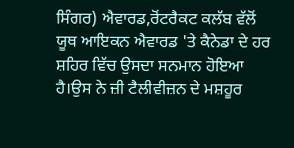ਸਿੰਗਰ) ਐਵਾਰਡ,ਰੋਂਟਰੈਕਟ ਕਲੱਬ ਵੱਲੋਂ ਯੂਥ ਆਇਕਨ ਐਵਾਰਡ 'ਤੇ ਕੈਨੇਡਾ ਦੇ ਹਰ ਸ਼ਹਿਰ ਵਿੱਚ ਉਸਦਾ ਸਨਮਾਨ ਹੋਇਆ ਹੈ।ਉਸ ਨੇ ਜ਼ੀ ਟੈਲੀਵੀਜ਼ਨ ਦੇ ਮਸ਼ਹੂਰ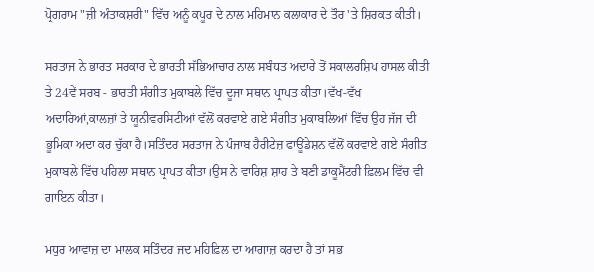ਪ੍ਰੋਗਰਾਮ "ਜ਼ੀ ਅੰਤਾਕਸ਼ਰੀ" ਵਿੱਚ ਅਨੂੰ ਕਪੂਰ ਦੇ ਨਾਲ ਮਹਿਮਾਨ ਕਲਾਕਾਰ ਦੇ ਤੌਰ 'ਤੇ ਸ਼ਿਰਕਤ ਕੀਤੀ।

ਸਰਤਾਜ ਨੇ ਭਾਰਤ ਸਰਕਾਰ ਦੇ ਭਾਰਤੀ ਸੱਭਿਆਚਾਰ ਨਾਲ ਸਬੰਧਤ ਅਦਾਰੇ ਤੋਂ ਸਕਾਲਰਸ਼ਿਪ ਹਾਸਲ ਕੀਤੀ ਤੇ 24ਵੇਂ ਸਰਬ - ਭਾਰਤੀ ਸੰਗੀਤ ਮੁਕਾਬਲੇ ਵਿੱਚ ਦੂਜਾ ਸਥਾਨ ਪ੍ਰਾਪਤ ਕੀਤਾ।ਵੱਖ-ਵੱਖ ਅਦਾਰਿਆਂ,ਕਾਲਜ਼ਾਂ ਤੇ ਯੂਨੀਵਰਸਿਟੀਆਂ ਵੱਲੋਂ ਕਰਵਾਏ ਗਏ ਸੰਗੀਤ ਮੁਕਾਬਲਿਆਂ ਵਿੱਚ ਉਹ ਜੱਜ ਦੀ ਭੂਮਿਕਾ ਅਦਾ ਕਰ ਚੁੱਕਾ ਹੈ।ਸਤਿੰਦਰ ਸਰਤਾਜ ਨੇ ਪੰਜਾਬ ਹੈਰੀਟੇਜ਼ ਫਾਊਂਡੇਸ਼ਨ ਵੱਲੋਂ ਕਰਵਾਏ ਗਏ ਸੰਗੀਤ ਮੁਕਾਬਲੇ ਵਿੱਚ ਪਹਿਲਾ ਸਥਾਨ ਪ੍ਰਾਪਤ ਕੀਤਾ।ਉਸ ਨੇ ਵਾਰਿਸ਼ ਸ਼ਾਹ ਤੇ ਬਣੀ ਡਾਕੂਮੈਂਟਰੀ ਫ਼ਿਲਮ ਵਿੱਚ ਵੀ ਗਾਇਨ ਕੀਤਾ।

ਮਧੁਰ ਆਵਾਜ਼ ਦਾ ਮਾਲਕ ਸਤਿੰਦਰ ਜਦ ਮਹਿਫ਼ਿਲ ਦਾ ਆਗਾਜ਼ ਕਰਦਾ ਹੈ ਤਾਂ ਸਭ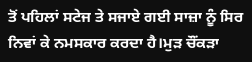ਤੋਂ ਪਹਿਲਾਂ ਸਟੇਜ ਤੇ ਸਜਾਏ ਗਈ ਸਾਜ਼ਾ ਨੂੰ ਸਿਰ ਨਿਵਾਂ ਕੇ ਨਮਸਕਾਰ ਕਰਦਾ ਹੈ।ਮੁੜ ਚੌਂਕੜਾ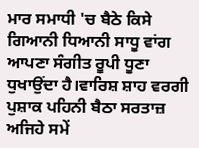ਮਾਰ ਸਮਾਧੀ 'ਚ ਬੈਠੇ ਕਿਸੇ ਗਿਆਨੀ ਧਿਆਨੀ ਸਾਧੂ ਵਾਂਗ ਆਪਣਾ ਸੰਗੀਤ ਰੂਪੀ ਧੂਣਾ ਧੁਖਾਉਂਦਾ ਹੈ।ਵਾਰਿਸ਼ ਸ਼ਾਹ ਵਰਗੀ ਪੁਸ਼ਾਕ ਪਹਿਨੀ ਬੈਠਾ ਸਰਤਾਜ਼ ਅਜਿਹੇ ਸਮੇਂ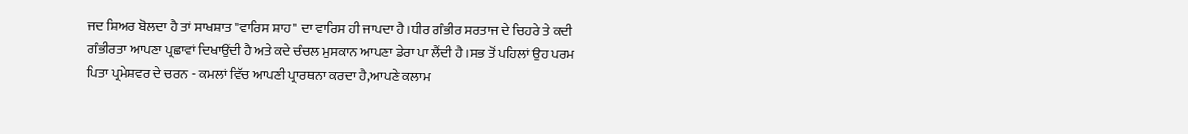ਜਦ ਸ਼ਿਅਰ ਬੋਲਦਾ ਹੈ ਤਾਂ ਸਾਖਸ਼ਾਤ "ਵਾਰਿਸ ਸ਼ਾਹ" ਦਾ ਵਾਰਿਸ ਹੀ ਜਾਪਦਾ ਹੈ।ਧੀਰ ਗੰਭੀਰ ਸਰਤਾਜ ਦੇ ਚਿਹਰੇ ਤੇ ਕਦੀ ਗੰਭੀਰਤਾ ਆਪਣਾ ਪ੍ਰਛਾਵਾਂ ਦਿਖਾਉਂਦੀ ਹੈ ਅਤੇ ਕਦੇ ਚੰਚਲ ਮੁਸਕਾਨ ਆਪਣਾ ਡੇਰਾ ਪਾ ਲੈਂਦੀ ਹੈ।ਸਭ ਤੋਂ ਪਹਿਲਾਂ ਉਹ ਪਰਮ ਪਿਤਾ ਪ੍ਰਮੇਸ਼ਵਰ ਦੇ ਚਰਨ - ਕਮਲਾਂ ਵਿੱਚ ਆਪਣੀ ਪ੍ਰਾਰਥਨਾ ਕਰਦਾ ਹੈ,ਆਪਣੇ ਕਲਾਮ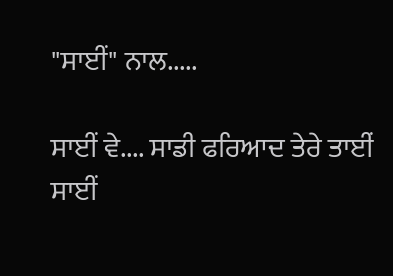"ਸਾਈਂ" ਨਾਲ.....

ਸਾਈਂ ਵੇ.... ਸਾਡੀ ਫਰਿਆਦ ਤੇਰੇ ਤਾਈਂ
ਸਾਈਂ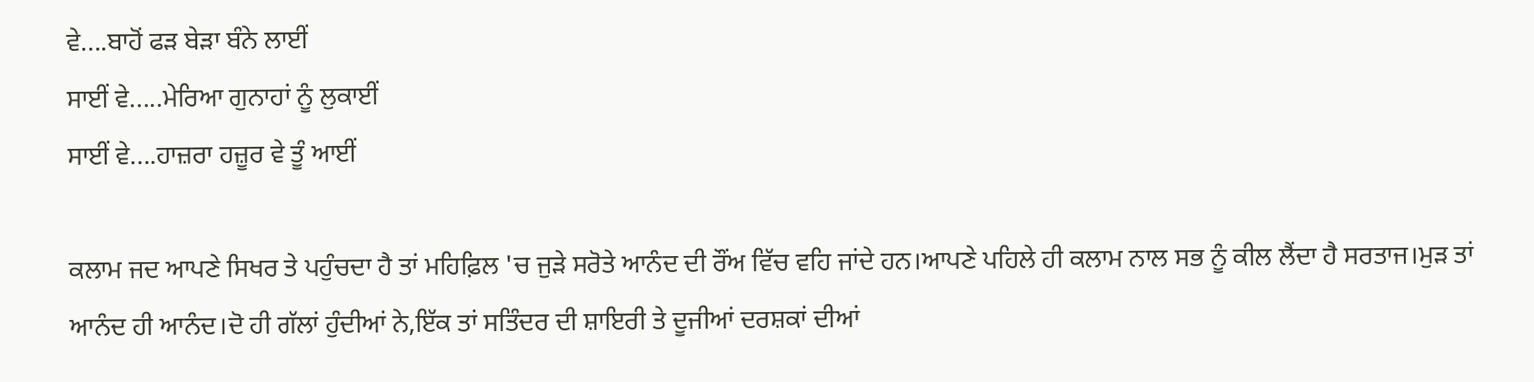ਵੇ....ਬਾਹੋਂ ਫੜ ਬੇੜਾ ਬੰਨੇ ਲਾਈਂ
ਸਾਈਂ ਵੇ.....ਮੇਰਿਆ ਗੁਨਾਹਾਂ ਨੂੰ ਲੁਕਾਈਂ
ਸਾਈਂ ਵੇ....ਹਾਜ਼ਰਾ ਹਜ਼ੂਰ ਵੇ ਤੂੰ ਆਈਂ

ਕਲਾਮ ਜਦ ਆਪਣੇ ਸਿਖਰ ਤੇ ਪਹੁੰਚਦਾ ਹੈ ਤਾਂ ਮਹਿਫ਼ਿਲ 'ਚ ਜੁੜੇ ਸਰੋਤੇ ਆਨੰਦ ਦੀ ਰੌਂਅ ਵਿੱਚ ਵਹਿ ਜਾਂਦੇ ਹਨ।ਆਪਣੇ ਪਹਿਲੇ ਹੀ ਕਲਾਮ ਨਾਲ ਸਭ ਨੂੰ ਕੀਲ ਲੈਂਦਾ ਹੈ ਸਰਤਾਜ।ਮੁੜ ਤਾਂ ਆਨੰਦ ਹੀ ਆਨੰਦ।ਦੋ ਹੀ ਗੱਲਾਂ ਹੁੰਦੀਆਂ ਨੇ,ਇੱਕ ਤਾਂ ਸਤਿੰਦਰ ਦੀ ਸ਼ਾਇਰੀ ਤੇ ਦੂਜੀਆਂ ਦਰਸ਼ਕਾਂ ਦੀਆਂ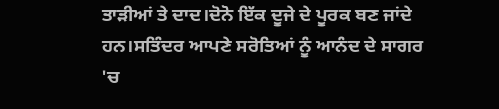ਤਾੜੀਆਂ ਤੇ ਦਾਦ।ਦੋਨੋ ਇੱਕ ਦੂਜੇ ਦੇ ਪੂਰਕ ਬਣ ਜਾਂਦੇ ਹਨ।ਸਤਿੰਦਰ ਆਪਣੇ ਸਰੋਤਿਆਂ ਨੂੰ ਆਨੰਦ ਦੇ ਸਾਗਰ 'ਚ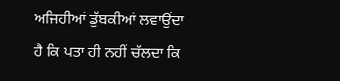ਅਜਿਹੀਆਂ ਡੁੱਬਕੀਆਂ ਲਵਾਉਂਦਾ ਹੈ ਕਿ ਪਤਾ ਹੀ ਨਹੀਂ ਚੱਲਦਾ ਕਿ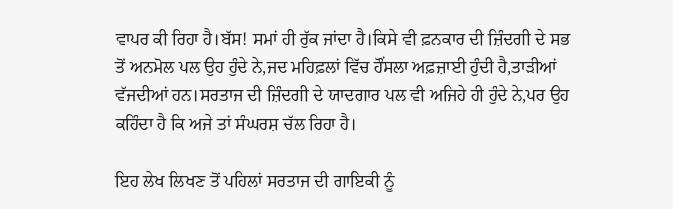ਵਾਪਰ ਕੀ ਰਿਹਾ ਹੈ।ਬੱਸ! ਸਮਾਂ ਹੀ ਰੁੱਕ ਜਾਂਦਾ ਹੈ।ਕਿਸੇ ਵੀ ਫ਼ਨਕਾਰ ਦੀ ਜ਼ਿੰਦਗੀ ਦੇ ਸਭ ਤੋਂ ਅਨਮੋਲ ਪਲ ਉਹ ਹੁੰਦੇ ਨੇ,ਜਦ ਮਹਿਫ਼ਲਾਂ ਵਿੱਚ ਹੌਂਸਲਾ ਅਫ਼ਜ਼ਾਈ ਹੁੰਦੀ ਹੈ,ਤਾੜੀਆਂ ਵੱਜਦੀਆਂ ਹਨ।ਸਰਤਾਜ ਦੀ ਜ਼ਿੰਦਗੀ ਦੇ ਯਾਦਗਾਰ ਪਲ ਵੀ ਅਜਿਹੇ ਹੀ ਹੁੰਦੇ ਨੇ,ਪਰ ਉਹ ਕਹਿੰਦਾ ਹੈ ਕਿ ਅਜੇ ਤਾਂ ਸੰਘਰਸ਼ ਚੱਲ ਰਿਹਾ ਹੈ।

ਇਹ ਲੇਖ ਲਿਖਣ ਤੋਂ ਪਹਿਲਾਂ ਸਰਤਾਜ ਦੀ ਗਾਇਕੀ ਨੂੰ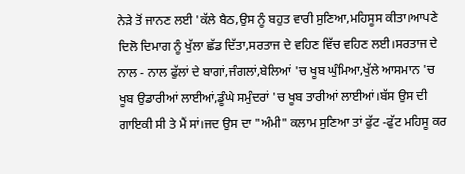ਨੇੜੇ ਤੋਂ ਜਾਨਣ ਲਈ 'ਕੱਲੇ ਬੈਠ,ਉਸ ਨੂੰ ਬਹੁਤ ਵਾਰੀ ਸੁਣਿਆ,ਮਹਿਸੂਸ ਕੀਤਾ।ਆਪਣੇ ਦਿਲੋ ਦਿਮਾਗ ਨੂੰ ਖੁੱਲਾ ਛੱਡ ਦਿੱਤਾ,ਸਰਤਾਜ ਦੇ ਵਹਿਣ ਵਿੱਚ ਵਹਿਣ ਲਈ।ਸਰਤਾਜ ਦੇ ਨਾਲ - ਨਾਲ ਫੁੱਲਾਂ ਦੇ ਬਾਗਾਂ,ਜੰਗਲਾਂ,ਬੇਲਿਆਂ 'ਚ ਖੂਬ ਘੁੰਮਿਆ,ਖੁੱਲੇ ਆਸਮਾਨ 'ਚ ਖੂਬ ਉਡਾਰੀਆਂ ਲਾਈਆਂ,ਡੂੰਘੇ ਸਮੁੰਦਰਾਂ 'ਚ ਖੂਬ ਤਾਰੀਆਂ ਲਾਈਆਂ।ਬੱਸ ਉਸ ਦੀ ਗਾਇਕੀ ਸੀ ਤੇ ਮੈਂ ਸਾਂ।ਜਦ ਉਸ ਦਾ "ਅੰਮੀ" ਕਲਾਮ ਸੁਣਿਆ ਤਾਂ ਫੁੱਟ -ਫੁੱਟ ਮਹਿਸੂ ਕਰ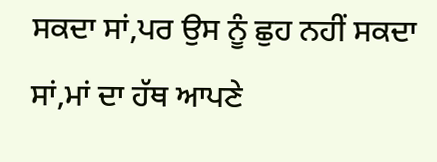ਸਕਦਾ ਸਾਂ,ਪਰ ਉਸ ਨੂੰ ਛੁਹ ਨਹੀਂ ਸਕਦਾ ਸਾਂ,ਮਾਂ ਦਾ ਹੱਥ ਆਪਣੇ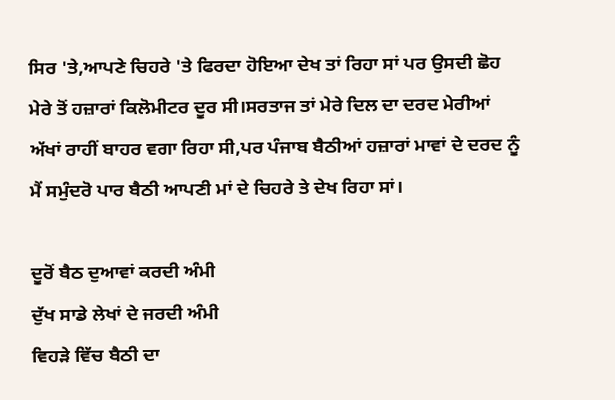ਸਿਰ 'ਤੇ,ਆਪਣੇ ਚਿਹਰੇ 'ਤੇ ਫਿਰਦਾ ਹੋਇਆ ਦੇਖ ਤਾਂ ਰਿਹਾ ਸਾਂ ਪਰ ਉਸਦੀ ਛੋਹ ਮੇਰੇ ਤੋਂ ਹਜ਼ਾਰਾਂ ਕਿਲੋਮੀਟਰ ਦੂਰ ਸੀ।ਸਰਤਾਜ ਤਾਂ ਮੇਰੇ ਦਿਲ ਦਾ ਦਰਦ ਮੇਰੀਆਂ ਅੱਖਾਂ ਰਾਹੀਂ ਬਾਹਰ ਵਗਾ ਰਿਹਾ ਸੀ,ਪਰ ਪੰਜਾਬ ਬੈਠੀਆਂ ਹਜ਼ਾਰਾਂ ਮਾਵਾਂ ਦੇ ਦਰਦ ਨੂੰ ਮੈਂ ਸਮੁੰਦਰੋ ਪਾਰ ਬੈਠੀ ਆਪਣੀ ਮਾਂ ਦੇ ਚਿਹਰੇ ਤੇ ਦੇਖ ਰਿਹਾ ਸਾਂ।

ਦੂਰੋਂ ਬੈਠ ਦੁਆਵਾਂ ਕਰਦੀ ਅੰਮੀ
ਦੁੱਖ ਸਾਡੇ ਲੇਖਾਂ ਦੇ ਜਰਦੀ ਅੰਮੀ
ਵਿਹੜੇ ਵਿੱਚ ਬੈਠੀ ਦਾ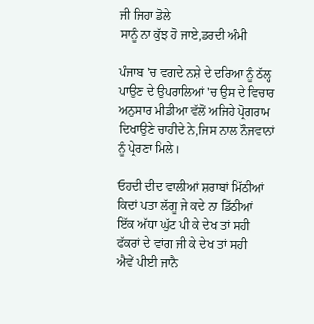ਜੀ ਜਿਹਾ ਡੋਲੇ
ਸਾਨੂੰ ਨਾ ਕੁੱਝ ਹੋ ਜਾਏ,ਡਰਦੀ ਅੰਮੀ

ਪੰਜਾਬ 'ਚ ਵਗਦੇ ਨਸ਼ੇ ਦੇ ਦਰਿਆ ਨੂੰ ਠੱਲ੍ਹ ਪਾਉਣ ਦੇ ਉਪਰਾਲਿਆਂ 'ਚ ਉਸ ਦੇ ਵਿਚਾਰ ਅਨੁਸਾਰ ਮੀਡੀਆ ਵੱਲੋਂ ਅਜਿਹੇ ਪ੍ਰੋਗਰਾਮ ਦਿਖਾਉਣੇ ਚਾਹੀਦੇ ਨੇ,ਜਿਸ ਨਾਲ ਨੌਜਵਾਨਾਂ ਨੂੰ ਪ੍ਰੇਰਣਾ ਮਿਲੇ।

ਓਹਦੀ ਦੀਦ ਵਾਲੀਆਂ ਸ਼ਰਾਬਾਂ ਮਿੱਠੀਆਂ
ਕਿਦਾਂ ਪਤਾ ਲੱਗੂ ਜੇ ਕਦੇ ਨਾ ਡਿੱਠੀਆਂ
ਇੱਕ ਅੱਧਾ ਘੁੱਟ ਪੀ ਕੇ ਦੇਖ ਤਾਂ ਸਹੀ
ਫੱਕਰਾਂ ਦੇ ਵਾਂਗ ਜੀ ਕੇ ਦੇਖ ਤਾਂ ਸਹੀ
ਐਵੇਂ ਪੀਈ ਜਾਨੈ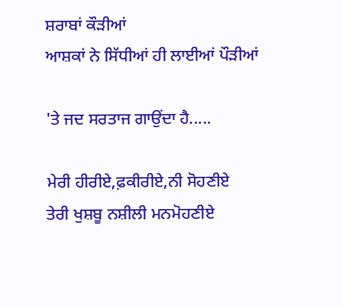ਸ਼ਰਾਬਾਂ ਕੌੜੀਆਂ
ਆਸ਼ਕਾਂ ਨੇ ਸਿੱਧੀਆਂ ਹੀ ਲਾਈਆਂ ਪੌੜੀਆਂ

'ਤੇ ਜਦ ਸਰਤਾਜ ਗਾਉਂਦਾ ਹੈ.....

ਮੇਰੀ ਹੀਰੀਏ,ਫ਼ਕੀਰੀਏ,ਨੀ ਸੋਹਣੀਏ
ਤੇਰੀ ਖੁਸ਼ਬੂ ਨਸ਼ੀਲੀ ਮਨਮੋਹਣੀਏ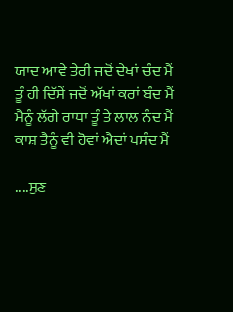ਯਾਦ ਆਵੇ ਤੇਰੀ ਜਦੋਂ ਦੇਖਾਂ ਚੰਦ ਮੈਂ
ਤੂੰ ਹੀ ਦਿੱਸੇਂ ਜਦੋਂ ਅੱਖਾਂ ਕਰਾਂ ਬੰਦ ਮੈਂ
ਮੈਨੂੰ ਲੱਗੇ ਰਾਧਾ ਤੂੰ ਤੇ ਲਾਲ ਨੰਦ ਮੈਂ
ਕਾਸ਼ ਤੈਨੂੰ ਵੀ ਹੋਵਾਂ ਐਦਾਂ ਪਸੰਦ ਮੈਂ

....ਸੁਣ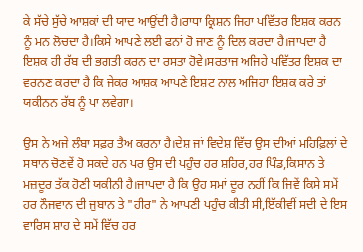ਕੇ ਸੱਚੇ ਸੁੱਚੇ ਆਸ਼ਕਾਂ ਦੀ ਯਾਦ ਆਉਂਦੀ ਹੈ।ਰਾਧਾ ਕ੍ਰਿਸ਼ਨ ਜਿਹਾ ਪਵਿੱਤਰ ਇਸ਼ਕ ਕਰਨ ਨੂੰ ਮਨ ਲੋਚਦਾ ਹੈ।ਕਿਸੇ ਆਪਣੇ ਲਈ ਫਨਾਂ ਹੋ ਜਾਣ ਨੂੰ ਦਿਲ ਕਰਦਾ ਹੈ।ਜਾਪਦਾ ਹੈ ਇਸ਼ਕ ਹੀ ਰੱਬ ਦੀ ਭਗਤੀ ਕਰਨ ਦਾ ਰਸਤਾ ਹੋਵੇ।ਸਰਤਾਜ ਅਜਿਹੇ ਪਵਿੱਤਰ ਇਸ਼ਕ ਦਾ ਵਰਨਣ ਕਰਦਾ ਹੈ ਕਿ ਜੇਕਰ ਆਸ਼ਕ ਆਪਣੇ ਇਸ਼ਟ ਨਾਲ ਅਜਿਹਾ ਇਸ਼ਕ ਕਰੇ ਤਾਂ ਯਕੀਨਨ ਰੱਬ ਨੂੰ ਪਾ ਲਵੇਗਾ।

ਉਸ ਨੇ ਅਜੇ ਲੰਬਾ ਸਫ਼ਰ ਤੈਅ ਕਰਨਾ ਹੈ।ਦੇਸ਼ ਜਾਂ ਵਿਦੇਸ਼ ਵਿੱਚ ਉਸ ਦੀਆਂ ਮਹਿਫ਼ਿਲਾਂ ਦੇ ਸਥਾਨ ਚੋਣਵੇਂ ਹੋ ਸਕਦੇ ਹਨ ਪਰ ਉਸ ਦੀ ਪਹੁੰਚ ਹਰ ਸ਼ਹਿਰ,ਹਰ ਪਿੰਡ,ਕਿਸਾਨ ਤੇ ਮਜ਼ਦੂਰ ਤੱਕ ਹੋਣੀ ਯਕੀਨੀ ਹੈ।ਜਾਪਦਾ ਹੈ ਕਿ ਉਹ ਸਮਾਂ ਦੂਰ ਨਹੀਂ ਕਿ ਜਿਵੇਂ ਕਿਸੇ ਸਮੇਂ ਹਰ ਨੌਜਵਾਨ ਦੀ ਜੁਬਾਨ ਤੇ "ਹੀਰ" ਨੇ ਆਪਣੀ ਪਹੁੰਚ ਕੀਤੀ ਸੀ,ਇੱਕੀਵੀਂ ਸਦੀ ਦੇ ਇਸ ਵਾਰਿਸ ਸ਼ਾਹ ਦੇ ਸਮੇਂ ਵਿੱਚ ਹਰ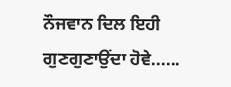ਨੌਜਵਾਨ ਦਿਲ ਇਹੀ ਗੁਣਗੁਣਾਉਂਦਾ ਹੋਵੇ......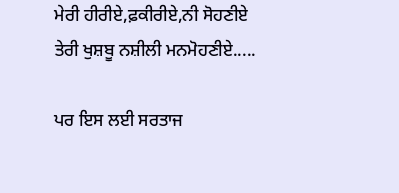ਮੇਰੀ ਹੀਰੀਏ,ਫ਼ਕੀਰੀਏ,ਨੀ ਸੋਹਣੀਏ
ਤੇਰੀ ਖੁਸ਼ਬੂ ਨਸ਼ੀਲੀ ਮਨਮੋਹਣੀਏ.....

ਪਰ ਇਸ ਲਈ ਸਰਤਾਜ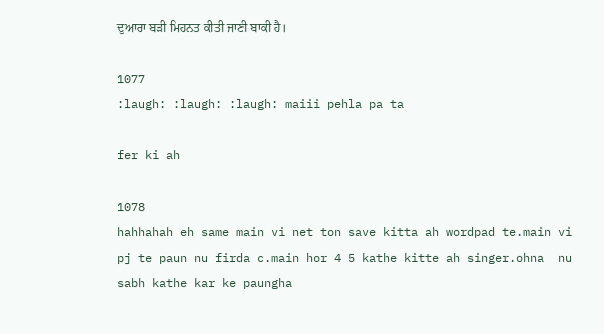ਦੁਆਰਾ ਬੜੀ ਮਿਹਨਤ ਕੀਤੀ ਜਾਣੀ ਬਾਕੀ ਹੈ।

1077
:laugh: :laugh: :laugh: maiii pehla pa ta

fer ki ah

1078
hahhahah eh same main vi net ton save kitta ah wordpad te.main vi pj te paun nu firda c.main hor 4 5 kathe kitte ah singer.ohna  nu sabh kathe kar ke paungha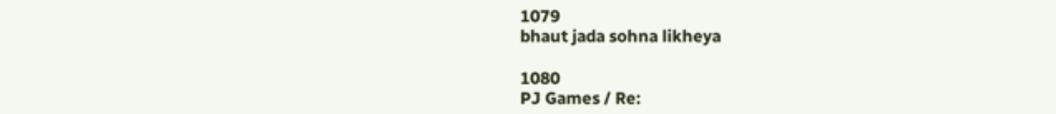1079
bhaut jada sohna likheya

1080
PJ Games / Re: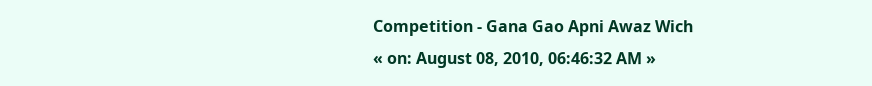Competition - Gana Gao Apni Awaz Wich
« on: August 08, 2010, 06:46:32 AM »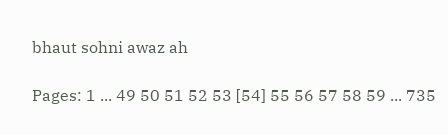bhaut sohni awaz ah

Pages: 1 ... 49 50 51 52 53 [54] 55 56 57 58 59 ... 735